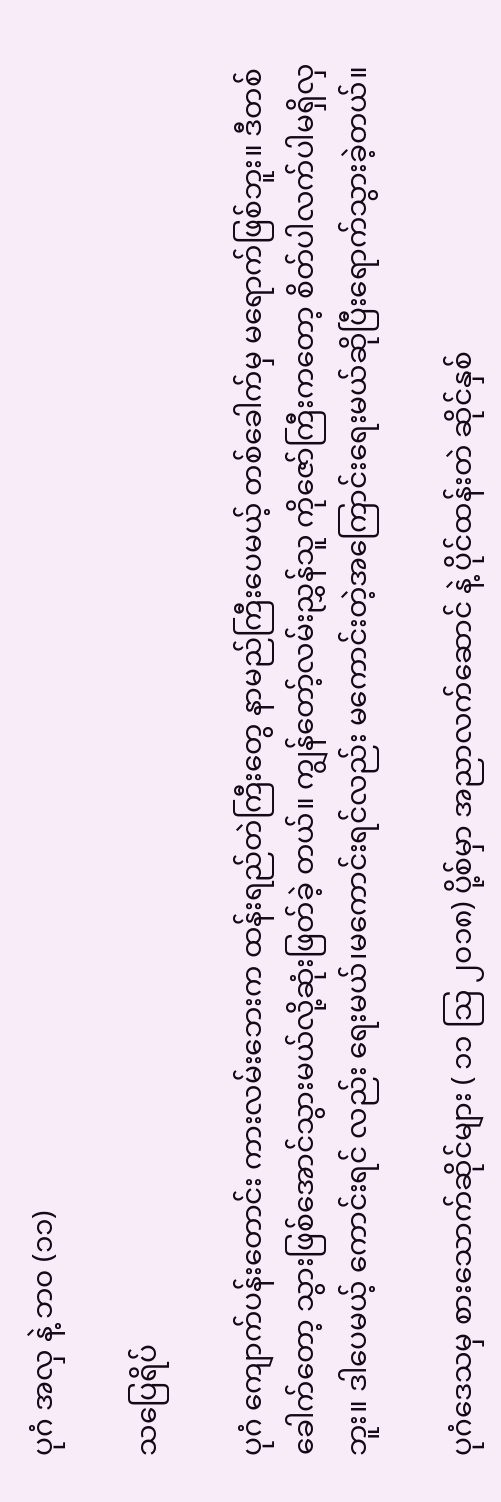ပုဂံ အလှ နဲ့ ဘ၀ (၁၁)

သပြေရိပ်

ပုဂံ ကျောက်ပန်းတောင်း ကားလမ်းဘေးက ထန်းရည်တဲကြီးတွေ နာမည်ကြီးပေမယ့် တစ်ခေါက်မှ မရောက်ဖြစ်ဘူး။ ဒီတစ်ခေါက်တော့ သွားဖြစ်အောင်သွားမယ်လို့ဆုံးဖြတ်ခဲ့ တယ်။ ကျွန်တော့်လမ်းညွှန်သူ ကိုဇော်ကြီးကတော့ စိတ်ပါလက်ပါမရှိလှဘူး။ ဒါပေမယ့် ကောင်းရင် လည်း ရေးမယ်၊မကောင်းရင်လည်း မကောင်းတဲ့အကြောင်းရေးမယ်ဆိုပြီးရောက်သွားခဲ့တယ်။

ပုဂံဒေသမှ စားသောက်ဆိုင်များ ( ၁၁ သြ ၂၀၁၈) ပို့စ်မှာ အညာလက်ဆောင် နဲ့ ပိုင်ထန်းတဲ ဆိုင်နှစ်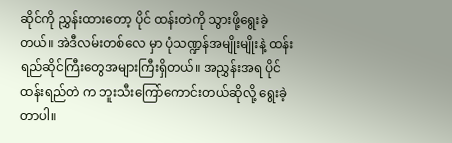ဆိုင်ကို ညွှန်းထားတော့ ပိုင် ထန်းတဲကို သွားဖို့ရွေးခဲ့တယ်။ အဲဒီလမ်းတစ်လေ မှာ ပုံသဏ္ဍန်အမျိုးမျိုးနဲ့ ထန်းရည်ဆိုင်ကြီးတွေအများကြီးရှိတယ်။ အညွှန်းအရ ပိုင် ထန်းရည်တဲ က ဘူးသီးကြော်ကောင်းတယ်ဆိုလို့ ရွေးခဲ့တာပါ။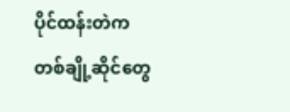ပိုင်ထန်းတဲက တစ်ချို့ဆိုင်တွေ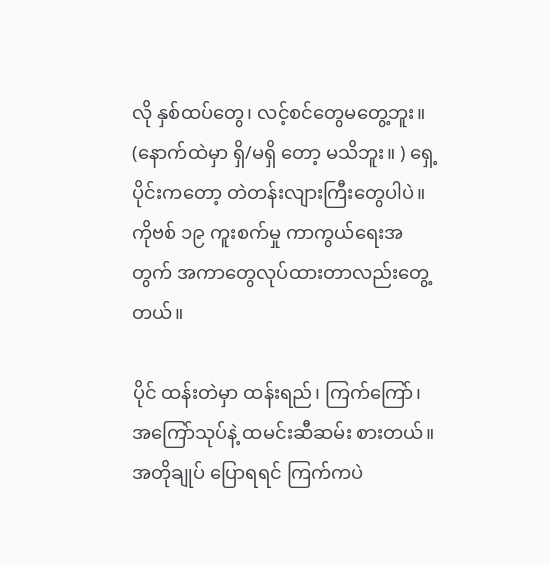လို နှစ်ထပ်တွေ၊ လင့်စင်တွေမတွေ့ဘူး။ (နောက်ထဲမှာ ရှိ/မရှိ တော့ မသိဘူး။ ) ရှေ့ပိုင်းကတော့ တဲတန်းလျားကြီးတွေပါပဲ။ ကိုဗစ် ၁၉ ကူးစက်မှု ကာကွယ်ရေးအတွက် အကာတွေလုပ်ထားတာလည်းတွေ့တယ်။

ပိုင် ထန်းတဲမှာ ထန်းရည်၊ ကြက်ကြော်၊ အကြော်သုပ်နဲ့ ထမင်းဆီဆမ်း စားတယ်။ အတိုချုပ် ပြောရရင် ကြက်ကပဲ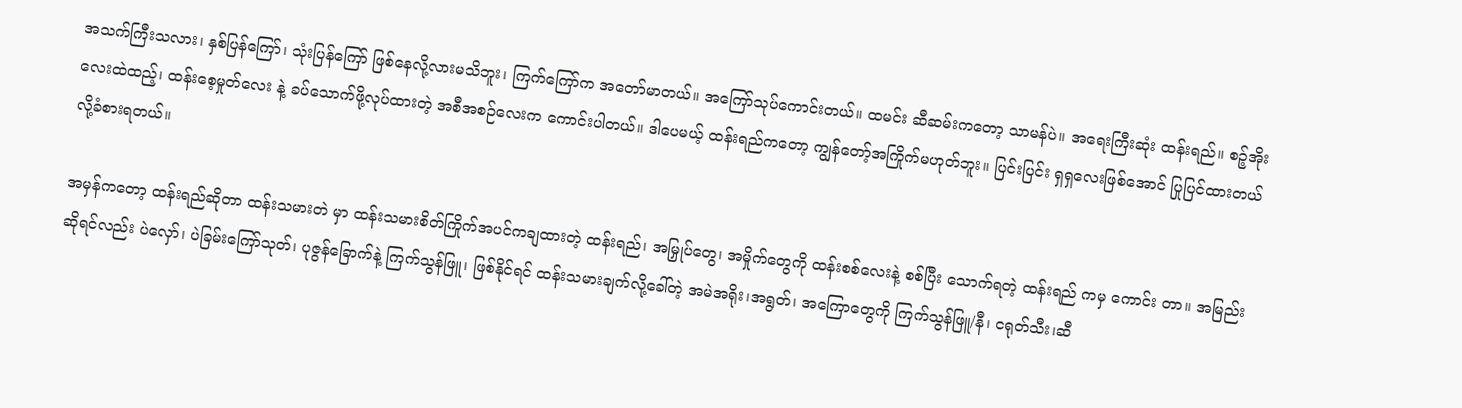အသက်ကြီးသလား၊ နှစ်ပြန်ကြော်၊ သုံးပြန်ကြော် ဖြစ်နေလို့လားမသိဘူး၊ ကြက်ကြော်က အတော်မာတယ်။ အကြော်သုပ်ကောင်းတယ်။ ထမင်း ဆီဆမ်းကတော့ သာမန်ပဲ။ အရေးကြီးဆုံး ထန်းရည်။ စဉ့်အိုးလေးထဲထည့်၊ ထန်းစေ့မှုတ်လေး နဲ့ ခပ်သောက်ဖို့လုပ်ထားတဲ့ အစီအစဉ်လေးက ကောင်းပါတယ်။ ဒါပေမယ့် ထန်းရည်ကတော့ ကျွန်တော့်အကြိုက်မဟုတ်ဘူး။ ပြင်းပြင်း ရှရှလေးဖြစ်အောင် ပြုပြင်ထားတယ်လို့ခံစားရတယ်။

အမှန်ကတော့ ထန်းရည်ဆိုတာ ထန်းသမားတဲ မှာ ထန်းသမားစိတ်ကြိုက်အပင်ကချထားတဲ့ ထန်းရည်၊ အမြှုပ်တွေ၊ အမှိုက်တွေကို ထန်းစစ်လေးနဲ့ စစ်ပြီး သောက်ရတဲ့ ထန်းရည် ကမှ ကောင်း တာ။ အမြည်းဆိုရင်လည်း ပဲလှော်၊ ပဲခြမ်းကြော်သုတ်၊ ပုဇွန်ခြောက်နဲ့ ကြက်သွန်ဖြူ၊ ဖြစ်နိုင်ရင် ထန်းသမားချက်လို့ခေါ်တဲ့ အမဲအရိုး၊အရွတ်၊ အကြောတွေကို ကြက်သွန်ဖြူ/နီ၊ ငရုတ်သီး၊ဆီ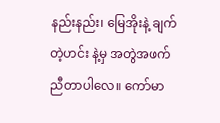နည်းနည်း၊ မြေအိုးနဲ့ ချက်တဲ့ဟင်း နဲ့မှ အတွဲအဖက် ညီတာပါလေ။ ကော်မာ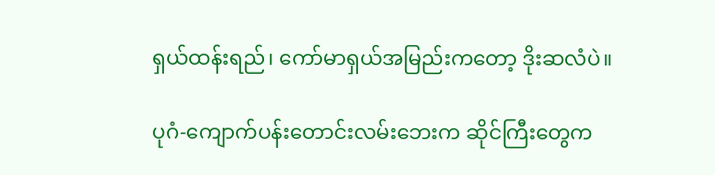ရှယ်ထန်းရည်၊ ကော်မာရှယ်အမြည်းကတော့ ဒိုးဆလံပဲ။

ပုဂံ-ကျောက်ပန်းတောင်းလမ်းဘေးက ဆိုင်ကြီးတွေက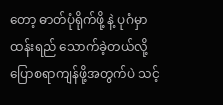တော့ ဓာတ်ပုံရိုက်ဖို့ နဲ့ ပုဂံမှာ ထန်းရည် သောက်ခဲ့တယ်လို့ ပြောစရာကျန်ဖို့အတွက်ပဲ သင့်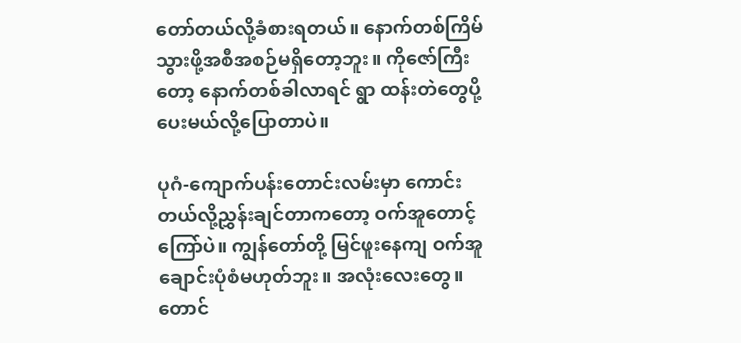တော်တယ်လို့ခံစားရတယ်။ နောက်တစ်ကြိမ်သွားဖို့အစီအစဉ်မရှိတော့ဘူး။ ကိုဇော်ကြီးတော့ နောက်တစ်ခါလာရင် ရွာ ထန်းတဲတွေပို့ပေးမယ်လို့ပြောတာပဲ။

ပုဂံ-ကျောက်ပန်းတောင်းလမ်းမှာ ကောင်းတယ်လို့ညွှန်းချင်တာကတော့ ဝက်အူတောင့်ကြော်ပဲ။ ကျွန်တော်တို့ မြင်ဖူးနေကျ ဝက်အူချောင်းပုံစံမဟုတ်ဘူး။ အလုံးလေးတွေ။ တောင်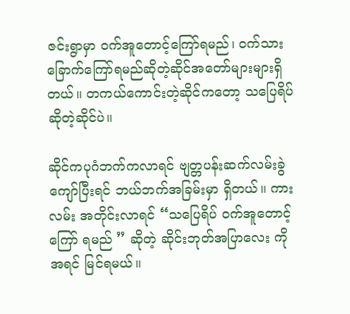ဇင်းရွာမှာ ဝက်အူတောင့်ကြော်ရမည်၊ ဝက်သားခြောက်ကြော်ရမည်ဆိုတဲ့ဆိုင်အတော်များများရှိတယ်။ တကယ်ကောင်းတဲ့ဆိုင်ကတော့ သပြေရိပ် ဆိုတဲ့ဆိုင်ပဲ။

ဆိုင်ကပုဂံဘက်ကလာရင် ဗျတ္တပန်းဆက်လမ်းခွဲကျော်ပြီးရင် ဘယ်ဘက်အခြမ်းမှာ ရှိတယ်။ ကားလမ်း အတိုင်းလာရင် “သပြေရိပ် ဝက်အူတောင့်ကြော် ရမည် ” ဆိုတဲ့ ဆိုင်းဘုတ်အပြာလေး ကို အရင် မြင်ရမယ်။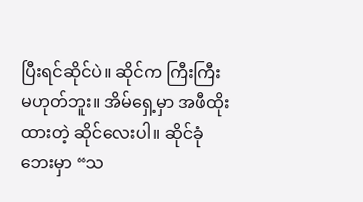ပြီးရင်ဆိုင်ပဲ။ ဆိုင်က ကြီးကြီး မဟုတ်ဘူး။ အိမ်ရှေ့မှာ အဖီထိုးထားတဲ့ ဆိုင်လေးပါ။ ဆိုင်ခုံဘေးမှာ “သ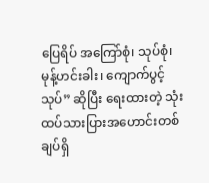ပြေရိပ် အကြော်စုံ၊ သုပ်စုံ၊ မုန့်ဟင်းခါး၊ ကျောက်ပွင့်သုပ်” ဆိုပြီး ရေးထားတဲ့ သုံးထပ်သားပြားအဟောင်းတစ်ချပ်ရှိ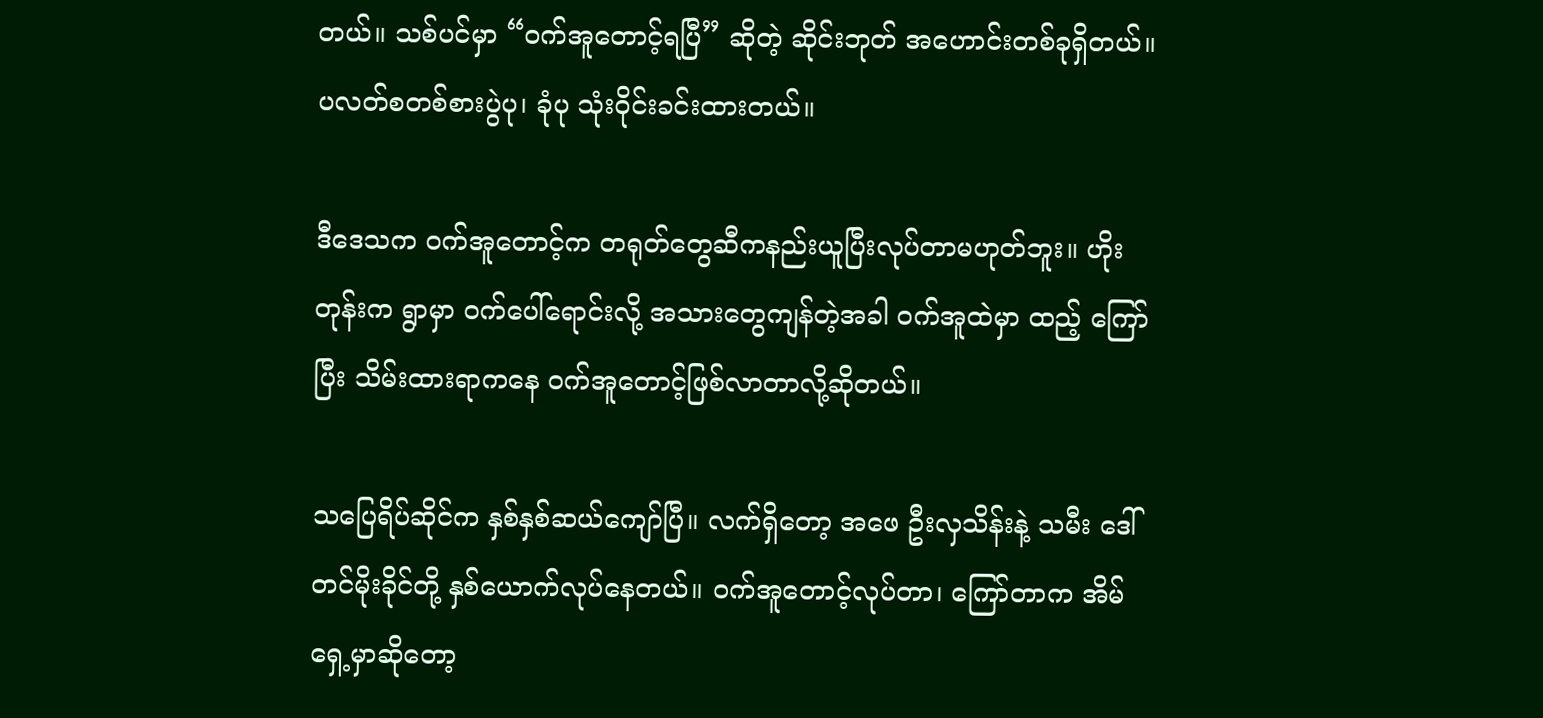တယ်။ သစ်ပင်မှာ “ဝက်အူတောင့်ရပြီ” ဆိုတဲ့ ဆိုင်းဘုတ် အဟောင်းတစ်ခုရှိတယ်။ ပလတ်စတစ်စားပွဲပု၊ ခုံပု သုံးဝိုင်းခင်းထားတယ်။

ဒီဒေသက ဝက်အူတောင့်က တရုတ်တွေဆီကနည်းယူပြီးလုပ်တာမဟုတ်ဘူး။ ဟိုးတုန်းက ရွာမှာ ဝက်ပေါ်ရောင်းလို့ အသားတွေကျန်တဲ့အခါ ဝက်အူထဲမှာ ထည့် ကြော်ပြီး သိမ်းထားရာကနေ ဝက်အူတောင့်ဖြစ်လာတာလို့ဆိုတယ်။

သပြေရိပ်ဆိုင်က နှစ်နှစ်ဆယ်ကျော်ပြီ။ လက်ရှိတော့ အဖေ ဦးလှသိန်းနဲ့ သမီး ဒေါ်တင်မိုးခိုင်တို့ နှစ်ယောက်လုပ်နေတယ်။ ဝက်အူတောင့်လုပ်တာ၊ ကြော်တာက အိမ်ရှေ့မှာဆိုတော့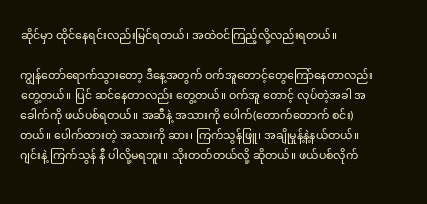ဆိုင်မှာ ထိုင်နေရင်းလည်းမြင်ရတယ်၊ အထဲဝင်ကြည့်လို့လည်းရတယ်။

ကျွန်တော်ရောက်သွားတော့ ဒီနေ့အတွက် ဝက်အူတောင့်တွေကြော်နေတာလည်းတွေ့တယ်။ ပြင် ဆင်နေတာလည်း တွေ့တယ်။ ဝက်အူ တောင့် လုပ်တဲ့အခါ အခေါက်ကို ဖယ်ပစ်ရတယ်။ အဆီနဲ့ အသားကို ပေါက်(တောက်တောက် စင်း) တယ်။ ပေါက်ထားတဲ့ အသားကို ဆား၊ ကြက်သွန်ဖြူ၊ အချိုမှုန့်နဲ့နယ်တယ်။ ဂျင်းနဲ့ ကြက်သွန် နီ ပါလို့မရဘူး။ သိုးတတ်တယ်လို့ ဆိုတယ်။ ဖယ်ပစ်လိုက်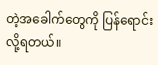တဲ့အခေါက်တွေကို ပြန်ရောင်းလို့ရတယ်။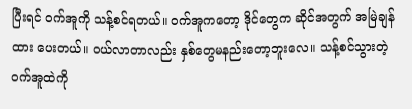ပြီးရင် ဝက်အူကို သန့်စင်ရတယ်။ ဝက်အူကတော့ ဒိုင်တွေက ဆိုင်အတွက် အမြဲချန်ထား ပေးတယ်။ ဝယ်လာတာလည်း နှစ်တွေမနည်းတော့ဘူးလေ။ သန့်စင်သွားတဲ့ ဝက်အူထဲကို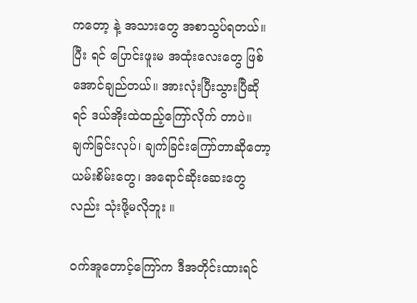ကတော့ နဲ့ အသားတွေ အစာသွပ်ရတယ်။ ပြီး ရင် ပြောင်းဖူးမ အထုံးလေးတွေ ဖြစ် အောင်ချည်တယ်။ အားလုံးပြီးသွားပြီဆိုရင် ဒယ်အိုးထဲထည့်ကြော်လိုက် တာပဲ။ ချက်ခြင်းလုပ်၊ ချက်ခြင်းကြော်တာဆိုတော့ ယမ်းစိမ်းတွေ၊ အရောင်ဆိုးဆေးတွေလည်း သုံးဖို့မလိုဘူး ။

ဝက်အူတောင့်ကြော်က ဒီအတိုင်းထားရင်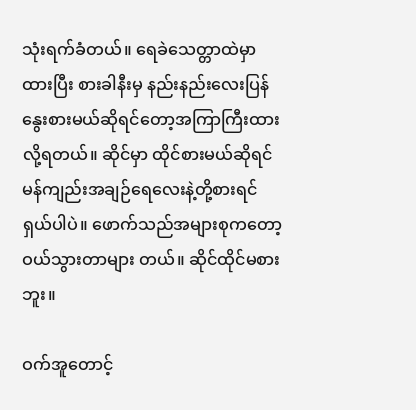သုံးရက်ခံတယ်။ ရေခဲသေတ္တာထဲမှာထားပြီး စားခါနီးမှ နည်းနည်းလေးပြန်နွေးစားမယ်ဆိုရင်တော့အကြာကြီးထားလို့ရတယ်။ ဆိုင်မှာ ထိုင်စားမယ်ဆိုရင် မန်ကျည်းအချဉ်ရေလေးနဲ့တို့စားရင် ရှယ်ပါပဲ။ ဖောက်သည်အများစုကတော့ ဝယ်သွားတာများ တယ်။ ဆိုင်ထိုင်မစားဘူး။

ဝက်အူတောင့်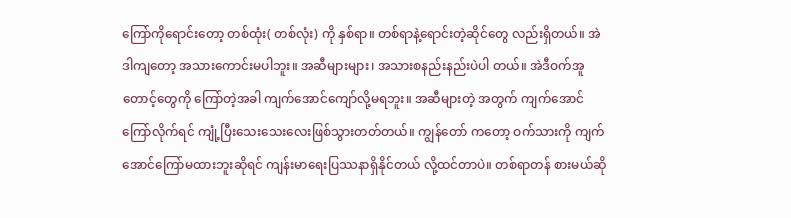ကြော်ကိုရောင်းတော့ တစ်ထုံး( တစ်လုံး) ကို နှစ်ရာ။ တစ်ရာနဲ့ရောင်းတဲ့ဆိုင်တွေ လည်းရှိတယ်။ အဲဒါကျတော့ အသားကောင်းမပါဘူး။ အဆီများများ၊ အသားစနည်းနည်းပဲပါ တယ်။ အဲဒီဝက်အူတောင့်တွေကို ကြော်တဲ့အခါ ကျက်အောင်ကျော်လို့မရဘူး။ အဆီများတဲ့ အတွက် ကျက်အောင်ကြော်လိုက်ရင် ကျုံ့ပြီးသေးသေးလေးဖြစ်သွားတတ်တယ်။ ကျွန်တော် ကတော့ ဝက်သားကို ကျက်အောင်ကြော်မထားဘူးဆိုရင် ကျန်းမာရေးပြဿနာရှိနိုင်တယ် လို့ထင်တာပဲ။ တစ်ရာတန် စားမယ်ဆို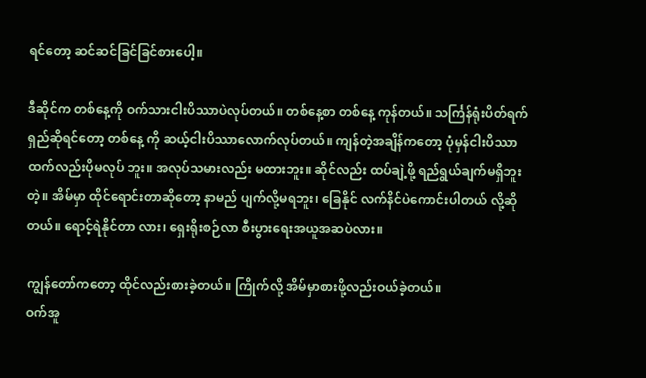ရင်တော့ ဆင်ဆင်ခြင်ခြင်စားပေါ့။

ဒီဆိုင်က တစ်နေ့ကို ဝက်သားငါးပိဿာပဲလုပ်တယ်။ တစ်နေ့စာ တစ်နေ့ ကုန်တယ်။ သင်္ကြန်ရုံးပိတ်ရက်ရှည်ဆိုရင်တော့ တစ်နေ့ ကို ဆယ့်ငါးပိဿာလောက်လုပ်တယ်။ ကျန်တဲ့အချိန်ကတော့ ပုံမှန်ငါးပိဿာထက်လည်းပိုမလုပ် ဘူး။ အလုပ်သမားလည်း မထားဘူး။ ဆိုင်လည်း ထပ်ချဲ့ဖို့ ရည်ရွယ်ချက်မရှိဘူးတဲ့။ အိမ်မှာ ထိုင်ရောင်းတာဆိုတော့ နာမည် ပျက်လို့မရဘူး၊ ခြေနိုင် လက်နိင်ပဲကောင်းပါတယ် လို့ဆို တယ်။ ရောင့်ရဲနိုင်တာ လား၊ ရှေးရိုးစဉ်လာ စီးပွားရေးအယူအဆပဲလား။

ကျွန်တော်ကတော့ ထိုင်လည်းစားခဲ့တယ်။ ကြိုက်လို့ အိမ်မှာစားဖို့လည်းဝယ်ခဲ့တယ်။
ဝက်အူ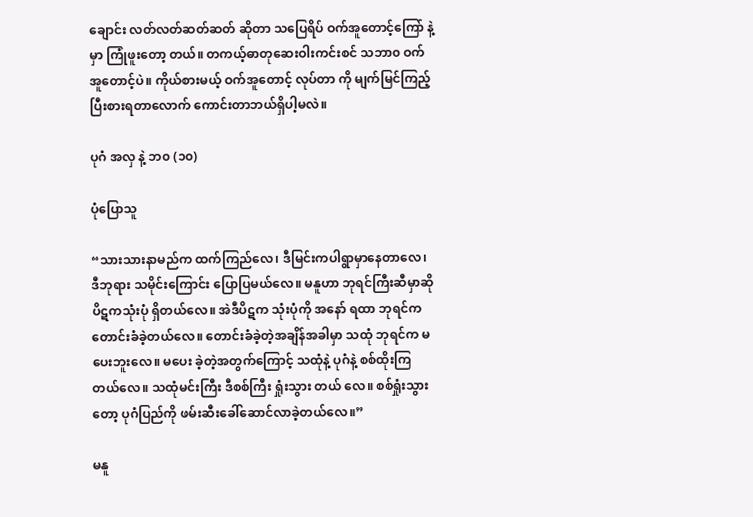ချောင်း လတ်လတ်ဆတ်ဆတ် ဆိုတာ သပြေရိပ် ဝက်အူတောင့်ကြော် နဲ့မှာ ကြုံဖူးတော့ တယ်။ တကယ့်ဓာတုဆေးဝါးကင်းစင် သဘာ၀ ဝက်အူတောင့်ပဲ။ ကိုယ်စားမယ့် ဝက်အူတောင့် လုပ်တာ ကို မျက်မြင်ကြည့်ပြီးစားရတာလောက် ကောင်းတာဘယ်ရှိပါ့မလဲ။

ပုဂံ အလှ နဲ့ ဘ၀ (၁၀)

ပုံပြောသူ

“သားသားနာမည်က ထက်ကြည်လေ၊ ဒီမြင်းကပါရွာမှာနေတာလေ၊ ဒီဘုရား သမိုင်းကြောင်း ပြောပြမယ်လေ။ မနူဟာ ဘုရင်ကြီးဆီမှာဆို ပိဋကသုံးပုံ ရှိတယ်လေ။ အဲဒီပိဋက သုံးပုံကို အနော် ရထာ ဘုရင်ကတောင်းခံခဲ့တယ်လေ။ တောင်းခံခဲ့တဲ့အချိန်အခါမှာ သထုံ ဘုရင်က မပေးဘူးလေ။ မပေး ခဲ့တဲ့အတွက်ကြောင့် သထုံနဲ့ ပုဂံနဲ့ စစ်ထိုးကြတယ်လေ။ သထုံမင်းကြီး ဒီစစ်ကြီး ရှုံးသွား တယ် လေ။ စစ်ရှုံးသွားတော့ ပုဂံပြည်ကို ဖမ်းဆီးခေါ်ဆောင်လာခဲ့တယ်လေ။”

မနူ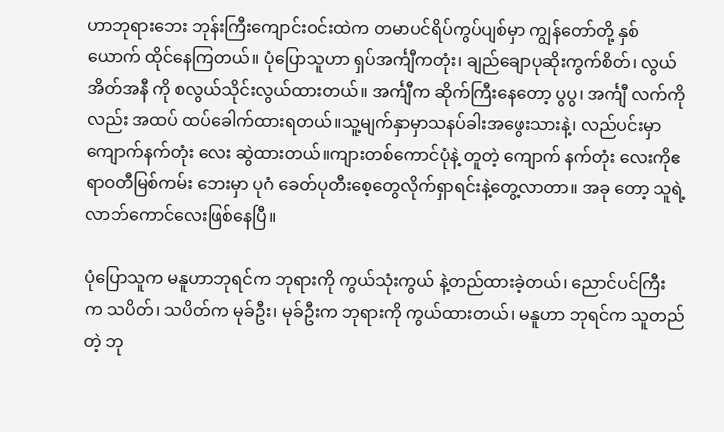ဟာဘုရားဘေး ဘုန်းကြီးကျောင်းဝင်းထဲက တမာပင်ရိပ်ကွပ်ပျစ်မှာ ကျွန်တော်တို့ နှစ်ယောက် ထိုင်နေကြတယ်။ ပုံပြောသူဟာ ရှပ်အင်္ကျီကတုံး၊ ချည်ချောပုဆိုးကွက်စိတ်၊ လွယ်အိတ်အနီ ကို စလွယ်သိုင်းလွယ်ထားတယ်။ အင်္ကျီက ဆိုက်ကြီးနေတော့ ပွပွ၊ အင်္ကျီ လက်ကိုလည်း အထပ် ထပ်ခေါက်ထားရတယ်။သူ့မျက်နှာမှာသနပ်ခါးအဖွေးသားနဲ့၊ လည်ပင်းမှာကျောက်နက်တုံး လေး ဆွဲထားတယ်။ကျားတစ်ကောင်ပုံနဲ့ တူတဲ့ ကျောက် နက်တုံး လေးကိုဧရာဝတီမြစ်ကမ်း ဘေးမှာ ပုဂံ ခေတ်ပုတီးစေ့တွေလိုက်ရှာရင်းနဲ့တွေ့လာတာ။ အခု တော့ သူရဲ့ လာဘ်ကောင်လေးဖြစ်နေပြီ။

ပုံပြောသူက မနူဟာဘုရင်က ဘုရားကို ကွယ်သုံးကွယ် နဲ့တည်ထားခဲ့တယ်၊ ညောင်ပင်ကြီး က သပိတ်၊ သပိတ်က မုခ်ဦး၊ မုခ်ဦးက ဘုရားကို ကွယ်ထားတယ်၊ မနူဟာ ဘုရင်က သူတည်တဲ့ ဘု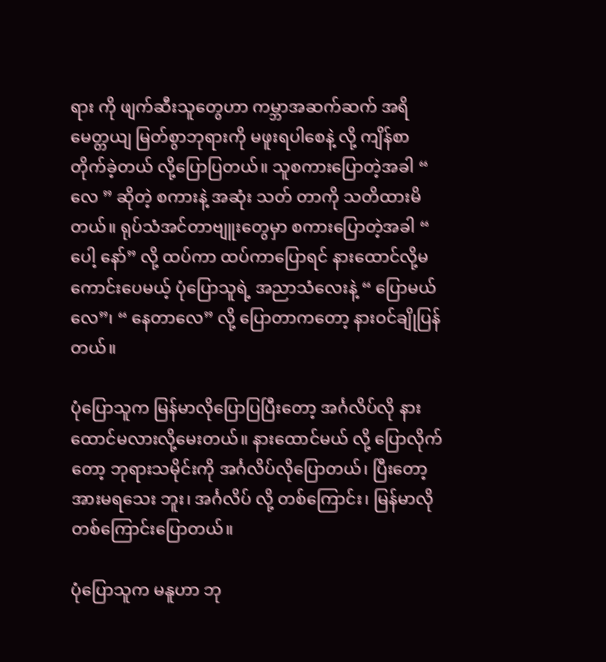ရား ကို ဖျက်ဆီးသူတွေဟာ ကမ္ဘာအဆက်ဆက် အရိမေတ္တယျ မြတ်စွာဘုရားကို မဖူးရပါစေနဲ့ လို့ ကျိန်စာတိုက်ခဲ့တယ် လို့ပြောပြတယ်။ သူစကားပြောတဲ့အခါ “ လေ ” ဆိုတဲ့ စကားနဲ့ အဆုံး သတ် တာကို သတိထားမိတယ်။ ရုပ်သံအင်တာဗျူးတွေမှာ စကားပြောတဲ့အခါ “ ပေါ့ နော်” လို့ ထပ်ကာ ထပ်ကာပြောရင် နားထောင်လို့မကောင်းပေမယ့် ပုံပြောသူရဲ့ အညာသံလေးနဲ့ “ ပြောမယ်လေ”၊ “ နေတာလေ” လို့ ပြောတာကတော့ နားဝင်ချိုပြန်တယ်။

ပုံပြောသူက မြန်မာလိုပြောပြပြီးတော့ အင်္ဂလိပ်လို နားထောင်မလားလို့မေးတယ်။ နားထောင်မယ် လို့ ပြောလိုက်တော့ ဘုရားသမိုင်းကို အင်္ဂလိပ်လိုပြောတယ်၊ ပြီးတော့ အားမရသေး ဘူး၊ အင်္ဂလိပ် လို့ တစ်ကြောင်း၊ မြန်မာလိုတစ်ကြောင်းပြောတယ်။

ပုံပြောသူက မနူဟာ ဘု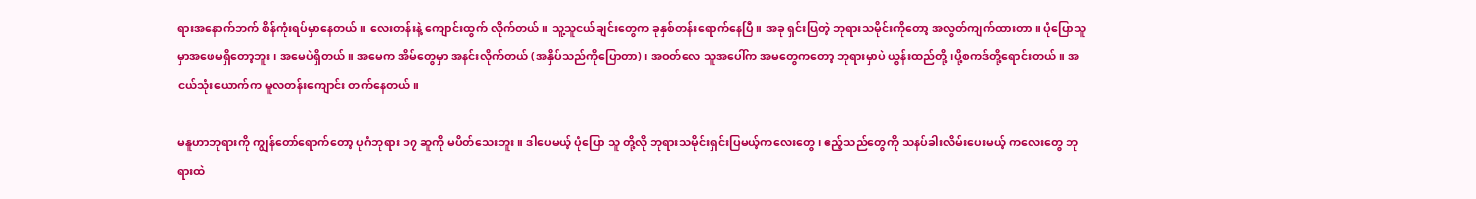ရားအနောက်ဘက် စိန်ကုံးရပ်မှာနေတယ်။ လေးတန်းနဲ့ ကျောင်းထွက် လိုက်တယ်။ သူ့သူငယ်ချင်းတွေက ခုနှစ်တန်းရောက်နေပြီ။ အခု ရှင်းပြတဲ့ ဘုရားသမိုင်းကိုတော့ အလွတ်ကျက်ထားတာ။ ပုံပြောသူမှာအဖေမရှိတော့ဘူး၊ အမေပဲရှိတယ်။ အမေက အိမ်တွေမှာ အနင်းလိုက်တယ် (အနှိပ်သည်ကိုပြောတာ)၊ အဝတ်လေ သူအပေါ်က အမတွေကတော့ ဘုရားမှာပဲ ယွန်းထည်တို့၊ပို့စကဒ်တို့ရောင်းတယ်။ အငယ်သုံးယောက်က မူလတန်းကျောင်း တက်နေတယ်။

မနူဟာဘုရားကို ကျွန်တော်ရောက်တော့ ပုဂံဘုရား ၁၇ ဆူကို မပိတ်သေးဘူး။ ဒါပေမယ့် ပုံပြော သူ တို့လို ဘုရားသမိုင်းရှင်းပြမယ့်ကလေးတွေ၊ ဧည့်သည်တွေကို သနပ်ခါးလိမ်းပေးမယ့် ကလေးတွေ ဘုရားထဲ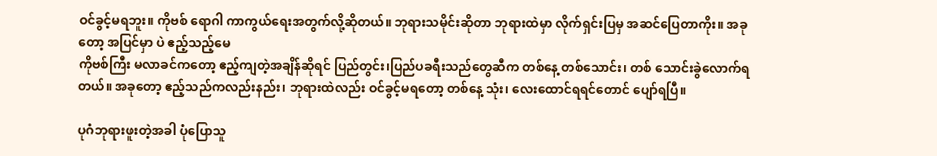ဝင်ခွင့်မရဘူး။ ကိုဗစ် ရောဂါ ကာကွယ်ရေးအတွက်လို့ဆိုတယ်။ ဘုရားသမိုင်းဆိုတာ ဘုရားထဲမှာ လိုက်ရှင်းပြမှ အဆင်ပြေတာကိုး။ အခုတော့ အပြင်မှာ ပဲ ဧည့်သည့်မေ
ကိုဗစ်ကြီး မလာခင်ကတော့ ဧည့်ကျတဲ့အချိန်ဆိုရင် ပြည်တွင်း၊ပြည်ပခရီးသည်တွေဆီက တစ်နေ့ တစ်သောင်း၊ တစ် သောင်းခွဲလောက်ရတယ်။ အခုတော့ ဧည့်သည်ကလည်းနည်း၊ ဘုရားထဲလည်း ဝင်ခွင့်မရတော့ တစ်နေ့ သုံး၊ လေးထောင်ရရင်တောင် ပျော်ရပြီ။

ပုဂံဘုရားဖူးတဲ့အခါ ပုံပြောသူ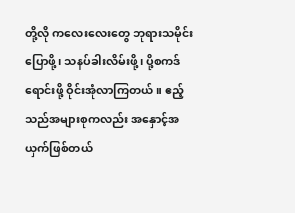တို့လို ကလေးလေးတွေ ဘုရားသမိုင်းပြောဖို့၊ သနပ်ခါးလိမ်းဖို့၊ ပို့စကဒ်ရောင်းဖို့ ဝိုင်းအုံလာကြတယ်။ ဧည့်သည်အများစုကလည်း အနှောင့်အယှက်ဖြစ်တယ်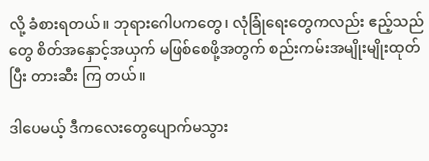လို့ ခံစားရတယ်။ ဘုရားဂေါပကတွေ၊ လုံခြုံရေးတွေကလည်း ဧည့်သည်တွေ စိတ်အနှောင့်အယှက် မဖြစ်စေဖို့အတွက် စည်းကမ်းအမျိုးမျိုးထုတ်ပြီး တားဆီး ကြ တယ်။

ဒါပေမယ့် ဒီကလေးတွေပျောက်မသွား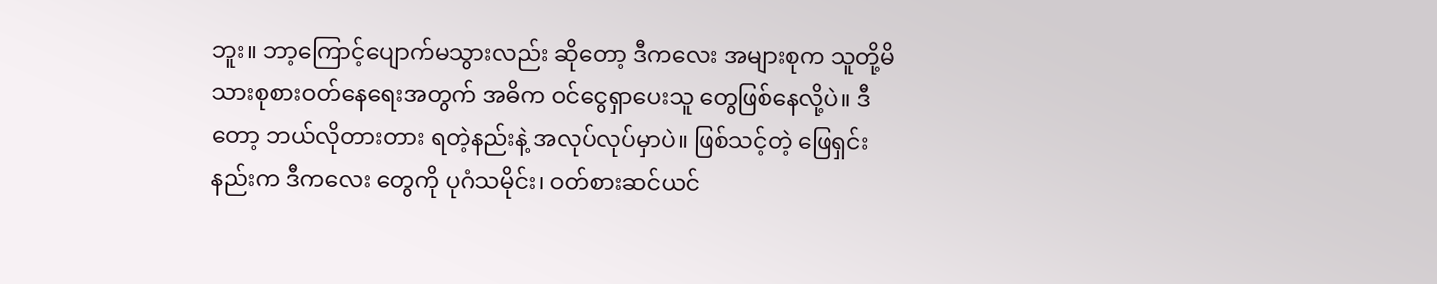ဘူး။ ဘာ့ကြောင့်ပျောက်မသွားလည်း ဆိုတော့ ဒီကလေး အများစုက သူတို့မိသားစုစားဝတ်နေရေးအတွက် အဓိက ဝင်ငွေရှာပေးသူ တွေဖြစ်နေလို့ပဲ။ ဒီတော့ ဘယ်လိုတားတား ရတဲ့နည်းနဲ့ အလုပ်လုပ်မှာပဲ။ ဖြစ်သင့်တဲ့ ဖြေရှင်း နည်းက ဒီကလေး တွေကို ပုဂံသမိုင်း၊ ဝတ်စားဆင်ယင်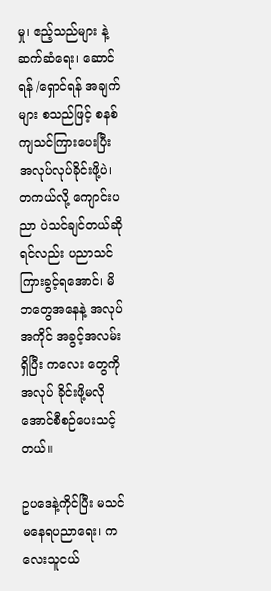မှု၊ ဧည့်သည်များ နဲ့ဆက်ဆံရေး၊ ဆောင်ရန် /ရှောင်ရန် အချက်များ စသည်ဖြင့် စနစ်ကျသင်ကြားပေးပြီး အလုပ်လုပ်ခိုင်းဖို့ပဲ၊ တကယ်လို့ ကျောင်းပညာ ပဲသင်ချင်တယ်ဆိုရင်လည်း ပညာသင်ကြားခွင့်ရအောင်၊ မိဘတွေအနေနဲ့ အလုပ်အကိုင် အခွင့်အလမ်းရှိပြီး ကလေး တွေကို အလုပ် ခိုင်းဖို့မလိုအောင်စီစဉ်ပေးသင့်တယ်။

ဥပဒေနဲ့ကိုင်ပြီး မသင်မနေရပညာရေး၊ ကလေးသူငယ်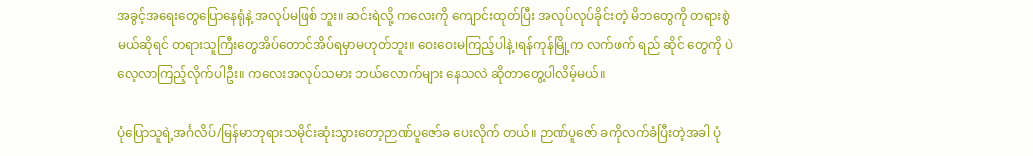အခွင့်အရေးတွေပြောနေရုံနဲ့ အလုပ်မဖြစ် ဘူး။ ဆင်းရဲလို့ ကလေးကို ကျောင်းထုတ်ပြီး အလုပ်လုပ်ခိုင်းတဲ့ မိဘတွေကို တရားစွဲမယ်ဆိုရင် တရားသူကြီးတွေအိပ်တောင်အိပ်ရမှာမဟုတ်ဘူး။ ဝေးဝေးမကြည့်ပါနဲ့၊ရန်ကုန်မြို့က လက်ဖက် ရည် ဆိုင် တွေကို ပဲ လေ့လာကြည့်လိုက်ပါဦး။ ကလေးအလုပ်သမား ဘယ်လောက်များ နေသလဲ ဆိုတာတွေ့ပါလိမ့်မယ်။

ပုံပြောသူရဲ့အင်္ဂလိပ်/မြန်မာဘုရားသမိုင်းဆုံးသွားတော့ဉာဏ်ပူဇော်ခ ပေးလိုက် တယ်။ ဉာဏ်ပူဇော် ခကိုလက်ခံပြီးတဲ့အခါ ပုံ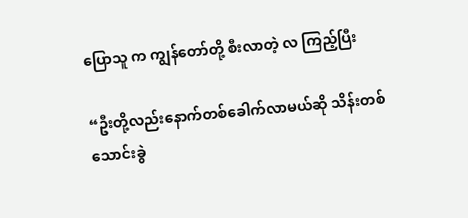ပြောသူ က ကျွန်တော်တို့ စီးလာတဲ့ လ ကြည့်ပြီး

“ဦးတို့လည်းနောက်တစ်ခေါက်လာမယ်ဆို သိန်းတစ်သောင်းခွဲ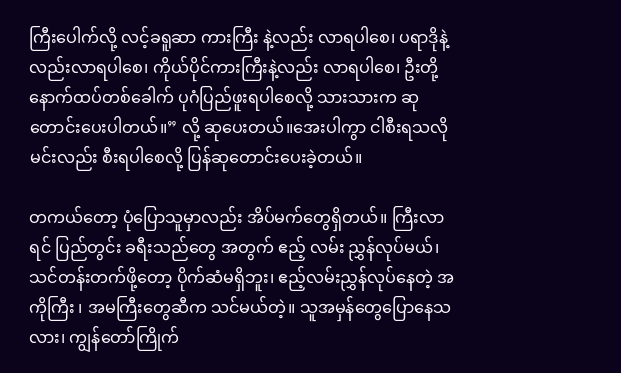ကြီးပေါက်လို့ လင့်ခရူဆာ ကားကြီး နဲ့လည်း လာရပါစေ၊ ပရာဒိုနဲ့လည်းလာရပါစေ၊ ကိုယ်ပိုင်ကားကြီးနဲ့လည်း လာရပါစေ၊ ဦးတို့ နောက်ထပ်တစ်ခေါက် ပုဂံပြည်ဖူးရပါစေလို့ သားသားက ဆုတောင်းပေးပါတယ်။” လို့ ဆုပေးတယ်။အေးပါကွာ ငါစီးရသလို မင်းလည်း စီးရပါစေလို့ ပြန်ဆုတောင်းပေးခဲ့တယ်။

တကယ်တော့ ပုံပြောသူမှာလည်း အိပ်မက်တွေရှိတယ်။ ကြီးလာရင် ပြည်တွင်း ခရီးသည်တွေ အတွက် ဧည့် လမ်း ညွှန်လုပ်မယ်၊ သင်တန်းတက်ဖို့တော့ ပိုက်ဆံမရှိဘူး၊ ဧည့်လမ်းညွှန်လုပ်နေတဲ့ အကိုကြီး ၊ အမကြီးတွေဆီက သင်မယ်တဲ့။ သူအမှန်တွေပြောနေသလား၊ ကျွန်တော်ကြိုက်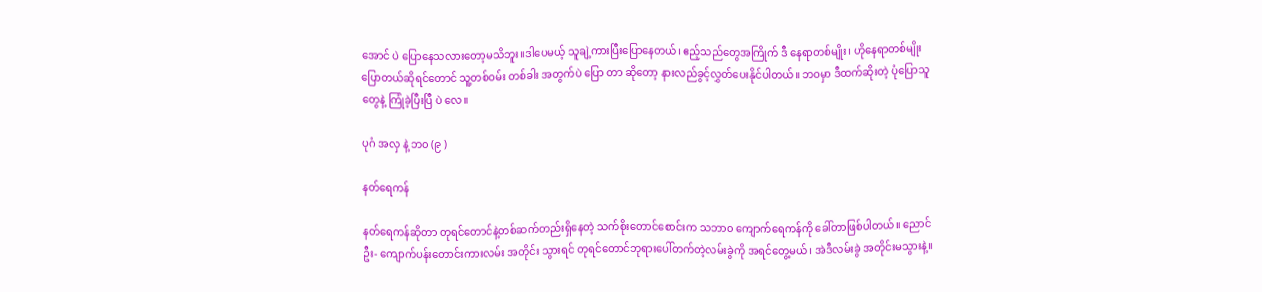အောင် ပဲ ပြောနေသလားတော့မသိဘူး။ဒါပေမယ့် သူချဲ့ကားပြီးပြောနေတယ်၊ ဧည့်သည်တွေအကြိုက် ဒီ နေရာတစ်မျိုး၊ ဟိုနေရာတစ်မျိုးပြောတယ်ဆိုရင်တောင် သူ့တစ်ဝမ်း တစ်ခါး အတွက်ပဲ ပြော တာ ဆိုတော့ နားလည်ခွင့်လွှတ်ပေးနိုင်ပါတယ်။ ဘဝမှာ ဒီထက်ဆိုးတဲ့ ပုံပြောသူတွေနဲ့ ကြုံခဲ့ပြီးပြီ ပဲ လေ။

ပုဂံ အလှ နဲ့ ဘ၀ (၉ )

နတ်ရေကန်

နတ်ရေကန်ဆိုတာ တုရင်တောင်နဲ့တစ်ဆက်တည်းရှိနေတဲ့ သက်စိုးတောင်စောင်းက သဘာ၀ ကျောက်ရေကန်ကို ခေါ်တာဖြစ်ပါတယ်။ ညောင်ဦး- ကျောက်ပန်းတောင်းကားလမ်း အတိုင်း သွားရင် တုရင်တောင်ဘုရားပေါ်တက်တဲ့လမ်းခွဲကို အရင်တွေ့မယ်၊ အဲဒီလမ်းခွဲ အတိုင်းမသွားနဲ့။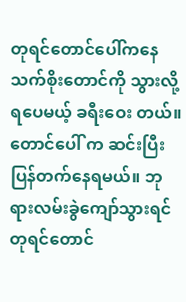တုရင်တောင်ပေါ်ကနေ သက်စိုးတောင်ကို သွားလို့ရပေမယ့် ခရီးဝေး တယ်။ တောင်ပေါ် က ဆင်းပြီး ပြန်တက်နေရမယ်။ ဘုရားလမ်းခွဲကျော်သွားရင် တုရင်တောင်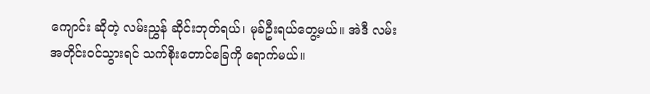ကျောင်း ဆိုတဲ့ လမ်းညွှန် ဆိုင်းဘုတ်ရယ်၊ မုခ်ဦးရယ်တွေ့မယ်။ အဲဒီ လမ်းအတိုင်းဝင်သွားရင် သက်စိုးတောင်ခြေကို ရောက်မယ်။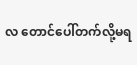လ တောင်ပေါ်တက်လို့မရ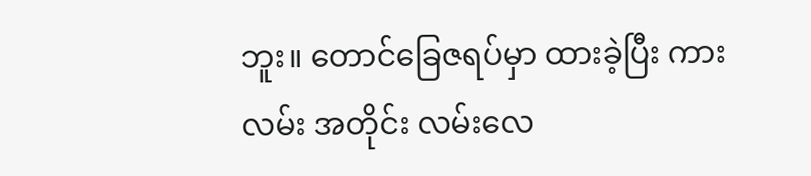ဘူး။ တောင်ခြေဇရပ်မှာ ထားခဲ့ပြီး ကားလမ်း အတိုင်း လမ်းလေ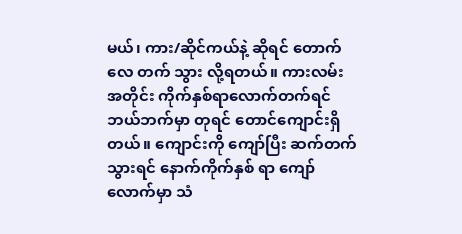မယ်၊ ကား/ဆိုင်ကယ်နဲ့ ဆိုရင် တောက်လေ တက် သွား လို့ရတယ်။ ကားလမ်းအတိုင်း ကိုက်နှစ်ရာလောက်တက်ရင် ဘယ်ဘက်မှာ တုရင် တောင်ကျောင်းရှိတယ်။ ကျောင်းကို ကျော်ပြီး ဆက်တက်သွားရင် နောက်ကိုက်နှစ် ရာ ကျော်လောက်မှာ သံ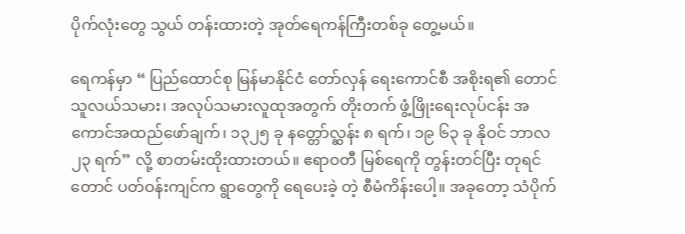ပိုက်လုံးတွေ သွယ် တန်းထားတဲ့ အုတ်ရေကန်ကြီးတစ်ခု တွေ့မယ်။

ရေကန်မှာ “ ပြည်ထောင်စု မြန်မာနိုင်ငံ တော်လှန် ရေးကောင်စီ အစိုးရ၏ တောင်သူလယ်သမား၊ အလုပ်သမားလူထုအတွက် တိုးတက် ဖွံ့ဖြိုးရေးလုပ်ငန်း အကောင်အထည်ဖော်ချက်၊ ၁၃၂၅ ခု နတ္တော်လ္ဆန်း ၈ ရက်၊ ၁၉ ၆၃ ခု နိုဝင် ဘာလ ၂၃ ရက်” လို့ စာတမ်းထိုးထားတယ်။ ဧရာဝတီ မြစ်ရေကို တွန်းတင်ပြီး တုရင်တောင် ပတ်ဝန်းကျင်က ရွာတွေကို ရေပေးခဲ့ တဲ့ စီမံကိန်းပေါ့။ အခုတော့ သံပိုက်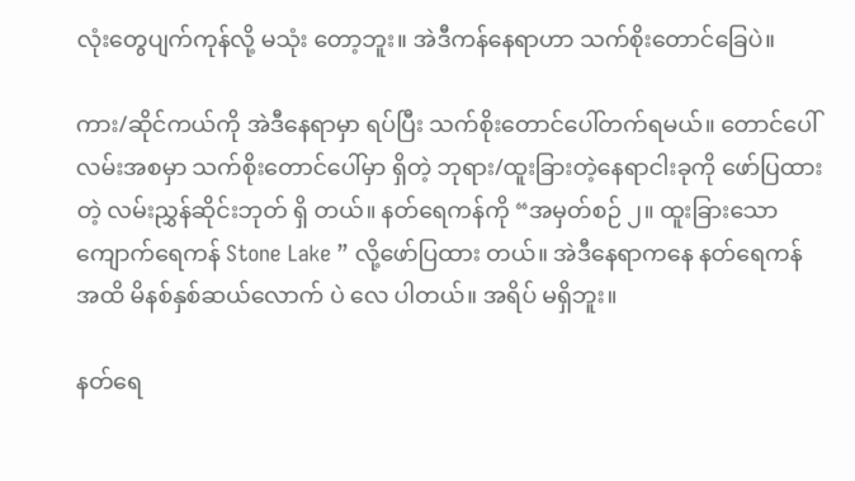လုံးတွေပျက်ကုန်လို့ မသုံး တော့ဘူး။ အဲဒီကန်နေရာဟာ သက်စိုးတောင်ခြေပဲ။

ကား/ဆိုင်ကယ်ကို အဲဒီနေရာမှာ ရပ်ပြီး သက်စိုးတောင်ပေါ်တက်ရမယ်။ တောင်ပေါ်လမ်းအစမှာ သက်စိုးတောင်ပေါ်မှာ ရှိတဲ့ ဘုရား/ထူးခြားတဲ့နေရာငါးခုကို ဖော်ပြထားတဲ့ လမ်းညွှန်ဆိုင်းဘုတ် ရှိ တယ်။ နတ်ရေကန်ကို “အမှတ်စဉ် ၂။ ထူးခြားသော ကျောက်ရေကန် Stone Lake ” လို့ဖော်ပြထား တယ်။ အဲဒီနေရာကနေ နတ်ရေကန်အထိ မိနစ်နှစ်ဆယ်လောက် ပဲ လေ ပါတယ်။ အရိပ် မရှိဘူး။

နတ်ရေ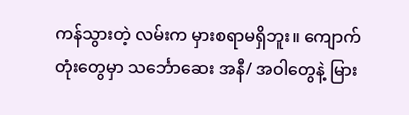ကန်သွားတဲ့ လမ်းက မှားစရာမရှိဘူး။ ကျောက်တုံးတွေမှာ သင်္ဘောဆေး အနီ/ အဝါတွေနဲ့ မြား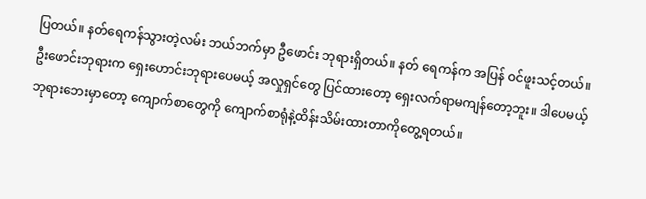ပြတယ်။ နတ်ရေကန်သွားတဲ့လမ်း ဘယ်ဘက်မှာ ဦဖောင်း ဘုရားရှိတယ်။ နတ် ရေကန်က အပြန် ဝင်ဖူးသင့်တယ်။ ဦးဖောင်းဘုရားက ရှေးဟောင်းဘုရားပေမယ့် အလှုရှင်တွေ ပြင်ထားတော့ ရှေးလက်ရာမကျန်တော့ဘူး။ ဒါပေမယ့် ဘုရားဘေးမှာတော့ ကျောက်စာတွေကို ကျောက်စာရုံနဲ့ထိန်းသိမ်းထားတာကိုတွေ့ရတယ်။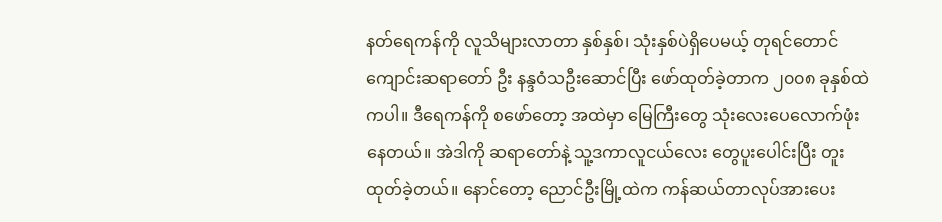နတ်ရေကန်ကို လူသိများလာတာ နှစ်နှစ်၊ သုံးနှစ်ပဲရှိပေမယ့် တုရင်တောင်ကျောင်းဆရာတော် ဦး နန္ဒဝံသဦးဆောင်ပြီး ဖော်ထုတ်ခဲ့တာက ၂၀၀၈ ခုနှစ်ထဲကပါ။ ဒီရေကန်ကို စဖော်တော့ အထဲမှာ မြေကြီးတွေ သုံးလေးပေလောက်ဖုံးနေတယ်။ အဲဒါကို ဆရာတော်နဲ့ သူ့ဒကာလူငယ်လေး တွေပူးပေါင်းပြီး တူးထုတ်ခဲ့တယ်။ နောင်တော့ ညောင်ဦးမြို့ထဲက ကန်ဆယ်တာလုပ်အားပေး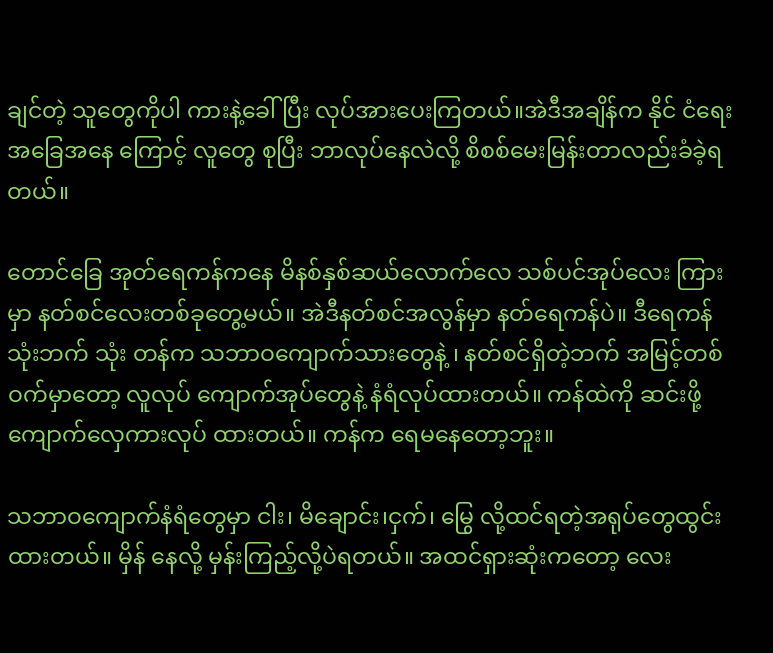ချင်တဲ့ သူတွေကိုပါ ကားနဲ့ခေါ်ပြီး လုပ်အားပေးကြတယ်။အဲဒီအချိန်က နိုင် ငံရေး အခြေအနေ ကြောင့် လူတွေ စုပြီး ဘာလုပ်နေလဲလို့ စိစစ်မေးမြန်းတာလည်းခံခဲ့ရတယ်။

တောင်ခြေ အုတ်ရေကန်ကနေ မိနစ်နှစ်ဆယ်လောက်လေ သစ်ပင်အုပ်လေး ကြား မှာ နတ်စင်လေးတစ်ခုတွေ့မယ်။ အဲဒီနတ်စင်အလွန်မှာ နတ်ရေကန်ပဲ။ ဒီရေကန် သုံးဘက် သုံး တန်က သဘာဝကျောက်သားတွေနဲ့ ၊ နတ်စင်ရှိတဲ့ဘက် အမြင့်တစ်ဝက်မှာတော့ လူလုပ် ကျောက်အုပ်တွေနဲ့ နံရံလုပ်ထားတယ်။ ကန်ထဲကို ဆင်းဖို့ ကျောက်လှေကားလုပ် ထားတယ်။ ကန်က ရေမနေတော့ဘူး။

သဘာဝကျောက်နံရံတွေမှာ ငါး၊ မိချောင်း၊ငှက်၊ မြွေ လို့ထင်ရတဲ့အရုပ်တွေထွင်းထားတယ်။ မှိန် နေလို့ မှန်းကြည့်လို့ပဲရတယ်။ အထင်ရှားဆုံးကတော့ လေး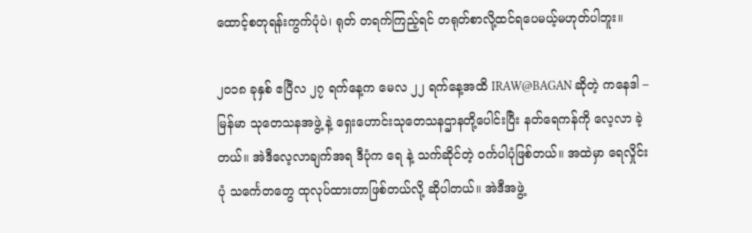ထောင့်စတုရန်းကွက်ပုံပဲ၊ ရုတ် တရက်ကြည့်ရင် တရုတ်စာလို့ထင်ရပေမယ့်မဟုတ်ပါဘူး။

၂၀၁၈ ခုနှစ် ဧပြီလ ၂၇ ရက်နေ့က မေလ ၂၂ ရက်နေ့အထိ IRAW@BAGAN ဆိုတဲ့ ကနေဒါ – မြန်မာ သုတေသနအဖွဲ့ နဲ့ ရှေးဟောင်းသုတေသနဌာနတို့ပေါင်းပြီး နတ်ရေကန်ကို လေ့လာ ခဲ့ တယ်။ အဲဒီလေ့လာချက်အရ ဒီပုံက ရေ နဲ့ သက်ဆိုင်တဲ့ ဝင်္ကပါပုံဖြစ်တယ်။ အထဲမှာ ရေလှိုင်းပုံ သင်္ကေတတွေ ထုလုပ်ထားတာဖြစ်တယ်လို့ ဆိုပါတယ်။ အဲဒီအဖွဲ့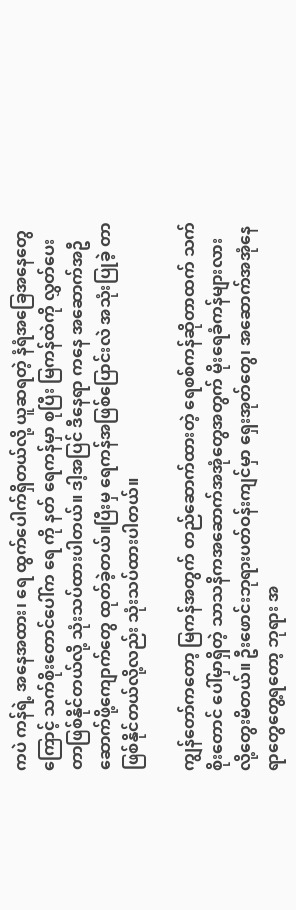ကပဲ ကန်ရဲ့ အနေအထား၊ ရေ ထွက်ပေါက်ရှိတယ်လို့ ယူဆရတဲ့ နံရံအခြေအနေတွေကြောင့် သက်စိုးတောင်ပေါ်က ရေ ကို နတ် ရေကန်မှာ စုပြီး မြကန်ထဲကို လွှတ်ပေးတာဖြစ်နိုင်တယ်လို့ သုံးသပ်ထားပါတယ်။ ဒါ့အပြင် ဒီနေရာ ကနေ အဆောက်အဦဆောက်ဖို့ကျောက်တွေ ထုတ်ခဲ့တယ်။ပြီးမှ ရေကန်အဖြစ်ပြောင်းလဲ အသုံးပြုခဲ့ တာဖြစ်နိုင်တယ်လို့လည်း သုံးသပ်ထားပါတယ်။

ကျွန်တော်ကတော့ မြကန်အတွက် တည်ဆောက်ထားတဲ့ ရေစစ်ကန်ဆိုတာထက် သက်စိုးတောင် ပေါ်မှာရှိတဲ့ သာသနိကအဆောက်အအုံတွေအတွက် မိုးရေခံကန်များလားလို့တွေးမိတယ်။ ဦးဖောင်းဘုရားပတ်ဝန်းကျင်မှာ ရှေးအုတ်တွေ၊ အဆောက်အအုံနေရာတွေတွေ့ရတော့ ဘုရား အ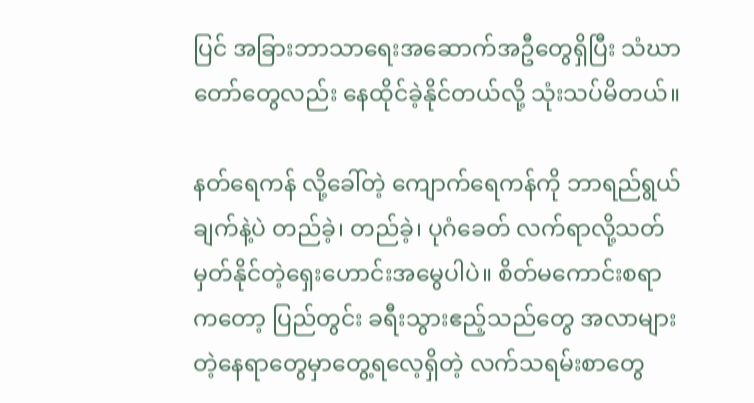ပြင် အခြားဘာသာရေးအဆောက်အဦတွေရှိပြီး သံဃာတော်တွေလည်း နေထိုင်ခဲ့နိုင်တယ်လို့ သုံးသပ်မိတယ်။

နတ်ရေကန် လို့ခေါ်တဲ့ ကျောက်ရေကန်ကို ဘာရည်ရွယ်ချက်နဲ့ပဲ တည်ခဲ့၊ တည်ခဲ့၊ ပုဂံခေတ် လက်ရာလို့သတ်မှတ်နိုင်တဲ့ရှေးဟောင်းအမွေပါပဲ။ စိတ်မကောင်းစရာကတော့ ပြည်တွင်း ခရီးသွားဧည့်သည်တွေ အလာများတဲ့နေရာတွေမှာတွေ့ရလေ့ရှိတဲ့ လက်သရမ်းစာတွေ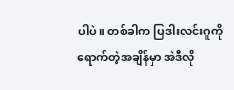ပါပဲ။ တစ်ခါက ပြဒါးလင်းဂူကို ရောက်တဲ့အချိန်မှာ အဲဒီလို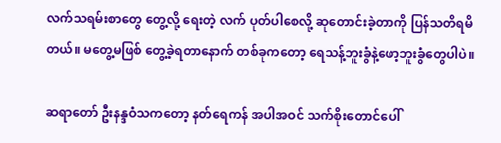လက်သရမ်းစာတွေ တွေ့လို့ ရေးတဲ့ လက် ပုတ်ပါစေလို့ ဆုတောင်းခဲ့တာကို ပြန်သတိရမိတယ်။ မတွေ့မဖြစ် တွေ့ခဲ့ရတာနောက် တစ်ခုကတော့ ရေသန့်ဘူးခွံနဲ့ဖော့ဘူးခွံတွေပါပဲ။

ဆရာတော် ဦးနန္ဒဝံသကတော့ နတ်ရေကန် အပါအဝင် သက်စိုးတောင်ပေါ်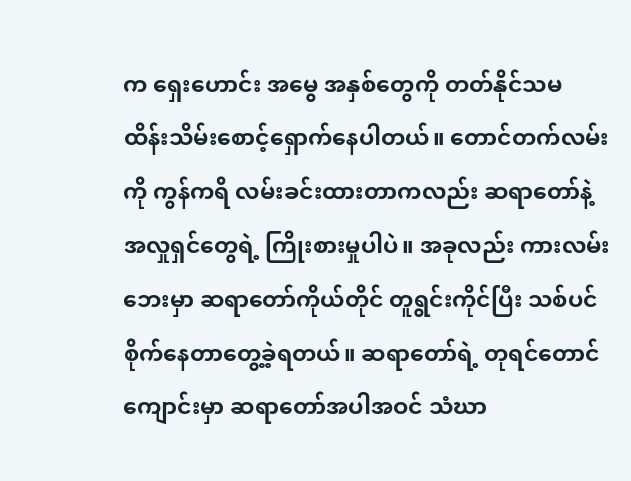က ရှေးဟောင်း အမွေ အနှစ်တွေကို တတ်နိုင်သမ ထိန်းသိမ်းစောင့်ရှောက်နေပါတယ်။ တောင်တက်လမ်း ကို ကွန်ကရိ လမ်းခင်းထားတာကလည်း ဆရာတော်နဲ့ အလှုရှင်တွေရဲ့ ကြိုးစားမှုပါပဲ။ အခုလည်း ကားလမ်း ဘေးမှာ ဆရာတော်ကိုယ်တိုင် တူရွင်းကိုင်ပြီး သစ်ပင်စိုက်နေတာတွေ့ခဲ့ရတယ်။ ဆရာတော်ရဲ့ တုရင်တောင်ကျောင်းမှာ ဆရာတော်အပါအဝင် သံဃာ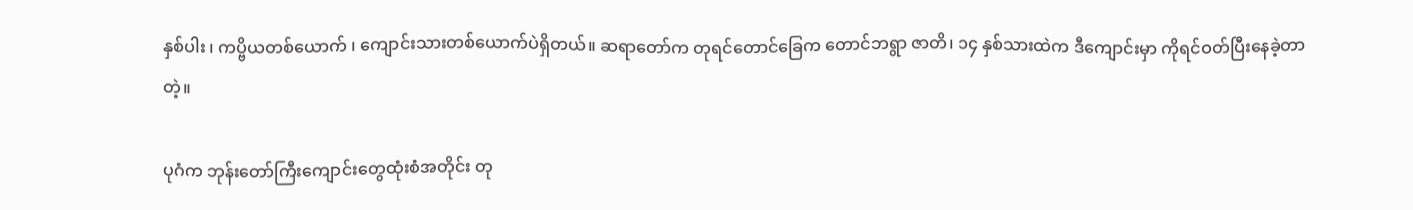နှစ်ပါး ၊ ကပ္ဗိယတစ်ယောက် ၊ ကျောင်းသားတစ်ယောက်ပဲရှိတယ်။ ဆရာတော်က တုရင်တောင်ခြေက တောင်ဘရွာ ဇာတိ၊ ၁၄ နှစ်သားထဲက ဒီကျောင်းမှာ ကိုရင်ဝတ်ပြီးနေခဲ့တာတဲ့။

ပုဂံက ဘုန်းတော်ကြီးကျောင်းတွေထုံးစံအတိုင်း တု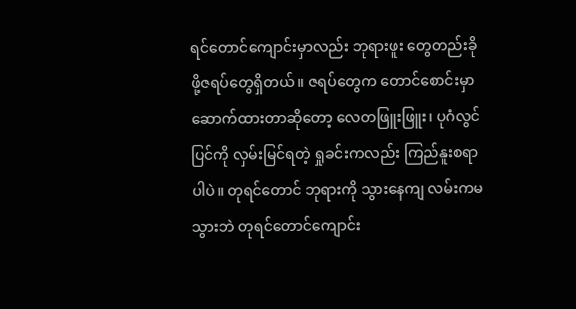ရင်တောင်ကျောင်းမှာလည်း ဘုရားဖူး တွေတည်းခိုဖို့ဇရပ်တွေရှိတယ်။ ဇရပ်တွေက တောင်စောင်းမှာဆောက်ထားတာဆိုတော့ လေတဖြူးဖြူး၊ ပုဂံလွင်ပြင်ကို လှမ်းမြင်ရတဲ့ ရှုခင်းကလည်း ကြည်နူးစရာပါပဲ။ တုရင်တောင် ဘုရားကို သွားနေကျ လမ်းကမသွားဘဲ တုရင်တောင်ကျောင်း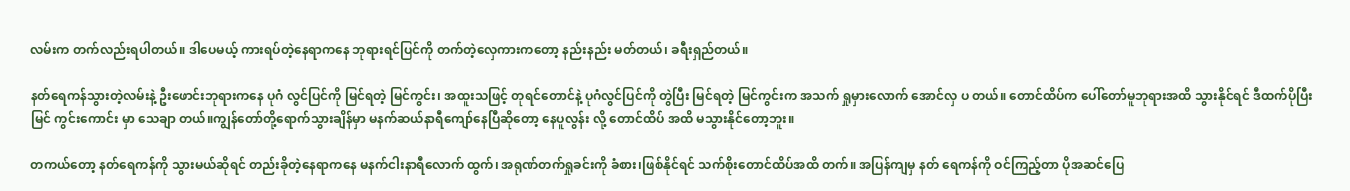လမ်းက တက်လည်းရပါတယ်။ ဒါပေမယ့် ကားရပ်တဲ့နေရာကနေ ဘုရားရင်ပြင်ကို တက်တဲ့လှေကားကတော့ နည်းနည်း မတ်တယ်၊ ခရီးရှည်တယ်။

နတ်ရေကန်သွားတဲ့လမ်းနဲ့ ဦးဖောင်းဘုရားကနေ ပုဂံ လွင်ပြင်ကို မြင်ရတဲ့ မြင်ကွင်း၊ အထူးသဖြင့် တုရင်တောင်နဲ့ ပုဂံလွင်ပြင်ကို တွဲပြီး မြင်ရတဲ့ မြင်ကွင်းက အသက် ရှုမှားလောက် အောင်လှ ပ တယ်။ တောင်ထိပ်က ပေါ်တော်မူဘုရားအထိ သွားနိုင်ရင် ဒီထက်ပိုပြီး မြင် ကွင်းကောင်း မှာ သေချာ တယ်။ကျွန်တော်တို့ရောက်သွားချိန်မှာ မနက်ဆယ်နာရီကျော်နေပြီဆိုတော့ နေပူလွန်း လို့ တောင်ထိပ် အထိ မသွားနိုင်တော့ဘူး။

တကယ်တော့ နတ်ရေကန်ကို သွားမယ်ဆိုရင် တည်းခိုတဲ့နေရာကနေ မနက်ငါးနာရီလောက် ထွက်၊ အရုဏ်တက်ရှုခင်းကို ခံစား၊ဖြစ်နိုင်ရင် သက်စိုးတောင်ထိပ်အထိ တက်။ အပြန်ကျမှ နတ် ရေကန်ကို ဝင်ကြည့်တာ ပိုအဆင်ပြေ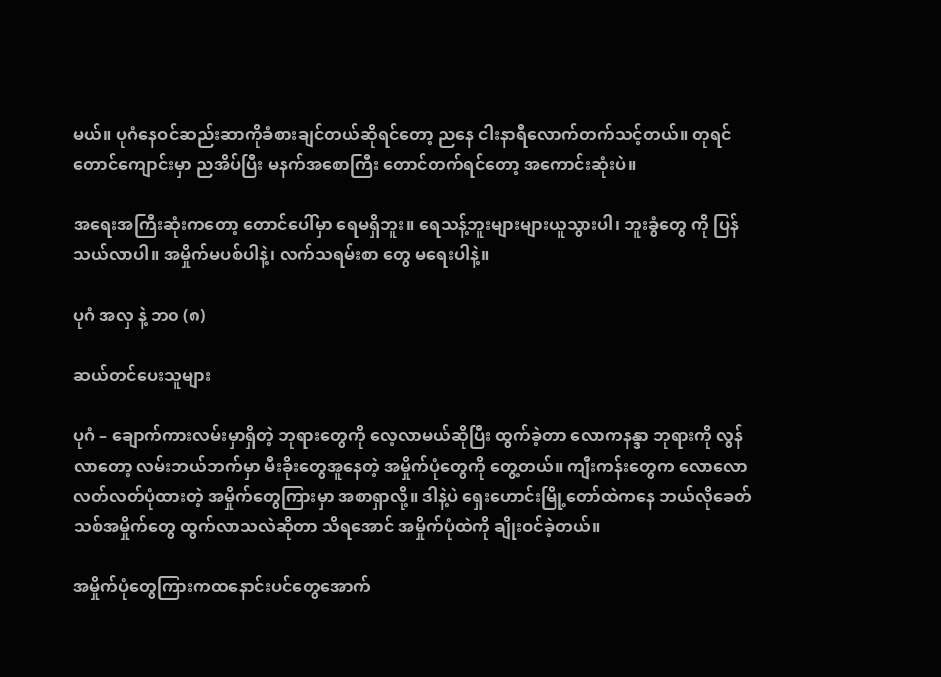မယ်။ ပုဂံနေဝင်ဆည်းဆာကိုခံစားချင်တယ်ဆိုရင်တော့ ညနေ ငါးနာရီလောက်တက်သင့်တယ်။ တုရင်တောင်ကျောင်းမှာ ညအိပ်ပြီး မနက်အစောကြီး တောင်တက်ရင်တော့ အကောင်းဆုံးပဲ။

အရေးအကြီးဆုံးကတော့ တောင်ပေါ်မှာ ရေမရှိဘူး။ ရေသန့်ဘူးများများယူသွားပါ၊ ဘူးခွံတွေ ကို ပြန်သယ်လာပါ။ အမှိုက်မပစ်ပါနဲ့၊ လက်သရမ်းစာ တွေ မရေးပါနဲ့။

ပုဂံ အလှ နဲ့ ဘ၀ (၈)

ဆယ်တင်ပေးသူများ

ပုဂံ – ချောက်ကားလမ်းမှာရှိတဲ့ ဘုရားတွေကို လေ့လာမယ်ဆိုပြီး ထွက်ခဲ့တာ လောကနန္ဒာ ဘုရားကို လွန်လာတော့ လမ်းဘယ်ဘက်မှာ မီးခိုးတွေအူနေတဲ့ အမှိုက်ပုံတွေကို တွေ့တယ်။ ကျီးကန်းတွေက လောလောလတ်လတ်ပုံထားတဲ့ အမှိုက်တွေကြားမှာ အစာရှာလို့။ ဒါနဲ့ပဲ ရှေးဟောင်းမြို့တော်ထဲကနေ ဘယ်လိုခေတ်သစ်အမှိုက်တွေ ထွက်လာသလဲဆိုတာ သိရအောင် အမှိုက်ပုံထဲကို ချိုးဝင်ခဲ့တယ်။

အမှိုက်ပုံတွေကြားကထနောင်းပင်တွေအောက်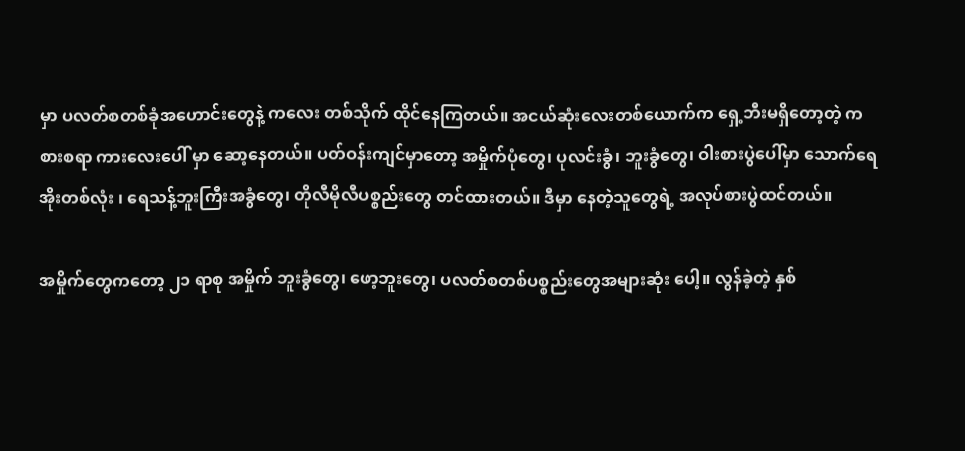မှာ ပလတ်စတစ်ခုံအဟောင်းတွေနဲ့ ကလေး တစ်သိုက် ထိုင်နေကြတယ်။ အငယ်ဆုံးလေးတစ်ယောက်က ရှေ့ဘီးမရှိတော့တဲ့ ကစားစရာ ကားလေးပေါ် မှာ ဆော့နေတယ်။ ပတ်ဝန်းကျင်မှာတော့ အမှိုက်ပုံတွေ၊ ပုလင်းခွံ၊ ဘူးခွံတွေ၊ ဝါးစားပွဲပေါ်မှာ သောက်ရေအိုးတစ်လုံး ၊ ရေသန့်ဘူးကြီးအခွံတွေ၊ တိုလီမိုလီပစ္စည်းတွေ တင်ထားတယ်။ ဒီမှာ နေတဲ့သူတွေရဲ့ အလုပ်စားပွဲထင်တယ်။

အမှိုက်တွေကတော့ ၂၁ ရာစု အမှိုက် ဘူးခွံတွေ၊ ဖော့ဘူးတွေ၊ ပလတ်စတစ်ပစ္စည်းတွေအများဆုံး ပေါ့။ လွန်ခဲ့တဲ့ နှစ်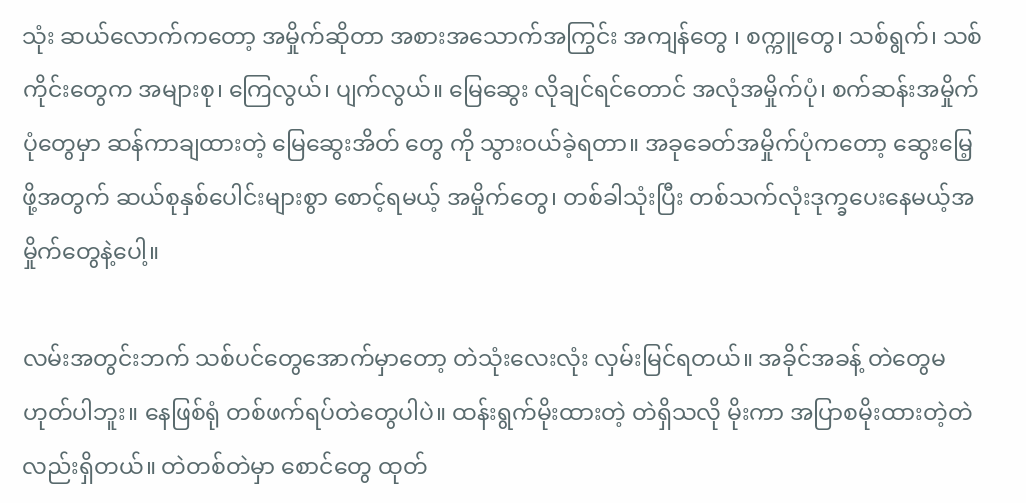သုံး ဆယ်လောက်ကတော့ အမှိုက်ဆိုတာ အစားအသောက်အကြွင်း အကျန်တွေ ၊ စက္ကူတွေ၊ သစ်ရွက်၊ သစ်ကိုင်းတွေက အများစု၊ ကြေလွယ်၊ ပျက်လွယ်။ မြေဆွေး လိုချင်ရင်တောင် အလုံအမှိုက်ပုံ၊ စက်ဆန်းအမှိုက်ပုံတွေမှာ ဆန်ကာချထားတဲ့ မြေဆွေးအိတ် တွေ ကို သွားဝယ်ခဲ့ရတာ။ အခုခေတ်အမှိုက်ပုံကတော့ ဆွေးမြေ့ဖို့အတွက် ဆယ်စုနှစ်ပေါင်းများစွာ စောင့်ရမယ့် အမှိုက်တွေ၊ တစ်ခါသုံးပြီး တစ်သက်လုံးဒုက္ခပေးနေမယ့်အမှိုက်တွေနဲ့ပေါ့။

လမ်းအတွင်းဘက် သစ်ပင်တွေအောက်မှာတော့ တဲသုံးလေးလုံး လှမ်းမြင်ရတယ်။ အခိုင်အခန့် တဲတွေမဟုတ်ပါဘူး။ နေဖြစ်ရုံ တစ်ဖက်ရပ်တဲတွေပါပဲ။ ထန်းရွက်မိုးထားတဲ့ တဲရှိသလို မိုးကာ အပြာစမိုးထားတဲ့တဲလည်းရှိတယ်။ တဲတစ်တဲမှာ စောင်တွေ ထုတ်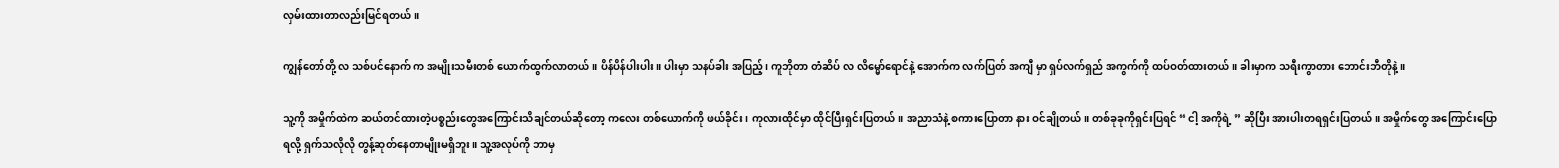လှမ်းထားတာလည်းမြင်ရတယ်။

ကျွန်တော်တို့ လ သစ်ပင်နောက် က အမျိုးသမီးတစ် ယောက်ထွက်လာတယ်။ ပိန်ပိန်ပါးပါး။ ပါးမှာ သနပ်ခါး အပြည့်၊ ကူဘိုတာ တံဆိပ် လ လိမ္မော်ရောင်နဲ့ အောက်က လက်ပြတ် အကျီ မှာ ရှပ်လက်ရှည် အကွက်ကို ထပ်ဝတ်ထားတယ်။ ခါးမှာက သရီးကွာတား ဘောင်းဘီတိုနဲ့။

သူ့ကို အမှိုက်ထဲက ဆယ်တင်ထားတဲ့ပစ္စည်းတွေအကြောင်းသိချင်တယ်ဆိုတော့ ကလေး တစ်ယောက်ကို ဖယ်ခိုင်း၊ ကုလားထိုင်မှာ ထိုင်ပြီးရှင်းပြတယ်။ အညာသံနဲ့ စကားပြောတာ နား ဝင်ချိုတယ်။ တစ်ခုခုကိုရှင်းပြရင် “ ငါ့ အကိုရဲ့ ” ဆိုပြီး အားပါးတရရှင်းပြတယ်။ အမှိုက်တွေ အကြောင်းပြောရလို့ ရှက်သလိုလို တွန့်ဆုတ်နေတာမျိုးမရှိဘူး။ သူ့အလုပ်ကို ဘာမှ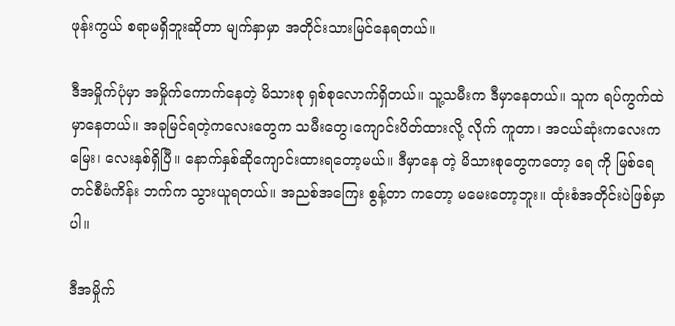ဖုန်းကွယ် စရာမရှိဘူးဆိုတာ မျက်နှာမှာ အတိုင်းသားမြင်နေရတယ်။

ဒီအမှိုက်ပုံမှာ အမှိုက်ကောက်နေတဲ့ မိသားစု ရှစ်စုလောက်ရှိတယ်။ သူ့သမီးက ဒီမှာနေတယ်။ သူက ရပ်ကွက်ထဲမှာနေတယ်။ အခုမြင်ရတဲ့ကလေးတွေက သမီးတွေ၊ကျောင်းပိတ်ထားလို့ လိုက် ကူတာ၊ အငယ်ဆုံးကလေးက မြေး၊ လေးနှစ်ရှိပြီ။ နောက်နှစ်ဆိုကျောင်းထားရတော့မယ်။ ဒီမှာနေ တဲ့ မိသားစုတွေကတော့ ရေ ကို မြစ်ရေတင်စီမံကိန်း ဘက်က သွားယူရတယ်။ အညစ်အကြေး စွန့်တာ ကတော့ မမေးတော့ဘူး။ ထုံးစံအတိုင်းပဲဖြစ်မှာပါ။

ဒီအမှိုက်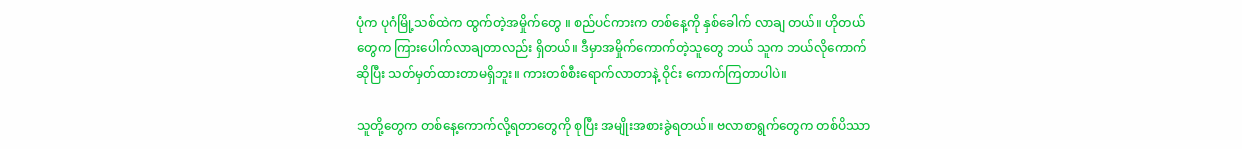ပုံက ပုဂံမြို့သစ်ထဲက ထွက်တဲ့အမှိုက်တွေ ။ စည်ပင်ကားက တစ်နေ့ကို နှစ်ခေါက် လာချ တယ်။ ဟိုတယ်တွေက ကြားပေါက်လာချတာလည်း ရှိတယ်။ ဒီမှာအမှိုက်ကောက်တဲ့သူတွေ ဘယ် သူက ဘယ်လိုကောက်ဆိုပြီး သတ်မှတ်ထားတာမရှိဘူး။ ကားတစ်စီးရောက်လာတာနဲ့ ဝိုင်း ကောက်ကြတာပါပဲ။

သူတို့တွေက တစ်နေ့ကောက်လို့ရတာတွေကို စုပြီး အမျိုးအစားခွဲရတယ်။ ဗလာစာရွက်တွေက တစ်ပိဿာ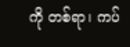ကို တစ်ရာ၊ ကပ်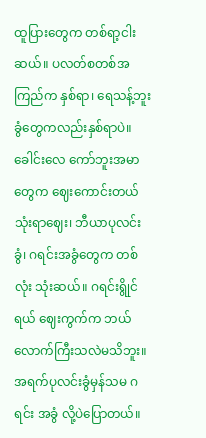ထူပြားတွေက တစ်ရာ့ငါးဆယ်။ ပလတ်စတစ်အကြည်က နှစ်ရာ၊ ရေသန့်ဘူးခွံတွေကလည်းနှစ်ရာပဲ။ ခေါင်းလေ ကော်ဘူးအမာတွေက ဈေးကောင်းတယ် သုံးရာဈေး၊ ဘီယာပုလင်းခွံ၊ ဂရင်းအခွံတွေက တစ်လုံး သုံးဆယ်။ ဂရင်းရွိုင်ရယ် ဈေးကွက်က ဘယ်လောက်ကြီးသလဲမသိဘူး။ အရက်ပုလင်းခွံမှန်သမ ဂရင်း အခွံ လို့ပဲပြောတယ်။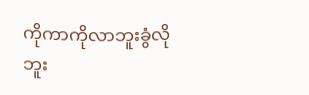ကိုကာကိုလာဘူးခွံလို ဘူး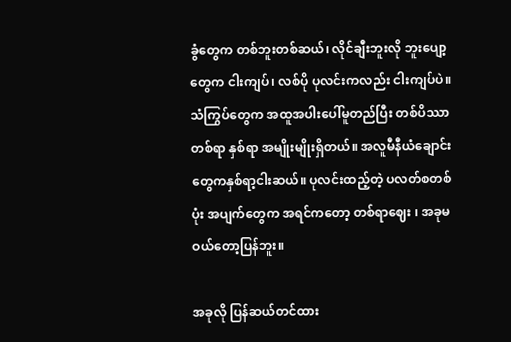ခွံတွေက တစ်ဘူးတစ်ဆယ်၊ လိုင်ချီးဘူးလို ဘူးပျော့တွေက ငါးကျပ်၊ လစ်ပို ပုလင်းကလည်း ငါးကျပ်ပဲ။ သံကြွပ်တွေက အထူအပါးပေါ်မူတည်ပြီး တစ်ပိဿာတစ်ရာ နှစ်ရာ အမျိုးမျိုးရှိတယ်။ အလူမီနီယံချောင်းတွေကနှစ်ရာ့ငါးဆယ်။ ပုလင်းထည့်တဲ့ ပလတ်စတစ်ပုံး အပျက်တွေက အရင်ကတော့ တစ်ရာဈေး ၊ အခုမဝယ်တော့ပြန်ဘူး။

အခုလို ပြန်ဆယ်တင်ထား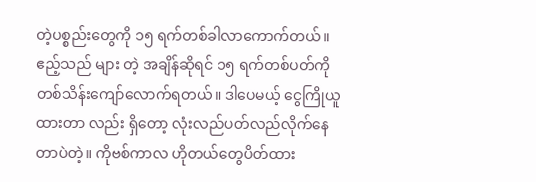တဲ့ပစ္စည်းတွေကို ၁၅ ရက်တစ်ခါလာကောက်တယ်။ ဧည့်သည် များ တဲ့ အချိန်ဆိုရင် ၁၅ ရက်တစ်ပတ်ကို တစ်သိန်းကျော်လောက်ရတယ်။ ဒါပေမယ့် ငွေကြိုယူထားတာ လည်း ရှိတော့ လုံးလည်ပတ်လည်လိုက်နေတာပဲတဲ့။ ကိုဗစ်ကာလ ဟိုတယ်တွေပိတ်ထား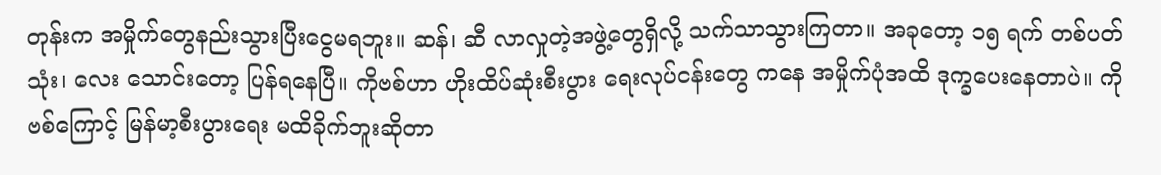တုန်းက အမှိုက်တွေနည်းသွားပြီးငွေမရဘူး။ ဆန်၊ ဆီ လာလှုတဲ့အဖွဲ့တွေရှိလို့ သက်သာသွားကြတာ။ အခုတော့ ၁၅ ရက် တစ်ပတ်သုံး၊ လေး သောင်းတော့ ပြန်ရနေပြီ။ ကိုဗစ်ဟာ ဟိုးထိပ်ဆုံးစီးပွား ရေးလုပ်ငန်းတွေ ကနေ အမှိုက်ပုံအထိ ဒုက္ခပေးနေတာပဲ။ ကိုဗစ်ကြောင့် မြန်မာ့စီးပွားရေး မထိခိုက်ဘူးဆိုတာ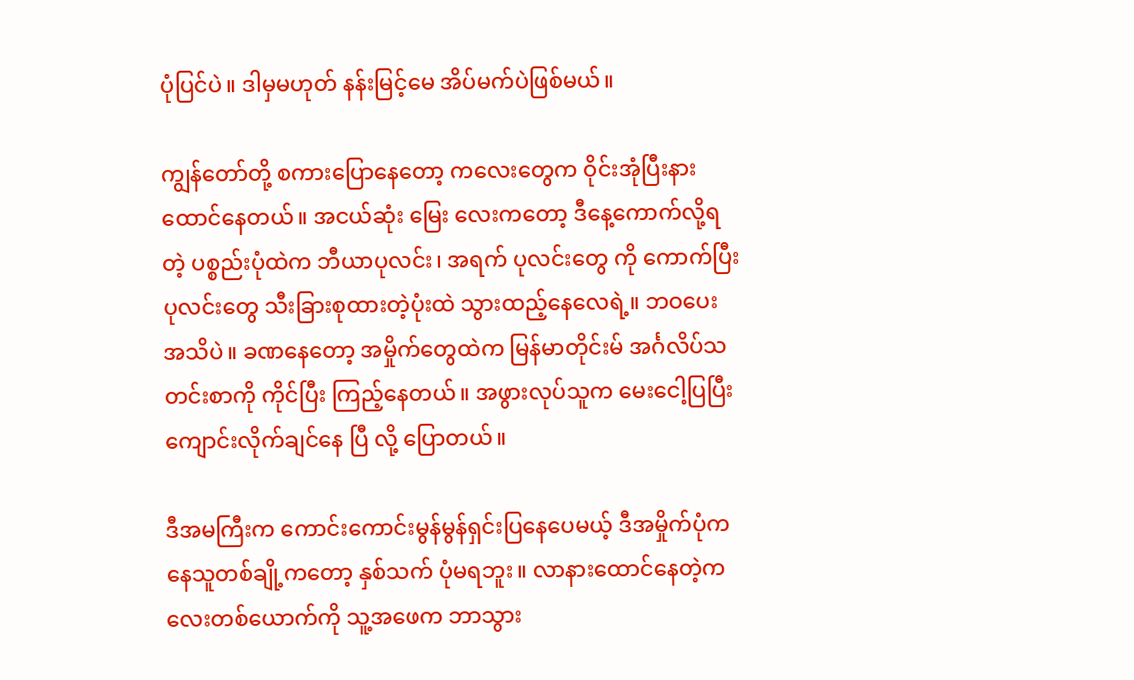ပုံပြင်ပဲ။ ဒါမှမဟုတ် နန်းမြင့်မေ အိပ်မက်ပဲဖြစ်မယ်။

ကျွန်တော်တို့ စကားပြောနေတော့ ကလေးတွေက ဝိုင်းအုံပြီးနားထောင်နေတယ်။ အငယ်ဆုံး မြေး လေးကတော့ ဒီနေ့ကောက်လို့ရတဲ့ ပစ္စည်းပုံထဲက ဘီယာပုလင်း၊ အရက် ပုလင်းတွေ ကို ကောက်ပြီး ပုလင်းတွေ သီးခြားစုထားတဲ့ပုံးထဲ သွားထည့်နေလေရဲ့။ ဘဝပေး အသိပဲ။ ခဏနေတော့ အမှိုက်တွေထဲက မြန်မာတိုင်းမ် အင်္ဂလိပ်သတင်းစာကို ကိုင်ပြီး ကြည့်နေတယ်။ အဖွားလုပ်သူက မေးငေါ့ပြပြီး ကျောင်းလိုက်ချင်နေ ပြီ လို့ ပြောတယ်။

ဒီအမကြီးက ကောင်းကောင်းမွန်မွန်ရှင်းပြနေပေမယ့် ဒီအမှိုက်ပုံကနေသူတစ်ချို့ကတော့ နှစ်သက် ပုံမရဘူး။ လာနားထောင်နေတဲ့ကလေးတစ်ယောက်ကို သူ့အဖေက ဘာသွား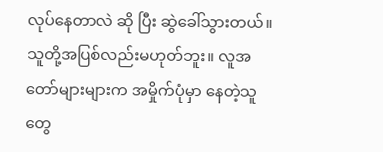လုပ်နေတာလဲ ဆို ပြီး ဆွဲခေါ်သွားတယ်။ သူတို့အပြစ်လည်းမဟုတ်ဘူး။ လူအတော်များများက အမှိုက်ပုံမှာ နေတဲ့သူတွေ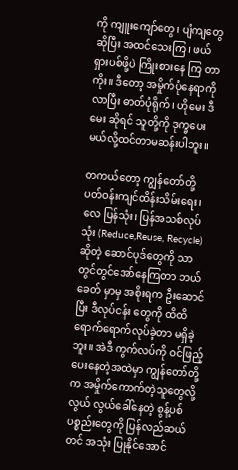ကို ကျူးကျော်တွေ၊ ပျံကျတွေဆိုပြီး အထင်သေးကြ၊ ဖယ်ရှားပစ်ဖို့ပဲ ကြိုးစားနေ ကြ တာကိုး။ ဒီတော့ အမှိုက်ပုံနေရာကိုလာပြီး ဓာတ်ပုံရိုက်၊ ဟိုမေး ဒီမေး ဆိုရင် သူတို့ကို ဒုက္ခပေး မယ်လို့ထင်တာမဆန်းပါဘူး။

တကယ်တော့ ကျွန်တော်တို့ ပတ်ဝန်းကျင်ထိန်းသိမ်းရေး၊ လေ ပြန်သုံး၊ ပြန်အသစ်လုပ်သုံး (Reduce,Reuse, Recycle) ဆိုတဲ့ ဆောင်ပုဒ်တွေကို သာ တွင်တွင်အော်နေကြတာ ဘယ်ခေတ် မှာမှ အစိုးရက ဦးဆောင်ပြီး ဒီလုပ်ငန်း တွေကို ထိထိရောက်ရောက်လုပ်ခဲ့တာ မရှိခဲ့ ဘူး။ အဲဒီ ကွက်လပ်ကို ဝင်ဖြည့်ပေးနေတဲ့အထဲမှာ ကျွန်တော်တို့က အမှိုက်ကောက်တဲ့သူတွေလို့ လွယ် လွယ်ခေါ်နေတဲ့ စွန့်ပစ်ပစ္စည်းတွေကို ပြန်လည်ဆယ်တင် အသုံး ပြုနိုင်အောင်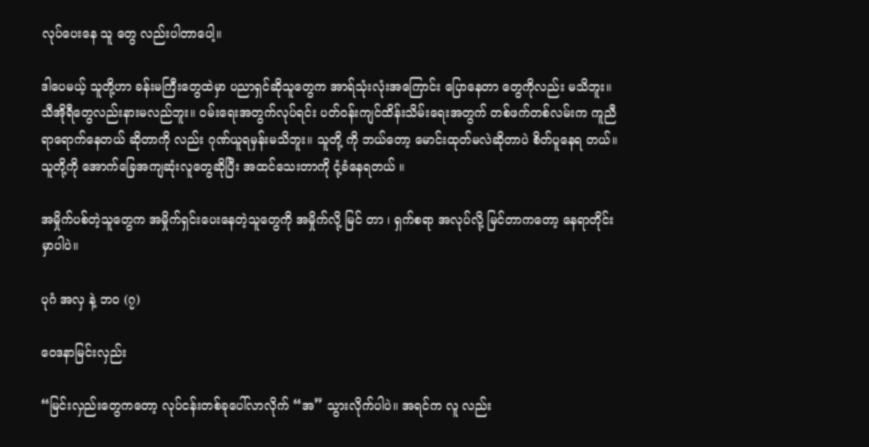လုပ်ပေးနေ သူ တွေ လည်းပါတာပေါ့။

ဒါပေမယ့် သူတို့ဟာ ခန်းမကြီးတွေထဲမှာ ပညာရှင်ဆိုသူတွေက အာရ်သုံးလုံးအကြောင်း ပြောနေတာ တွေကိုလည်း မသိဘူး။ သီအိုရီတွေလည်းနားမလည်ဘူး။ ဝမ်းရေးအတွက်လုပ်ရင်း ပတ်ဝန်းကျင်ထိန်းသိမ်းရေးအတွက် တစ်ဖက်တစ်လမ်းက ကူညီရာရောက်နေတယ် ဆိုတာကို လည်း ဂုဏ်ယူရမှန်းမသိဘူး။ သူတို့ ကို ဘယ်တော့ မောင်းထုတ်မလဲဆိုတာပဲ စိတ်ပူနေရ တယ်။ သူတို့ကို အောက်ခြေအကျဆုံးလူတွေဆိုပြီး အထင်သေးတာကို ငုံ့ခံနေရတယ် ။

အမှိုက်ပစ်တဲ့သူတွေက အမှိုက်ရှင်းပေးနေတဲ့သူတွေကို အမှိုက်လို့ မြင် တာ ၊ ရှက်စရာ အလုပ်လို့ မြင်တာကတော့ နေရာတိုင်းမှာပါပဲ။

ပုဂံ အလှ နဲ့ ဘ၀ (၇)

ဝေဒနာမြင်းလှည်း

“မြင်းလှည်းတွေကတော့ လုပ်ငန်းတစ်ခုပေါ်လာလိုက် “အ” သွားလိုက်ပါပဲ။ အရင်က လူ လည်း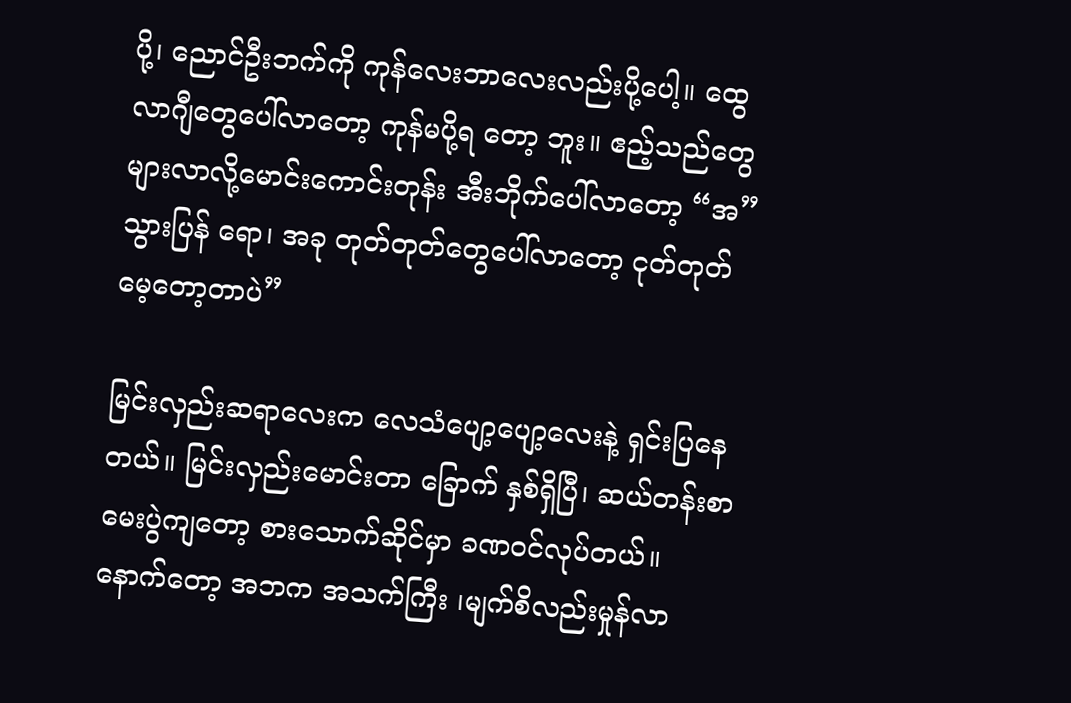ပို့၊ ညောင်ဦးဘက်ကို ကုန်လေးဘာလေးလည်းပို့ပေါ့။ ထွေလာဂျီတွေပေါ်လာတော့ ကုန်မပို့ရ တော့ ဘူး။ ဧည့်သည်တွေများလာလို့မောင်းကောင်းတုန်း အီးဘိုက်ပေါ်လာတော့ “အ”သွားပြန် ရော၊ အခု တုတ်တုတ်တွေပေါ်လာတော့ ငုတ်တုတ်မေ့တော့တာပဲ”

မြင်းလှည်းဆရာလေးက လေသံပျော့ပျော့လေးနဲ့ ရှင်းပြနေတယ်။ မြင်းလှည်းမောင်းတာ ခြောက် နှစ်ရှိပြီ၊ ဆယ်တန်းစာမေးပွဲကျတော့ စားသောက်ဆိုင်မှာ ခဏဝင်လုပ်တယ်။ နောက်တော့ အဘက အသက်ကြီး ၊မျက်စိလည်းမှုန်လာ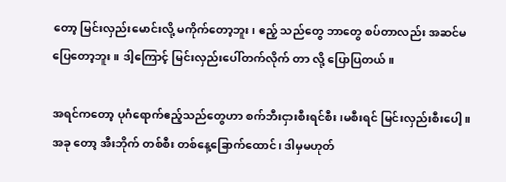တော့ မြင်းလှည်းမောင်းလို့ မကိုက်တော့ဘူး၊ ဧည့် သည်တွေ ဘာတွေ စပ်တာလည်း အဆင်မပြေတော့ဘူး။ ဒါ့ကြောင့် မြင်းလှည်းပေါ်တက်လိုက် တာ လို့ ပြောပြတယ်။

အရင်ကတော့ ပုဂံရောက်ဧည့်သည်တွေဟာ စက်ဘီးငှားစီးရင်စီး၊မစီးရင် မြင်းလှည်းစီးပေါ့။ အခု တော့ အီးဘိုက် တစ်စီး တစ်နေ့ခြောက်ထောင်၊ ဒါမှမဟုတ်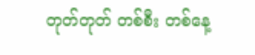တုတ်တုတ် တစ်စီး တစ်နေ့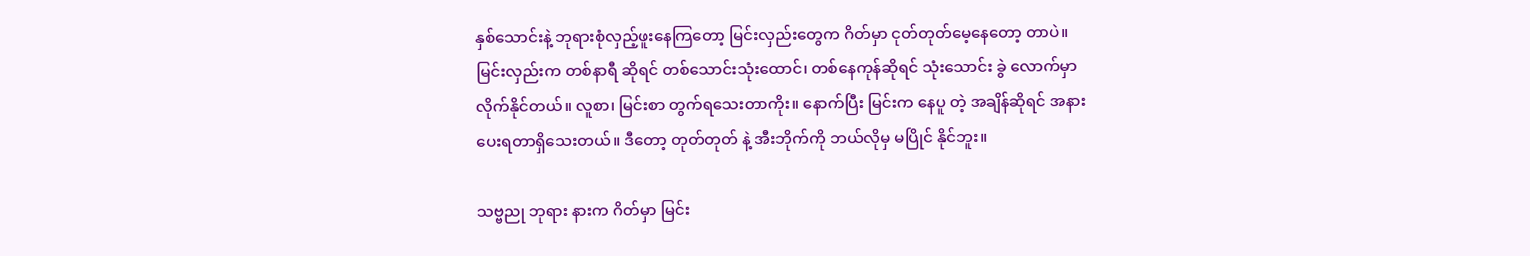နှစ်သောင်းနဲ့ ဘုရားစုံလှည့်ဖူးနေကြတော့ မြင်းလှည်းတွေက ဂိတ်မှာ ငုတ်တုတ်မေ့နေတော့ တာပဲ။ မြင်းလှည်းက တစ်နာရီ ဆိုရင် တစ်သောင်းသုံးထောင်၊ တစ်နေကုန်ဆိုရင် သုံးသောင်း ခွဲ လောက်မှာ လိုက်နိုင်တယ်။ လူစာ၊ မြင်းစာ တွက်ရသေးတာကိုး။ နောက်ပြီး မြင်းက နေပူ တဲ့ အချိန်ဆိုရင် အနားပေးရတာရှိသေးတယ်။ ဒီတော့ တုတ်တုတ် နဲ့ အီးဘိုက်ကို ဘယ်လိုမှ မပြိုင် နိုင်ဘူး။

သဗ္ဗညု ဘုရား နားက ဂိတ်မှာ မြင်း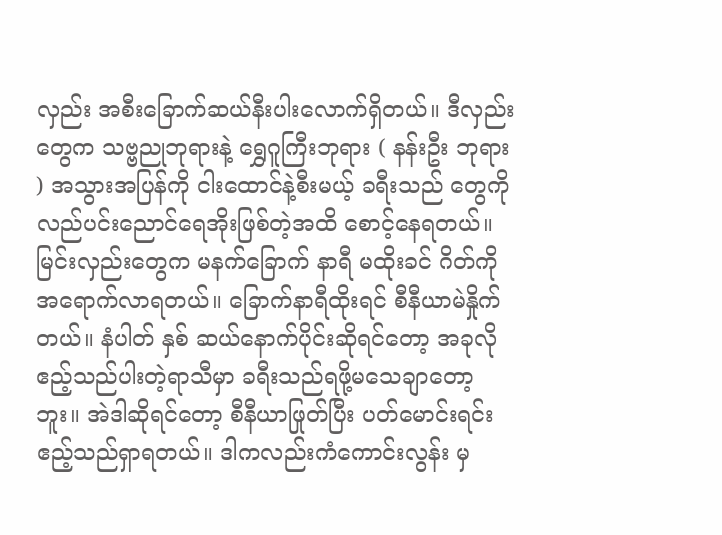လှည်း အစီးခြောက်ဆယ်နီးပါးလောက်ရှိတယ်။ ဒီလှည်းတွေက သဗ္ဗညုဘုရားနဲ့ ရွှေဂူကြီးဘုရား ( နန်းဦး ဘုရား ) အသွားအပြန်ကို ငါးထောင်နဲ့စီးမယ့် ခရီးသည် တွေကို လည်ပင်းညောင်ရေအိုးဖြစ်တဲ့အထိ စောင့်နေရတယ်။ မြင်းလှည်းတွေက မနက်ခြောက် နာရီ မထိုးခင် ဂိတ်ကို အရောက်လာရတယ်။ ခြောက်နာရီထိုးရင် စီနီယာမဲနှိုက်တယ်။ နံပါတ် နှစ် ဆယ်နောက်ပိုင်းဆိုရင်တော့ အခုလို ဧည့်သည်ပါးတဲ့ရာသီမှာ ခရီးသည်ရဖို့မသေချာတော့ဘူး။ အဲဒါဆိုရင်တော့ စီနီယာဖြုတ်ပြီး ပတ်မောင်းရင်း ဧည့်သည်ရှာရတယ်။ ဒါကလည်းကံကောင်းလွန်း မှ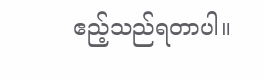ဧည့်သည်ရတာပါ။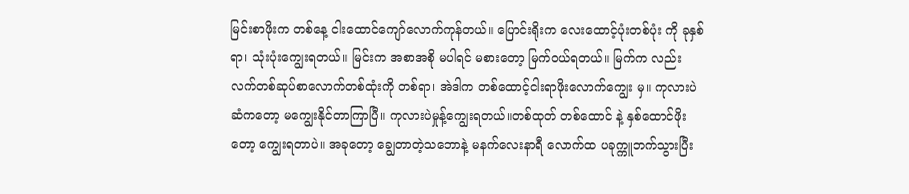မြင်းစာဖိုးက တစ်နေ့ ငါးထောင်ကျော်လောက်ကုန်တယ်။ ပြောင်းရိုးက လေးထောင့်ပုံးတစ်ပုံး ကို ခုနှစ်ရာ၊ သုံးပုံးကျွေးရတယ်။ မြင်းက အစာအစို မပါရင် မစားတော့ မြက်ဝယ်ရတယ်။ မြက်က လည်း လက်တစ်ဆုပ်စာလောက်တစ်ထုံးကို တစ်ရာ၊ အဲဒါက တစ်ထောင့်ငါးရာဖိုးလောက်ကျွေး မှ။ ကုလားပဲဆံကတော့ မကျွေးနိုင်တာကြာပြီ။ ကုလားပဲမှုန့်ကျွေးရတယ်။တစ်ထုတ် တစ်ထောင် နဲ့ နှစ်ထောင်ဖိုးတော့ ကျွေးရတာပဲ။ အခုတော့ ချွေတာတဲ့သဘောနဲ့ မနက်လေးနာရီ လောက်ထ ပခုက္ကူဘက်သွားပြီး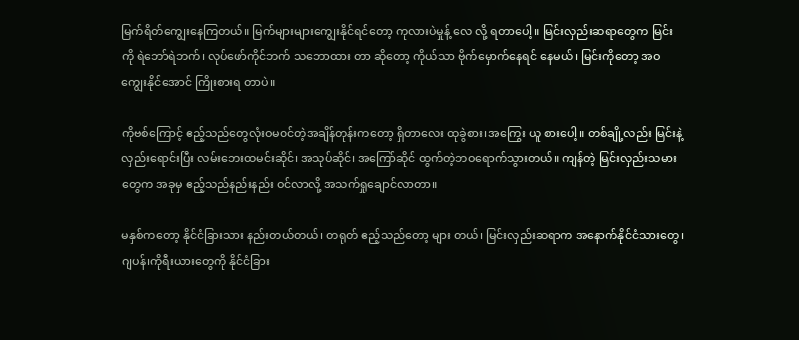မြက်ရိတ်ကျွေးနေကြတယ်။ မြက်များများကျွေးနိုင်ရင်တော့ ကုလားပဲမှုန့် လေ လို့ ရတာပေါ့။ မြင်းလှည်းဆရာတွေက မြင်းကို ရဲဘော်ရဲဘက်၊ လုပ်ဖော်ကိုင်ဘက် သဘောထား တာ ဆိုတော့ ကိုယ်သာ ဗိုက်မှောက်နေရင် နေမယ်၊ မြင်းကိုတော့ အဝကျွေးနိုင်အောင် ကြိုးစားရ တာပဲ။

ကိုဗစ်ကြောင့် ဧည့်သည်တွေလုံးဝမ၀င်တဲ့အချိန်တုန်းကတော့ ရှိတာလေး ထုခွဲစား၊အကြွေး ယူ စားပေါ့။ တစ်ချို့လည်း မြင်းနဲ့လှည်းရောင်းပြီး လမ်းဘေးထမင်းဆိုင်၊ အသုပ်ဆိုင်၊ အကြော်ဆိုင် ထွက်တဲ့ဘဝရောက်သွားတယ်။ ကျန်တဲ့ မြင်းလှည်းသမားတွေက အခုမှ ဧည့်သည်နည်းနည်း ဝင်လာလို့ အသက်ရှုချောင်လာတာ။

မနှစ်ကတော့ နိုင်ငံခြားသား နည်းတယ်တယ်၊ တရုတ် ဧည့်သည်တော့ များ တယ်၊ မြင်းလှည်းဆရာက အနောက်နိုင်ငံသားတွေ၊ ဂျပန်၊ကိုရီးယားတွေကို နိုင်ငံခြား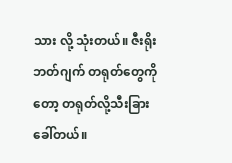သား လို့ သုံးတယ်။ ဇီးရိုး ဘတ်ဂျက် တရုတ်တွေကိုတော့ တရုတ်လို့သီးခြားခေါ်တယ်။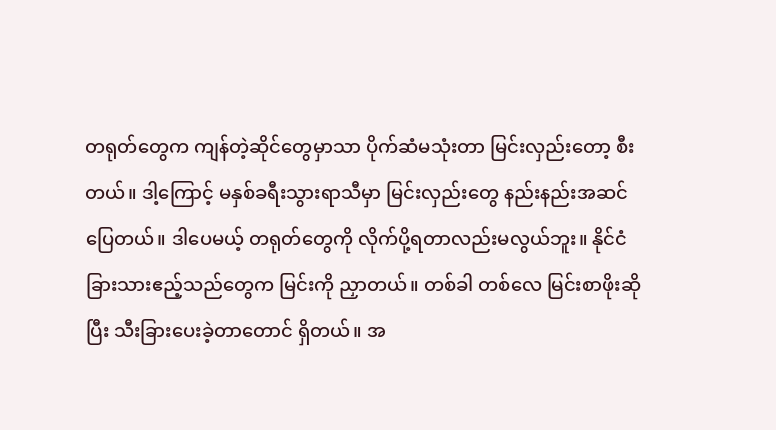တရုတ်တွေက ကျန်တဲ့ဆိုင်တွေမှာသာ ပိုက်ဆံမသုံးတာ မြင်းလှည်းတော့ စီးတယ်။ ဒါ့ကြောင့် မနှစ်ခရီးသွားရာသီမှာ မြင်းလှည်းတွေ နည်းနည်းအဆင်ပြေတယ်။ ဒါပေမယ့် တရုတ်တွေကို လိုက်ပို့ရတာလည်းမလွယ်ဘူး။ နိုင်ငံခြားသားဧည့်သည်တွေက မြင်းကို ညှာတယ်။ တစ်ခါ တစ်လေ မြင်းစာဖိုးဆိုပြီး သီးခြားပေးခဲ့တာတောင် ရှိတယ်။ အ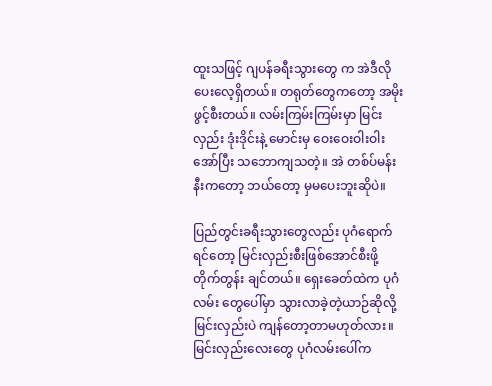ထူးသဖြင့် ဂျပန်ခရီးသွားတွေ က အဲဒီလိုပေးလေ့ရှိတယ်။ တရုတ်တွေကတော့ အမိုးဖွင့်စီးတယ်။ လမ်းကြမ်းကြမ်းမှာ မြင်းလှည်း ဒုံးဒိုင်းနဲ့ မောင်းမှ ဝေးဝေးဝါးဝါးအော်ပြီး သဘောကျသတဲ့။ အဲ တစ်ပ်မန်းနီးကတော့ ဘယ်တော့ မှမပေးဘူးဆိုပဲ။

ပြည်တွင်းခရီးသွားတွေလည်း ပုဂံရောက်ရင်တော့ မြင်းလှည်းစီးဖြစ်အောင်စီးဖို့ တိုက်တွန်း ချင်တယ်။ ရှေးခေတ်ထဲက ပုဂံ လမ်း တွေပေါ်မှာ သွားလာခဲ့တဲ့ယာဉ်ဆိုလို့ မြင်းလှည်းပဲ ကျန်တော့တာမဟုတ်လား။ မြင်းလှည်းလေးတွေ ပုဂံလမ်းပေါ်က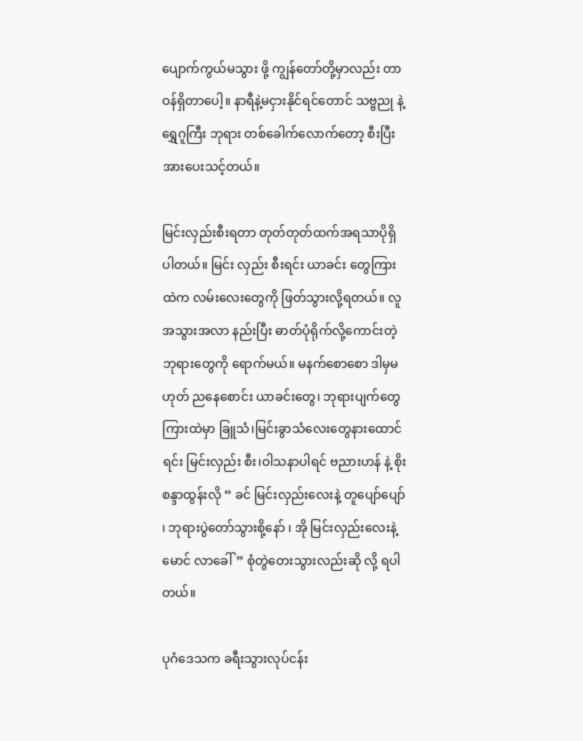ပျောက်ကွယ်မသွား ဖို့ ကျွန်တော်တို့မှာလည်း တာဝန်ရှိတာပေါ့။ နာရီနဲ့မငှားနိုင်ရင်တောင် သဗ္ဗညု နဲ့ ရွှေဂူကြီး ဘုရား တစ်ခေါက်လောက်တော့ စီးပြီးအားပေးသင့်တယ်။

မြင်းလှည်းစီးရတာ တုတ်တုတ်ထက်အရသာပိုရှိပါတယ်။ မြင်း လှည်း စီးရင်း ယာခင်း တွေကြားထဲက လမ်းလေးတွေကို ဖြတ်သွားလို့ရတယ်။ လူအသွားအလာ နည်းပြီး ဓာတ်ပုံရိုက်လို့ကောင်းတဲ့ ဘုရားတွေကို ရောက်မယ်။ မနက်စောစော ဒါမှမဟုတ် ညနေစောင်း ယာခင်းတွေ၊ ဘုရားပျက်တွေကြားထဲမှာ ခြူသံ၊မြင်းခွာသံလေးတွေနားထောင်ရင်း မြင်းလှည်း စီး၊ဝါသနာပါရင် ဗညားဟန် နဲ့ စိုးစန္ဒာထွန်းလို “ ခင် မြင်းလှည်းလေးနဲ့ တူပျော်ပျော် ၊ ဘုရားပွဲတော်သွားစို့နော် ၊ အို မြင်းလှည်းလေးနဲ့ မောင် လာခေါ်” စုံတွဲတေးသွားလည်းဆို လို့ ရပါတယ်။

ပုဂံဒေသက ခရီးသွားလုပ်ငန်း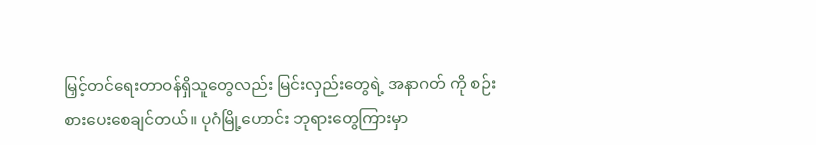မြှင့်တင်ရေးတာဝန်ရှိသူတွေလည်း မြင်းလှည်းတွေရဲ့ အနာဂတ် ကို စဉ်းစားပေးစေချင်တယ်။ ပုဂံမြို့ဟောင်း ဘုရားတွေကြားမှာ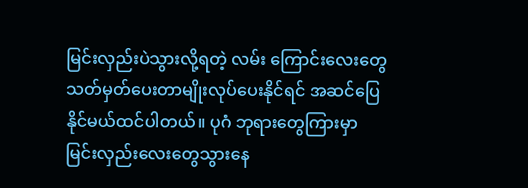မြင်းလှည်းပဲသွားလို့ရတဲ့ လမ်း ကြောင်းလေးတွေသတ်မှတ်ပေးတာမျိုးလုပ်ပေးနိုင်ရင် အဆင်ပြေနိုင်မယ်ထင်ပါတယ်။ ပုဂံ ဘုရားတွေကြားမှာ မြင်းလှည်းလေးတွေသွားနေ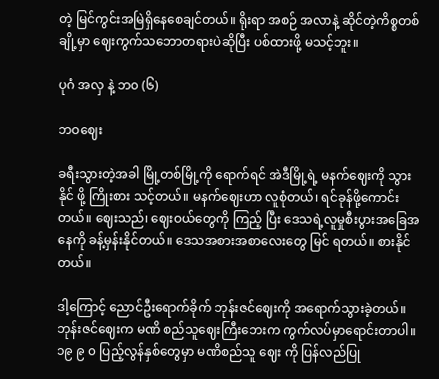တဲ့ မြင်ကွင်းအမြဲရှိနေစေချင်တယ်။ ရိုးရာ အစဉ် အလာနဲ့ ဆိုင်တဲ့ကိစ္စတစ်ချို့မှာ ဈေးကွက်သဘောတရားပဲဆိုပြီး ပစ်ထားဖို့ မသင့်ဘူး။

ပုဂံ အလှ နဲ့ ဘ၀ (၆)

ဘဝဈေး

ခရီးသွားတဲ့အခါ မြို့တစ်မြို့ကို ရောက်ရင် အဲဒီမြို့ရဲ့ မနက်ဈေးကို သွားနိုင် ဖို့ ကြိုးစား သင့်တယ်။ မနက်ဈေးဟာ လူစုံတယ်၊ ရင်ခုန်ဖို့ကောင်းတယ်။ ဈေးသည်၊ ဈေးဝယ်တွေကို ကြည့် ပြီး ဒေသရဲ့လူမှုစီးပွားအခြေအနေကို ခန့်မှန်းနိုင်တယ်။ ဒေသအစားအစာလေးတွေ မြင် ရတယ်။ စားနိုင်တယ်။

ဒါ့ကြောင့် ညောင်ဦးရောက်ခိုက် ဘုန်းဇင်ဈေးကို အရောက်သွားခဲ့တယ်။ ဘုန်းဇင်ဈေးက မဏိ စည်သူဈေးကြီးဘေးက ကွက်လပ်မှာရောင်းတာပါ။ ၁၉ ၉ ၀ ပြည့်လွန်နှစ်တွေမှာ မဏိစည်သူ ဈေး ကို ပြန်လည်ပြု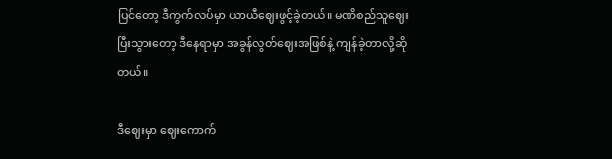ပြင်တော့ ဒီကွက်လပ်မှာ ယာယီဈေးဖွင့်ခဲ့တယ်။ မဏိစည်သူဈေးပြီးသွားတော့ ဒီနေရာမှာ အခွန်လွတ်ဈေးအဖြစ်နဲ့ ကျန်ခဲ့တာလို့ဆိုတယ်။

ဒီဈေးမှာ ဈေးကောက်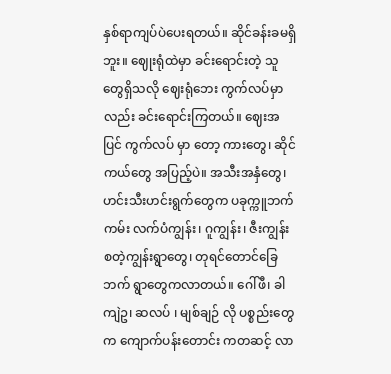နှစ်ရာကျပ်ပဲပေးရတယ်။ ဆိုင်ခန်းခမရှိဘူး။ ဈေုးရုံထဲမှာ ခင်းရောင်းတဲ့ သူတွေရှိသလို ဈေးရုံဘေး ကွက်လပ်မှာလည်း ခင်းရောင်းကြတယ်။ ဈေးအပြင် ကွက်လပ် မှာ တော့ ကားတွေ၊ ဆိုင်ကယ်တွေ အပြည့်ပဲ။ အသီးအနှံတွေ၊ ဟင်းသီးဟင်းရွက်တွေက ပခုက္ကူဘက်ကမ်း လက်ပံကျွန်း၊ ဂူကျွန်း၊ ဇီးကျွန်း စတဲ့ကျွန်းရွာတွေ၊ တုရင်တောင်ခြေဘက် ရွာတွေကလာတယ်။ ဂေါ်ဖီ၊ ခါကျဲဥ၊ ဆလပ် ၊ မျစ်ချဉ် လို ပစ္စည်းတွေ က ကျောက်ပန်းတောင်း ကတဆင့် လာ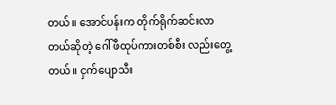တယ်။ အောင်ပန်းက တိုက်ရိုက်ဆင်းလာ တယ်ဆိုတဲ့ ဂေါ်ဖီထုပ်ကားတစ်စီး လည်းတွေ့တယ်။ ငှက်ပျောသီး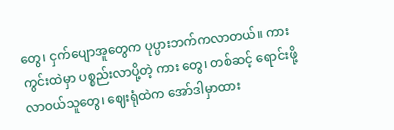တွေ၊ ငှက်ပျောအူတွေက ပုပ္ပားဘက်ကလာတယ်။ ကားကွင်းထဲမှာ ပစ္စည်းလာပို့တဲ့ ကား တွေ၊ တစ်ဆင့် ရောင်းဖို့ လာဝယ်သူတွေ၊ ဈေးရုံထဲက အော်ဒါမှာထား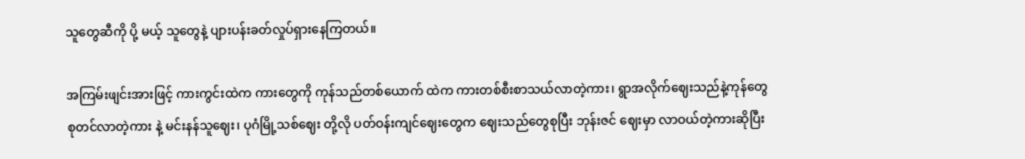သူတွေဆီကို ပို့ မယ့် သူတွေနဲ့ ပျားပန်းခတ်လှုပ်ရှားနေကြတယ်။

အကြမ်းဖျင်းအားဖြင့် ကားကွင်းထဲက ကားတွေကို ကုန်သည်တစ်ယောက် ထဲက ကားတစ်စီးစာသယ်လာတဲ့ကား၊ ရွာအလိုက်ဈေးသည်နဲ့ကုန်တွေစုတင်လာတဲ့ကား နဲ့ မင်းနန်သူဈေး၊ ပုဂံမြို့သစ်ဈေး တို့လို ပတ်ဝန်းကျင်ဈေးတွေက ဈေးသည်တွေစုပြီး ဘုန်းဇင် ဈေးမှာ လာဝယ်တဲ့ကားဆိုပြီး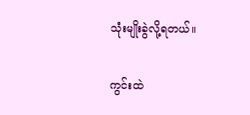သုံးမျိုးခွဲလို့ရတယ်။

ကွင်းထဲ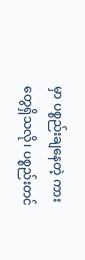မှာ ပစ္စည်းချနေတဲ့ ကားတွေရှိသလို၊ ပစ္စည်းတင်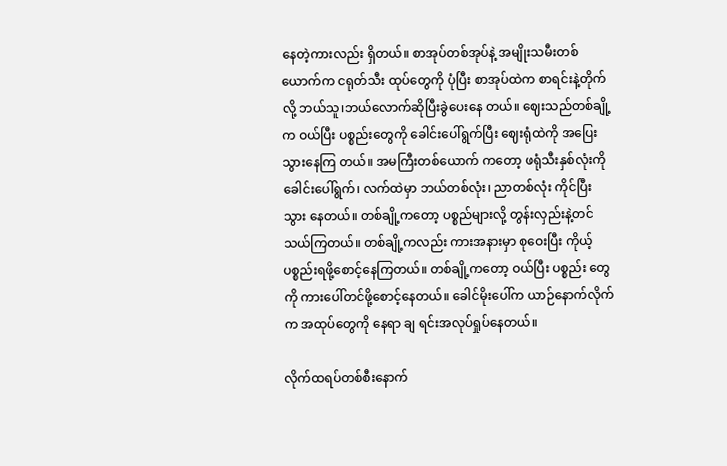နေတဲ့ကားလည်း ရှိတယ်။ စာအုပ်တစ်အုပ်နဲ့ အမျိုးသမီးတစ်ယောက်က ငရုတ်သီး ထုပ်တွေကို ပုံပြီး စာအုပ်ထဲက စာရင်းနဲ့တိုက်လို့ ဘယ်သူ၊ဘယ်လောက်ဆိုပြီးခွဲပေးနေ တယ်။ ဈေးသည်တစ်ချို့က ဝယ်ပြီး ပစ္စည်းတွေကို ခေါင်းပေါ်ရွက်ပြီး ဈေးရုံထဲကို အပြေးသွားနေကြ တယ်။ အမကြီးတစ်ယောက် ကတော့ ဖရုံသီးနှစ်လုံးကို ခေါင်းပေါ်ရွက်၊ လက်ထဲမှာ ဘယ်တစ်လုံး၊ ညာတစ်လုံး ကိုင်ပြီး သွား နေတယ်။ တစ်ချို့ကတော့ ပစ္စည်များလို့ တွန်းလှည်းနဲ့တင်သယ်ကြတယ်။ တစ်ချို့ကလည်း ကားအနားမှာ စုဝေးပြီး ကိုယ့်ပစ္စည်းရဖို့စောင့်နေကြတယ်။ တစ်ချို့ကတော့ ဝယ်ပြီး ပစ္စည်း တွေ ကို ကားပေါ်တင်ဖို့စောင့်နေတယ်။ ခေါင်မိုးပေါ်က ယာဉ်နောက်လိုက်က အထုပ်တွေကို နေရာ ချ ရင်းအလုပ်ရှုပ်နေတယ်။

လိုက်ထရပ်တစ်စီးနောက်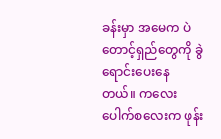ခန်းမှာ အမေက ပဲတောင့်ရှည်တွေကို ခွဲရောင်းပေးနေ တယ်။ ကလေးပေါက်စလေးက ဖုန်း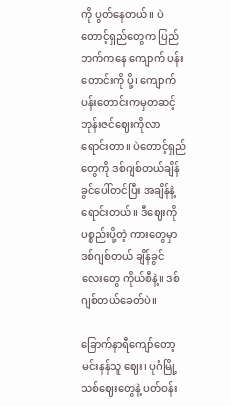ကို ပွတ်နေတယ်။ ပဲတောင့်ရှည်တွေက ပြည်ဘက်ကနေ ကျောက် ပန်းတောင်းကို ပို့၊ ကျောက်ပန်းတောင်းကမှတဆင့် ဘုန်းဇင်ဈေးကိုလာရောင်းတာ။ ပဲတောင့်ရှည်တွေကို ဒစ်ဂျစ်တယ်ချိန်ခွင်ပေါ်တင်ပြီး အချိန်နဲ့ရောင်းတယ်။ ဒီဈေးကို ပစ္စည်းပို့တဲ့ ကားတွေမှာ ဒစ်ဂျစ်တယ် ချိန်ခွင် လေးတွေ ကိုယ်စီနဲ့။ ဒစ်ဂျစ်တယ်ခေတ်ပဲ။

ခြောက်နာရီကျော်တော့ မင်းနန်သူ ဈေး၊ ပုဂံမြို့သစ်ဈေးတွေနဲ့ ပတ်ဝန်း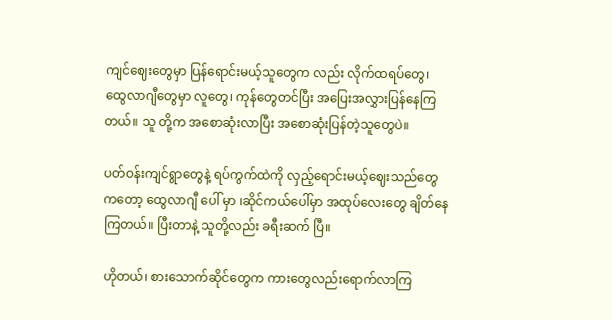ကျင်ဈေးတွေမှာ ပြန်ရောင်းမယ့်သူတွေက လည်း လိုက်ထရပ်တွေ၊ ထွေလာဂျီတွေမှာ လူတွေ၊ ကုန်တွေတင်ပြီး အပြေးအလွှားပြန်နေကြတယ်။ သူ တို့က အစောဆုံးလာပြီး အစောဆုံးပြန်တဲ့သူတွေပဲ။

ပတ်ဝန်းကျင်ရွာတွေနဲ့ ရပ်ကွက်ထဲကို လှည့်ရောင်းမယ့်ဈေးသည်တွေကတော့ ထွေလာဂျီ ပေါ် မှာ ၊ဆိုင်ကယ်ပေါ်မှာ အထုပ်လေးတွေ ချိတ်နေကြတယ်။ ပြီးတာနဲ့ သူတို့လည်း ခရီးဆက် ပြီ။

ဟိုတယ်၊ စားသောက်ဆိုင်တွေက ကားတွေလည်းရောက်လာကြ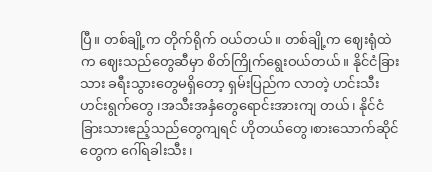ပြီ။ တစ်ချို့က တိုက်ရိုက် ဝယ်တယ်။ တစ်ချို့က ဈေးရုံထဲက ဈေးသည်တွေဆီမှာ စိတ်ကြိုက်ရွေးဝယ်တယ်။ နိုင်ငံခြား သား ခရီးသွားတွေမရှိတော့ ရှမ်းပြည်က လာတဲ့ ဟင်းသီးဟင်းရွက်တွေ ၊အသီးအနှံတွေရောင်းအားကျ တယ်၊ နိုင်ငံခြားသားဧည့်သည်တွေကျရင် ဟိုတယ်တွေ၊စားသောက်ဆိုင်တွေက ဂေါ်ရခါးသီး၊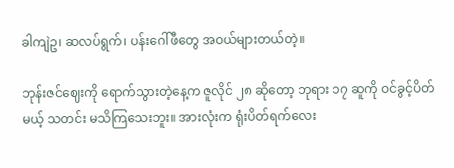ခါကျဲဥ၊ ဆလပ်ရွက်၊ ပန်းဂေါ်ဖီတွေ အဝယ်များတယ်တဲ့။

ဘုန်းဇင်ဈေးကို ရောက်သွားတဲ့နေ့က ဇူလိုင် ၂၈ ဆိုတော့ ဘုရား ၁၇ ဆူကို ဝင်ခွင့်ပိတ်မယ့် သတင်း မသိကြသေးဘူး။ အားလုံးက ရုံးပိတ်ရက်လေး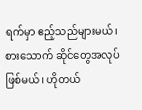ရက်မှာ ဧည့်သည်များမယ်၊ စားသောက် ဆိုင်တွေအလုပ်ဖြစ်မယ်၊ ဟိုတယ်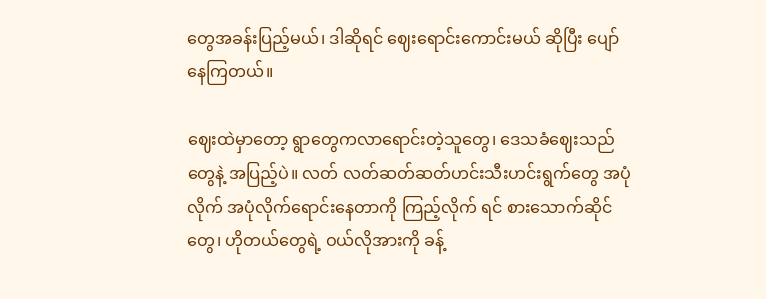တွေအခန်းပြည့်မယ်၊ ဒါဆိုရင် ဈေးရောင်းကောင်းမယ် ဆိုပြီး ပျော်နေကြတယ်။

ဈေးထဲမှာတော့ ရွာတွေကလာရောင်းတဲ့သူတွေ၊ ဒေသခံဈေးသည်တွေနဲ့ အပြည့်ပဲ။ လတ် လတ်ဆတ်ဆတ်ဟင်းသီးဟင်းရွက်တွေ အပုံလိုက် အပုံလိုက်ရောင်းနေတာကို ကြည့်လိုက် ရင် စားသောက်ဆိုင်တွေ၊ ဟိုတယ်တွေရဲ့ ဝယ်လိုအားကို ခန့်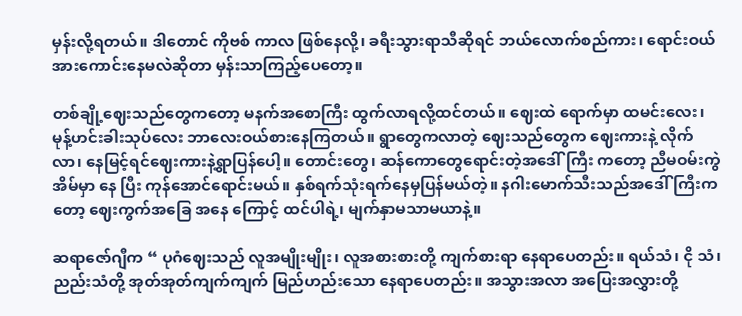မှန်းလို့ရတယ်။ ဒါတောင် ကိုဗစ် ကာလ ဖြစ်နေလို့၊ ခရီးသွားရာသီဆိုရင် ဘယ်လောက်စည်ကား၊ ရောင်းဝယ်အားကောင်းနေမလဲဆိုတာ မှန်းသာကြည့်ပေတော့။

တစ်ချို့ဈေးသည်တွေကတော့ မနက်အစောကြီး ထွက်လာရလို့ထင်တယ်။ ဈေးထဲ ရောက်မှာ ထမင်းလေး၊ မုန့်ဟင်းခါးသုပ်လေး ဘာလေးဝယ်စားနေကြတယ်။ ရွာတွေကလာတဲ့ ဈေးသည်တွေက ဈေးကားနဲ့ လိုက်လာ၊ နေမြင့်ရင်ဈေးကားနဲ့ရွာပြန်ပေါ့။ တောင်းတွေ၊ ဆန်ကောတွေရောင်းတဲ့အဒေါ်ကြီး ကတော့ ညီမဝမ်းကွဲအိမ်မှာ နေ ပြီး ကုန်အောင်ရောင်းမယ်။ နှစ်ရက်သုံးရက်နေမှပြန်မယ်တဲ့။ နဂါးမောက်သီးသည်အဒေါ်ကြီးကတော့ ဈေးကွက်အခြေ အနေ ကြောင့် ထင်ပါရဲ့၊ မျက်နှာမသာမယာနဲ့။

ဆရာဇော်ဂျီက “ ပုဂံဈေးသည် လူအမျိုးမျိုး၊ လူအစားစားတို့ ကျက်စားရာ နေရာပေတည်း။ ရယ်သံ၊ ငို သံ၊ ညည်းသံတို့ အုတ်အုတ်ကျက်ကျက် မြည်ဟည်းသော နေရာပေတည်း။ အသွားအလာ အပြေးအလွှားတို့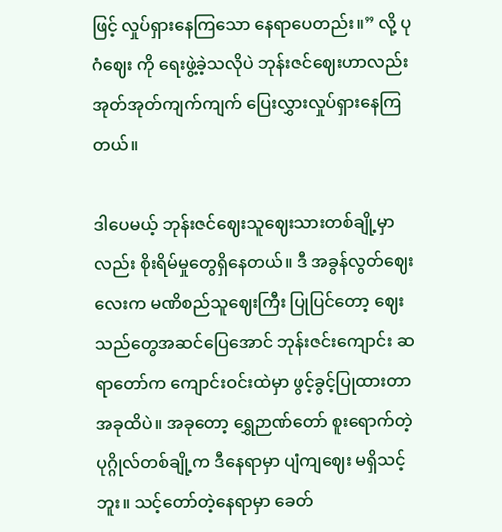ဖြင့် လှုပ်ရှားနေကြသော နေရာပေတည်း။” လို့ ပုဂံဈေး ကို ရေးဖွဲ့ခဲ့သလိုပဲ ဘုန်းဇင်ဈေးဟာလည်း အုတ်အုတ်ကျက်ကျက် ပြေးလွှားလှုပ်ရှားနေကြ တယ်။

ဒါပေမယ့် ဘုန်းဇင်ဈေးသူဈေးသားတစ်ချို့မှာလည်း စိုးရိမ်မှုတွေရှိနေတယ်။ ဒီ အခွန်လွတ်ဈေး လေးက မဏိစည်သူဈေးကြီး ပြုပြင်တော့ ဈေး သည်တွေအဆင်ပြေအောင် ဘုန်းဇင်းကျောင်း ဆရာတော်က ကျောင်းဝင်းထဲမှာ ဖွင့်ခွင့်ပြုထားတာ အခုထိပဲ။ အခုတော့ ရွှေဉာဏ်တော် စူးရောက်တဲ့ ပုဂ္ဂိုလ်တစ်ချို့က ဒီနေရာမှာ ပျံကျဈေး မရှိသင့်ဘူး။ သင့်တော်တဲ့နေရာမှာ ခေတ်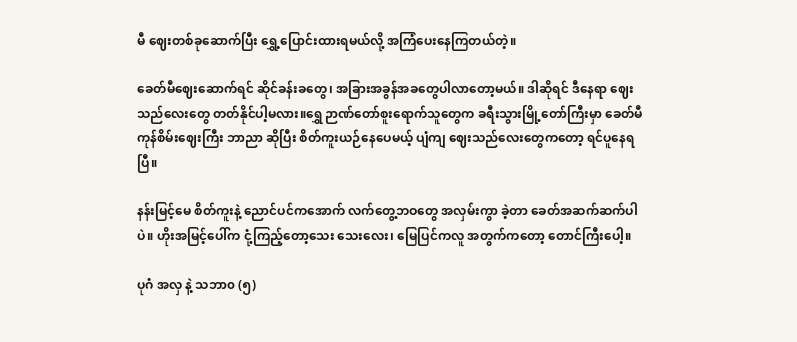မီ ဈေးတစ်ခုဆောက်ပြီး ရွှေ့ပြောင်းထားရမယ်လို့ အကြံပေးနေကြတယ်တဲ့။

ခေတ်မီဈေးဆောက်ရင် ဆိုင်ခန်းခတွေ၊ အခြားအခွန်အခတွေပါလာတော့မယ်။ ဒါဆိုရင် ဒီနေရာ ဈေးသည်လေးတွေ တတ်နိုင်ပါ့မလား။ရွှေ ဉာဏ်တော်စူးရောက်သူတွေက ခရီးသွားမြို့တော်ကြီးမှာ ခေတ်မီ ကုန်စိမ်းဈေးကြီး ဘာညာ ဆိုပြီး စိတ်ကူးယဉ်နေပေမယ့် ပျံကျ ဈေးသည်လေးတွေကတော့ ရင်ပူနေရပြီ။

နန်းမြင့်မေ စိတ်ကူးနဲ့ ညောင်ပင်ကအောက် လက်တွေ့ဘဝတွေ အလှမ်းကွာ ခဲ့တာ ခေတ်အဆက်ဆက်ပါပဲ။ ဟိုးအမြင့်ပေါ်က ငုံ့ကြည့်တော့သေး သေးလေး၊ မြေပြင်ကလူ အတွက်ကတော့ တောင်ကြီးပေါ့။

ပုဂံ အလှ နဲ့ သဘာ၀ (၅)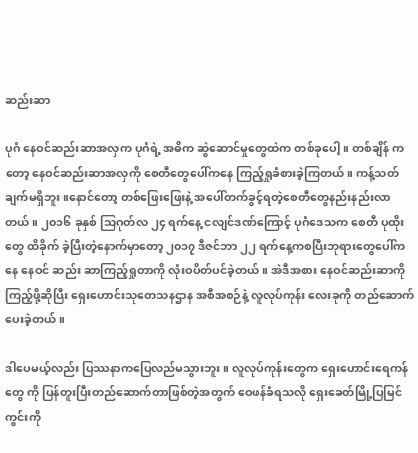ဆည်းဆာ

ပုဂံ နေဝင်ဆည်းဆာအလှက ပုဂံရဲ့ အဓိက ဆွဲဆောင်မှုတွေထဲက တစ်ခုပေါ့။ တစ်ချိန် ကတော့ နေဝင်ဆည်းဆာအလှကို စေတီတွေပေါ်ကနေ ကြည့်ရှုခံစားခဲ့ကြတယ်။ ကန့်သတ် ချက်မရှိဘူး။နောင်တော့ တစ်ဖြေးဖြေးနဲ့ အပေါ်တက်ခွင့်ရတဲ့စေတီတွေနည်းနည်းလာတယ်။ ၂၀၁၆ ခုနှစ် သြဂုတ်လ ၂၄ ရက်နေ့ ငလျင်ဒဏ်ကြောင့် ပုဂံဒေသက စေတီ ပုထိုးတွေ ထိခိုက် ခဲ့ပြီးတဲ့နောက်မှာတော့ ၂၀၁၇ ဒီဇင်ဘာ ၂၂ ရက်နေ့ကစပြီးဘုရားတွေပေါ်ကနေ နေဝင် ဆည်း ဆာကြည့်ရှုတာကို လုံးဝပိတ်ပင်ခဲ့တယ်။ အဲဒီအစား နေဝင်ဆည်းဆာကို ကြည့်ဖို့ဆိုပြီး ရှေးဟောင်းသုတေသနဌာန အစီအစဉ်နဲ့ လူလုပ်ကုန်း လေးခုကို တည်ဆောက်ပေးခဲ့တယ်။

ဒါပေမယ့်လည်း ပြဿနာကပြေလည်မသွားဘူး။ လူလုပ်ကုန်းတွေက ရှေးဟောင်းရေကန် တွေ ကို ပြန်တူးပြီးတည်ဆောက်တာဖြစ်တဲ့အတွက် ဝေဖန်ခံရသလို ရှေးခေတ်မြို့ပြမြင်ကွင်းကို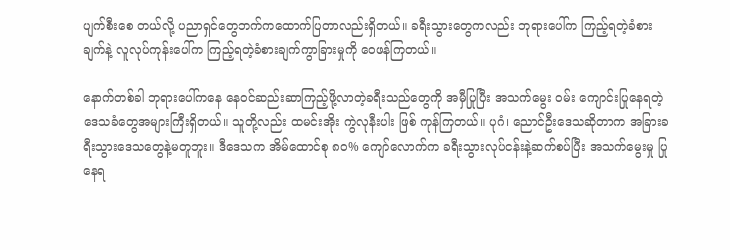ပျက်စီးစေ တယ်လို့ ပညာရှင်တွေဘက်ကထောက်ပြတာလည်းရှိတယ်။ ခရီးသွားတွေကလည်း ဘုရားပေါ်က ကြည့်ရတဲ့ခံစားချက်နဲ့ လူလုပ်ကုန်းပေါ်က ကြည့်ရတဲ့ခံစားချက်ကွာခြားမှုကို ဝေဖန်ကြတယ်။

နောက်တစ်ခါ ဘုရားပေါ်ကနေ နေဝင်ဆည်းဆာကြည့်ဖို့လာတဲ့ခရီးသည်တွေကို အမှီပြုပြီး အသက်မွေး ဝမ်း ကျောင်းပြုနေရတဲ့ဒေသခံတွေအများကြီးရှိတယ်။ သူတို့လည်း ထမင်းအိုး ကွဲလုနီးပါး ဖြစ် ကုန်ကြတယ်။ ပုဂံ၊ ညောင်ဦးဒေသဆိုတာက အခြားခရီးသွားဒေသတွေနဲ့မတူဘူး။ ဒီဒေသက အိမ်ထောင်စု ၈၀% ကျော်လောက်က ခရီးသွားလုပ်ငန်းနဲ့ဆက်စပ်ပြီး အသက်မွေးမှု ပြုနေရ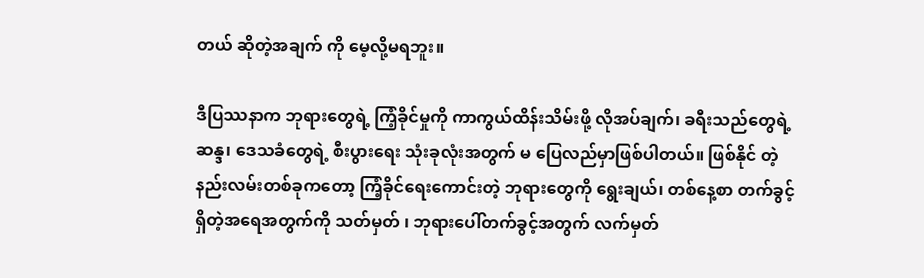တယ် ဆိုတဲ့အချက် ကို မေ့လို့မရဘူး။

ဒီပြဿနာက ဘုရားတွေရဲ့ ကြံ့ခိုင်မှုကို ကာကွယ်ထိန်းသိမ်းဖို့ လိုအပ်ချက်၊ ခရီးသည်တွေရဲ့ ဆန္ဒ၊ ဒေသခံတွေရဲ့ စီးပွားရေး သုံးခုလုံးအတွက် မ ပြေလည်မှာဖြစ်ပါတယ်။ ဖြစ်နိုင် တဲ့ နည်းလမ်းတစ်ခုကတော့ ကြံ့ခိုင်ရေးကောင်းတဲ့ ဘုရားတွေကို ရွေးချယ်၊ တစ်နေ့စာ တက်ခွင့် ရှိတဲ့အရေအတွက်ကို သတ်မှတ် ၊ ဘုရားပေါ်တက်ခွင့်အတွက် လက်မှတ်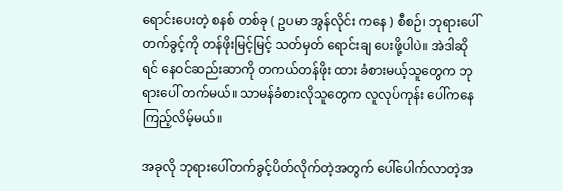ရောင်းပေးတဲ့ စနစ် တစ်ခု ( ဥပမာ အွန်လိုင်း ကနေ ) စီစဉ်၊ ဘုရားပေါ်တက်ခွင့်ကို တန်ဖိုးမြင့်မြင့် သတ်မှတ် ရောင်းချ ပေးဖို့ပါပဲ။ အဲဒါဆိုရင် နေဝင်ဆည်းဆာကို တကယ်တန်ဖိုး ထား ခံစားမယ့်သူတွေက ဘုရားပေါ် တက်မယ်။ သာမန်ခံစားလိုသူတွေက လူလုပ်ကုန်း ပေါ်ကနေ ကြည့်လိမ့်မယ်။

အခုလို ဘုရားပေါ်တက်ခွင့်ပိတ်လိုက်တဲ့အတွက် ပေါ်ပေါက်လာတဲ့အ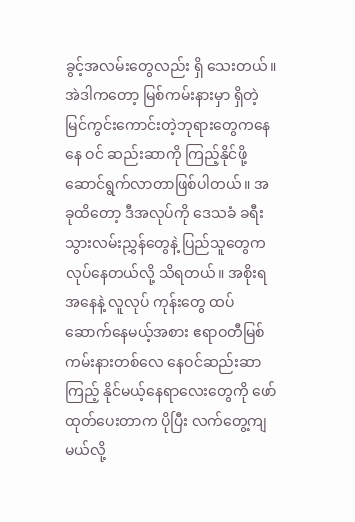ခွင့်အလမ်းတွေလည်း ရှိ သေးတယ်။ အဲဒါကတော့ မြစ်ကမ်းနားမှာ ရှိတဲ့ မြင်ကွင်းကောင်းတဲ့ဘုရားတွေကနေ နေ ဝင် ဆည်းဆာကို ကြည့်နိုင်ဖို့ ဆောင်ရွက်လာတာဖြစ်ပါတယ်။ အခုထိတော့ ဒီအလုပ်ကို ဒေသခံ ခရီးသွားလမ်းညွှန်တွေနဲ့ ပြည်သူတွေက လုပ်နေတယ်လို့ သိရတယ်။ အစိုးရအနေနဲ့ လူလုပ် ကုန်းတွေ ထပ်ဆောက်နေမယ့်အစား ဧရာဝတီမြစ်ကမ်းနားတစ်လေ နေဝင်ဆည်းဆာ ကြည့် နိုင်မယ့်နေရာလေးတွေကို ဖော်ထုတ်ပေးတာက ပိုပြီး လက်တွေ့ကျမယ်လို့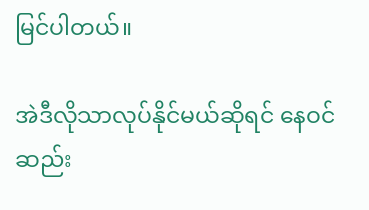မြင်ပါတယ်။

အဲဒီလိုသာလုပ်နိုင်မယ်ဆိုရင် နေဝင်ဆည်း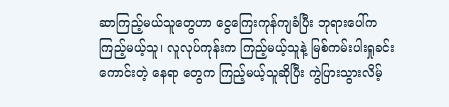ဆာကြည့်မယ်သူတွေဟာ ငွေကြေးကုန်ကျခံပြီး ဘုရားပေါ်က ကြည့်မယ့်သူ၊ လူလုပ်ကုန်းက ကြည့်မယ့်သူနဲ့ မြစ်ကမ်းပါးရှုခင်းကောင်းတဲ့ နေရာ တွေက ကြည့်မယ့်သူဆိုပြီး ကွဲပြားသွားလိမ့်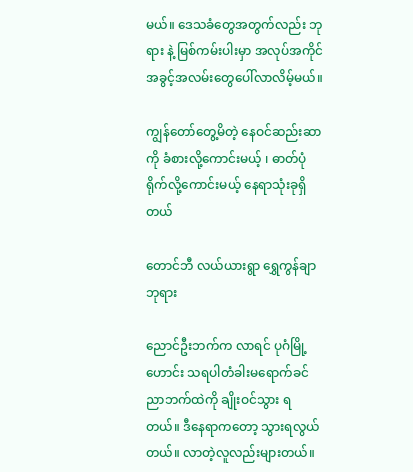မယ်။ ဒေသခံတွေအတွက်လည်း ဘုရား နဲ့ မြစ်ကမ်းပါးမှာ အလုပ်အကိုင်အခွင့်အလမ်းတွေပေါ်လာလိမ့်မယ်။

ကျွန်တော်တွေ့မိတဲ့ နေဝင်ဆည်းဆာကို ခံစားလို့ကောင်းမယ့် ၊ ဓာတ်ပုံရိုက်လို့ကောင်းမယ့် နေရာသုံးခုရှိတယ်

တောင်ဘီ လယ်ယားရွာ ရွှေကွန်ချာဘုရား

ညောင်ဦးဘက်က လာရင် ပုဂံမြို့ဟောင်း သရပါတံခါးမရောက်ခင် ညာဘက်ထဲကို ချိုးဝင်သွား ရတယ်။ ဒီနေရာကတော့ သွားရလွယ်တယ်။ လာတဲ့လူလည်းများတယ်။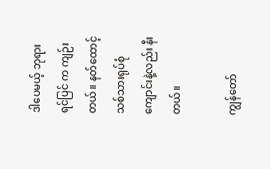ဒါပေမယ့် ဘုရားရင်ပြင် က ကျဉ်းတယ်။ နတ်ထောင့် သစ်သားရုပ်စုံကျောင်းနဲ့လည်း နီးတယ်။

ကျွန်တော်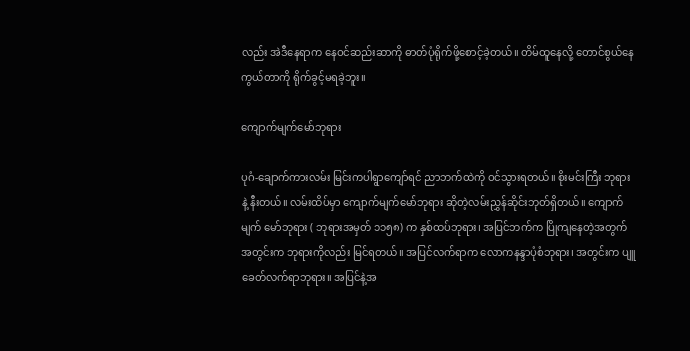လည်း အဲဒီနေရာက နေဝင်ဆည်းဆာကို ဓာတ်ပုံရိုက်ဖို့စောင့်ခဲ့တယ်။ တိမ်ထူနေလို့ တောင်စွယ်နေကွယ်တာကို ရိုက်ခွင့်မရခဲ့ဘူး။

ကျောက်မျက်မော်ဘုရား

ပုဂံ-ချောက်ကားလမ်း မြင်းကပါရွာကျော်ရင် ညာဘက်ထဲကို ဝင်သွားရတယ်။ စိုးမင်းကြီး ဘုရား နဲ့ နီးတယ်။ လမ်းထိပ်မှာ ကျောက်မျက်မော်ဘုရား ဆိုတဲ့လမ်းညွှန်ဆိုင်းဘုတ်ရှိတယ်။ ကျောက်မျက် မော်ဘုရား ( ဘုရားအမှတ် ၁၁၅၈) က နှစ်ထပ်ဘုရား၊ အပြင်ဘက်က ပြိုကျနေတဲ့အတွက် အတွင်းက ဘုရားကိုလည်း မြင်ရတယ်။ အပြင်လက်ရာက လောကနန္ဒာပုံစံဘုရား၊ အတွင်းက ပျူ ခေတ်လက်ရာဘုရား။ အပြင်နဲ့အ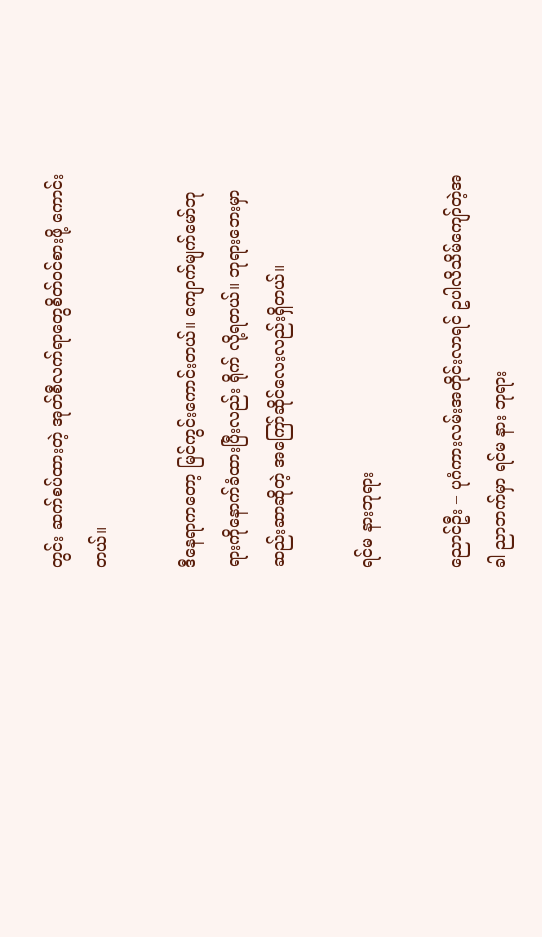တွင်း ဆက်စပ်ထားတဲ့ အုတ်စီလက်ရာတွေစိတ်ဝင်စားဖို့ ကောင်းတယ်။

ဒီနေရာကတော့ မြင်ကွင်းကောင်းတယ်။ ကျောက်မျက်မော်ဘုရားကိုနောက်ခံထားပြီးလည်း ရိုက် လို့ရတယ်။ ဘုရားဘေးမှာ ဆည်းဆာဆိုတဲ့ အကြော်ဆိုင်လေးလည်းရှိတယ်။

ရင်မ နားဘုရား

ညောင်ဦး – ပုဂံကားလမ်းအတိုင်းလာရင် ဥပါလိသိမ်ကျော်တဲ့အခါ ညာဘက်မှာ ရင်မ နား ဘုရား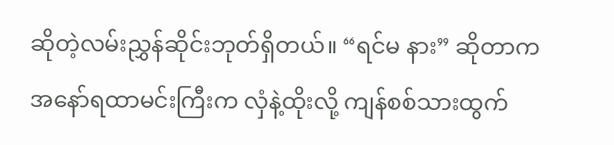ဆိုတဲ့လမ်းညွှန်ဆိုင်းဘုတ်ရှိတယ်။ “ရင်မ နား” ဆိုတာက အနော်ရထာမင်းကြီးက လှံနဲ့ထိုးလို့ ကျန်စစ်သားထွက်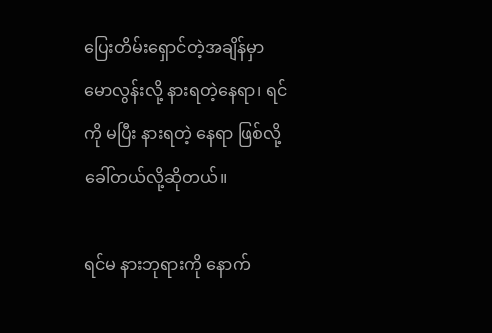ပြေးတိမ်းရှောင်တဲ့အချိန်မှာ မောလွန်းလို့ နားရတဲ့နေရာ၊ ရင်ကို မပြီး နားရတဲ့ နေရာ ဖြစ်လို့ခေါ်တယ်လို့ဆိုတယ်။

ရင်မ နားဘုရားကို နောက်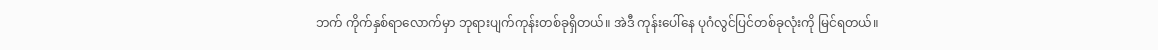ဘက် ကိုက်နှစ်ရာလောက်မှာ ဘုရားပျက်ကုန်းတစ်ခုရှိတယ်။ အဲဒီ ကုန်းပေါ်နေ ပုဂံလွင်ပြင်တစ်ခုလုံးကို မြင်ရတယ်။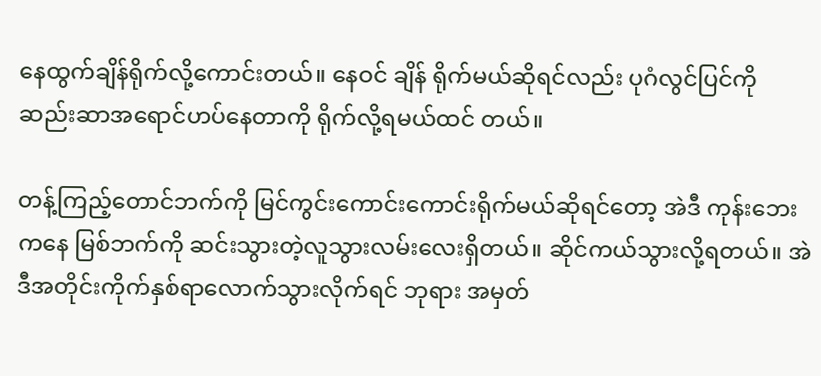နေထွက်ချိန်ရိုက်လို့ကောင်းတယ်။ နေဝင် ချိန် ရိုက်မယ်ဆိုရင်လည်း ပုဂံလွင်ပြင်ကို ဆည်းဆာအရောင်ဟပ်နေတာကို ရိုက်လို့ရမယ်ထင် တယ်။

တန့်ကြည့်တောင်ဘက်ကို မြင်ကွင်းကောင်းကောင်းရိုက်မယ်ဆိုရင်တော့ အဲဒီ ကုန်းဘေးကနေ မြစ်ဘက်ကို ဆင်းသွားတဲ့လူသွားလမ်းလေးရှိတယ်။ ဆိုင်ကယ်သွားလို့ရတယ်။ အဲဒီအတိုင်းကိုက်နှစ်ရာလောက်သွားလိုက်ရင် ဘုရား အမှတ်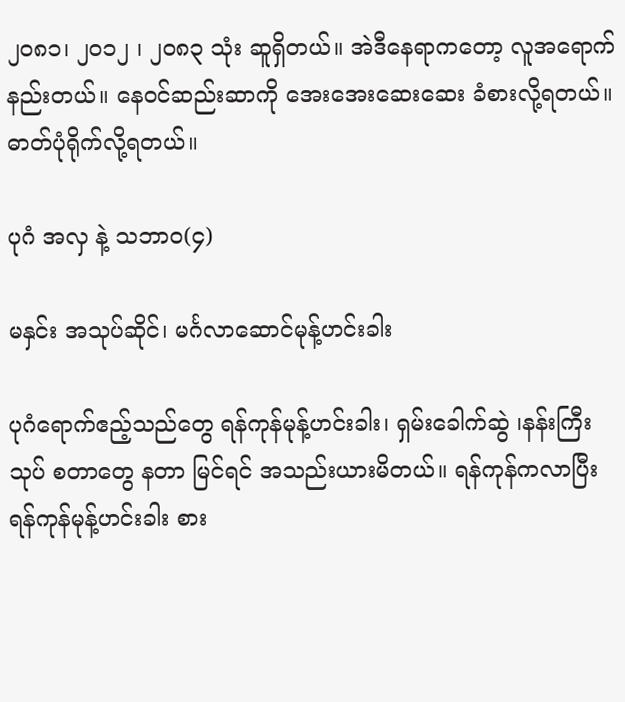၂၀၈၁၊ ၂၀၁၂ ၊ ၂၀၈၃ သုံး ဆူရှိတယ်။ အဲဒီနေရာကတော့ လူအရောက်နည်းတယ်။ နေဝင်ဆည်းဆာကို အေးအေးဆေးဆေး ခံစားလို့ရတယ်။ ဓာတ်ပုံရိုက်လို့ရတယ်။

ပုဂံ အလှ နဲ့ သဘာဝ(၄)

မနှင်း အသုပ်ဆိုင်၊ မင်္ဂလာဆောင်မုန့်ဟင်းခါး

ပုဂံရောက်ဧည့်သည်တွေ ရန်ကုန်မုန့်ဟင်းခါး၊ ရှမ်းခေါက်ဆွဲ ၊နန်းကြီးသုပ် စတာတွေ နတာ မြင်ရင် အသည်းယားမိတယ်။ ရန်ကုန်ကလာပြီး ရန်ကုန်မုန့်ဟင်းခါး စား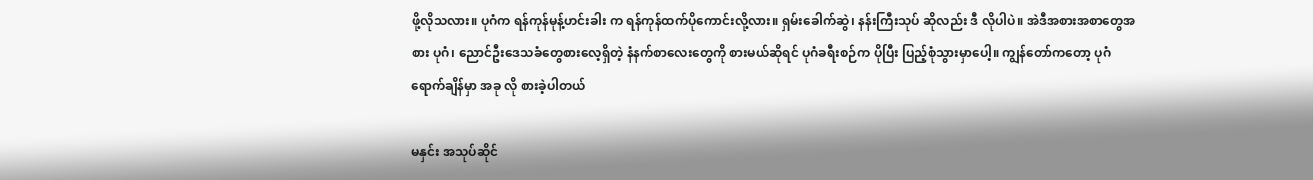ဖို့လိုသလား။ ပုဂံက ရန်ကုန်မုန့်ဟင်းခါး က ရန်ကုန်ထက်ပိုကောင်းလို့လား။ ရှမ်းခေါက်ဆွဲ၊ နန်းကြီးသုပ် ဆိုလည်း ဒီ လိုပါပဲ။ အဲဒီအစားအစာတွေအစား ပုဂံ၊ ညောင်ဦးဒေသခံတွေစားလေ့ရှိတဲ့ နံနက်စာလေးတွေကို စားမယ်ဆိုရင် ပုဂံခရီးစဉ်က ပိုပြီး ပြည့်စုံသွားမှာပေါ့။ ကျွန်တော်ကတော့ ပုဂံ ရောက်ချိန်မှာ အခု လို စားခဲ့ပါတယ်

မနှင်း အသုပ်ဆိုင်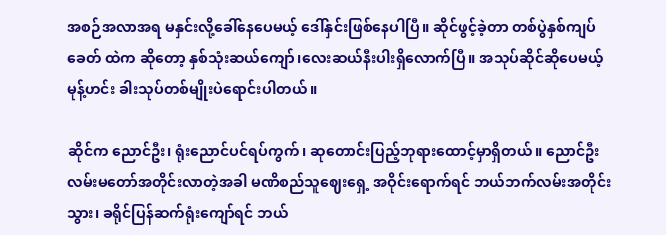အစဉ်အလာအရ မနှင်းလို့ခေါ်နေပေမယ့် ဒေါ်နှင်းဖြစ်နေပါပြီ။ ဆိုင်ဖွင့်ခဲ့တာ တစ်ပွဲနှစ်ကျပ်ခေတ် ထဲက ဆိုတော့ နှစ်သုံးဆယ်ကျော်၊လေးဆယ်နီးပါးရှိလောက်ပြီ။ အသုပ်ဆိုင်ဆိုပေမယ့် မုန့်ဟင်း ခါးသုပ်တစ်မျိုးပဲရောင်းပါတယ်။

ဆိုင်က ညောင်ဦး၊ ရုံးညောင်ပင်ရပ်ကွက်၊ ဆုတောင်းပြည့်ဘုရားထောင့်မှာရှိတယ်။ ညောင်ဦး လမ်းမတော်အတိုင်းလာတဲ့အခါ မဏိစည်သူဈေးရှေ့ အဝိုင်းရောက်ရင် ဘယ်ဘက်လမ်းအတိုင်း သွား၊ ခရိုင်ပြန်ဆက်ရုံးကျော်ရင် ဘယ်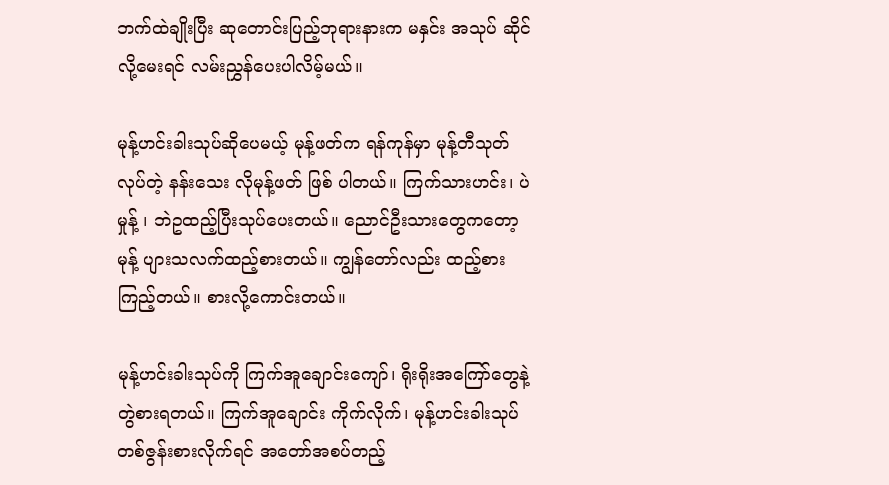ဘက်ထဲချိုးပြီး ဆုတောင်းပြည့်ဘုရားနားက မနှင်း အသုပ် ဆိုင်လို့မေးရင် လမ်းညွှန်ပေးပါလိမ့်မယ်။

မုန့်ဟင်းခါးသုပ်ဆိုပေမယ့် မုန့်ဖတ်က ရန်ကုန်မှာ မုန့်တီသုတ်လုပ်တဲ့ နန်းသေး လိုမုန့်ဖတ် ဖြစ် ပါတယ်။ ကြက်သားဟင်း၊ ပဲမှုန့် ၊ ဘဲဥထည့်ပြီးသုပ်ပေးတယ်။ ညောင်ဦးသားတွေကတော့ မုန့် ပျားသလက်ထည့်စားတယ်။ ကျွန်တော်လည်း ထည့်စားကြည့်တယ်။ စားလို့ကောင်းတယ်။

မုန့်ဟင်းခါးသုပ်ကို ကြက်အူချောင်းကျော်၊ ရိုးရိုးအကြော်တွေနဲ့ တွဲစားရတယ်။ ကြက်အူချောင်း ကိုက်လိုက်၊ မုန့်ဟင်းခါးသုပ်တစ်ဇွန်းစားလိုက်ရင် အတော်အစပ်တည့်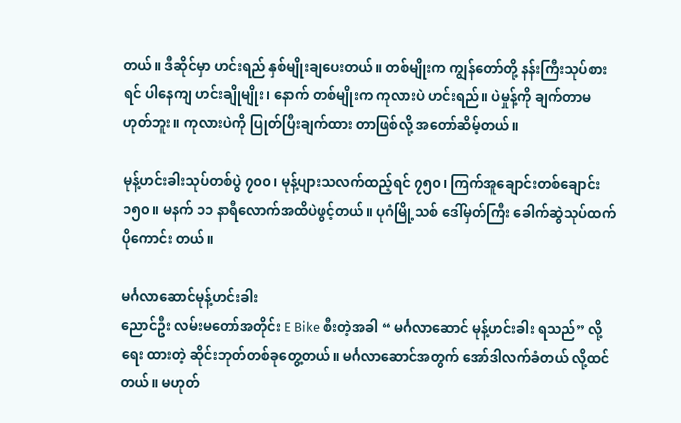တယ်။ ဒီဆိုင်မှာ ဟင်းရည် နှစ်မျိုးချပေးတယ်။ တစ်မျိုးက ကျွန်တော်တို့ နန်းကြီးသုပ်စားရင် ပါနေကျ ဟင်းချိုမျိုး၊ နောက် တစ်မျိုးက ကုလားပဲ ဟင်းရည်။ ပဲမှုန့်ကို ချက်တာမဟုတ်ဘူး။ ကုလားပဲကို ပြုတ်ပြီးချက်ထား တာဖြစ်လို့ အတော်ဆိမ့်တယ်။

မုန့်ဟင်းခါးသုပ်တစ်ပွဲ ၇၀၀၊ မုန့်ပျားသလက်ထည့်ရင် ၇၅၀၊ ကြက်အူချောင်းတစ်ချောင်း ၁၅၀။ မနက် ၁၁ နာရီလောက်အထိပဲဖွင့်တယ်။ ပုဂံမြို့သစ် ဒေါ်မှတ်ကြီး ခေါက်ဆွဲသုပ်ထက် ပိုကောင်း တယ်။

မင်္ဂလာဆောင်မုန့်ဟင်းခါး
ညောင်ဦး လမ်းမတော်အတိုင်း E Bike စီးတဲ့အခါ “ မင်္ဂလာဆောင် မုန့်ဟင်းခါး ရသည်” လို့ ရေး ထားတဲ့ ဆိုင်းဘုတ်တစ်ခုတွေ့တယ်။ မင်္ဂလာဆောင်အတွက် အော်ဒါလက်ခံတယ် လို့ထင်တယ်။ မဟုတ်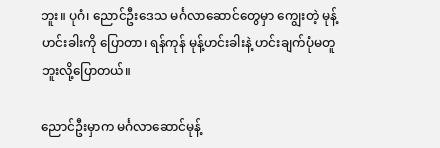ဘူး။ ပုဂံ၊ ညောင်ဦးဒေသ မင်္ဂလာဆောင်တွေမှာ ကျွေးတဲ့ မုန့်ဟင်းခါးကို ပြောတာ၊ ရန်ကုန် မုန့်ဟင်းခါးနဲ့ ဟင်းချက်ပုံမတူဘူးလို့ပြောတယ်။

ညောင်ဦးမှာက မင်္ဂလာဆောင်မုန့်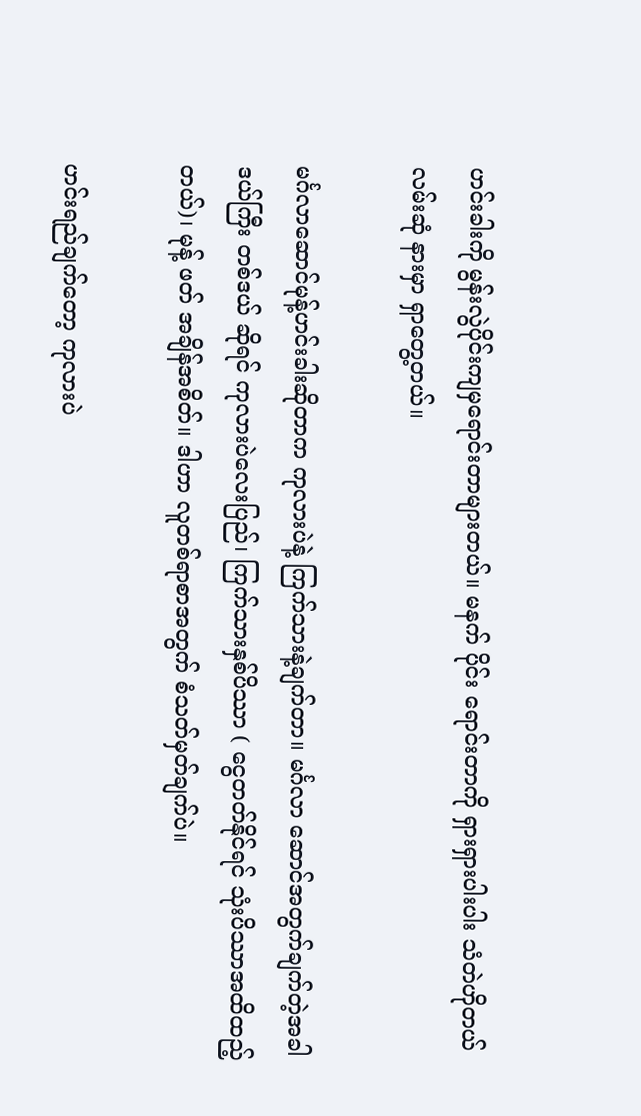ဟင်းခါးကို မွန်းလွဲပိုင်းကျမှရောင်းတာများတယ်။ မနက် ပိုင်း ရောင်းတာကို ရှားရှားပါးပါး သံတဲဟိုတယ်လမ်းဆုံ နားမှာ ရှာတွေ့တယ်။

မင်္ဂလာဆောင်မုန့်ဟင်းခါးဆိုတာက ကုလားပဲနဲ့ ကြက်သားနဲ့ချက်တာ။ မင်္ဂလာ ဆောင်အတွက်ချက်တဲ့အခါ ဒယ်ကြီး တစ်ဒယ် ဆိုရင် ကုလားပဲလေးပြည်၊ ကြက်သားနှစ်ပိဿာ ( ငွေတတ်နိုင်ရင် သုံးပိဿာအထိထည့်တယ်)၊ မုန့် ဖတ် အချိန်အစိတ်။ ဒါဟာ လူတစ်ရာစာအတွက် စံသတ်မှတ်ချက်ပဲ။

ဟင်းရည်ချက်တော့ ကုလားပဲ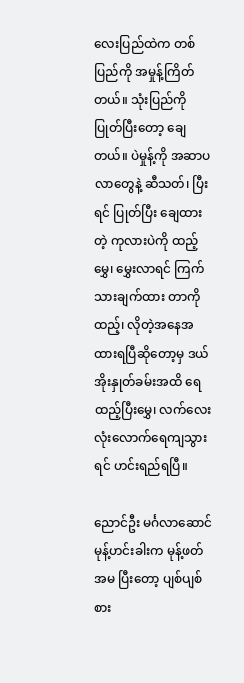လေးပြည်ထဲက တစ်ပြည်ကို အမှုန့်ကြိတ်တယ်။ သုံးပြည်ကို ပြုတ်ပြီးတော့ ချေတယ်။ ပဲမှုန့်ကို အဆာပလာတွေနဲ့ ဆီသတ်၊ ပြီးရင် ပြုတ်ပြီး ချေထားတဲ့ ကုလားပဲကို ထည့်မွှေ၊ မွှေးလာရင် ကြက်သားချက်ထား တာကို ထည့်၊ လိုတဲ့အနေအထားရပြီဆိုတော့မှ ဒယ်အိုးနှုတ်ခမ်းအထိ ရေထည့်ပြီးမွှေ၊ လက်လေး လုံးလောက်ရေကျသွားရင် ဟင်းရည်ရပြီ။

ညောင်ဦး မင်္ဂလာဆောင်မုန့်ဟင်းခါးက မုန့်ဖတ်အမ ပြီးတော့ ပျစ်ပျစ်စား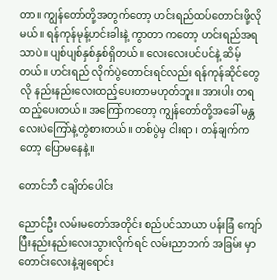တာ။ ကျွန်တော်တို့အတွက်တော့ ဟင်းရည်ထပ်တောင်းဖို့လိုမယ်။ ရန်ကုန်မုန့်ဟင်းခါးနဲ့ ကွာတာ ကတော့ ဟင်းရည်အရသာပဲ။ ပျစ်ပျစ်နှစ်နှစ်ရှိတယ်။ လေးလေးပင်ပင်နဲ့ ဆိမ့်တယ်။ ဟင်းရည် လိုက်ပွဲတောင်းရင်လည်း ရန်ကုန်ဆိုင်တွေလို နည်းနည်းလေးထည့်ပေးတာမဟုတ်ဘူး။ အားပါး တရထည့်ပေးတယ်။ အကြော်ကတော့ ကျွန်တော်တို့အခေါ် မန္တလေးပဲကြော်နဲ့တွဲစားတယ်။ တစ်ပွဲမှ ငါးရာ ၊ တန်ချက်ကတော့ ပြောမနေနဲ့။

တောင်ဘီ ငချိတ်ပေါင်း

ညောင်ဦး လမ်းမတော်အတိုင်း စည်ပင်သာယာ ပန်းခြံ ကျော်ပြီးနည်းနည်းလေးသွားလိုက်ရင် လမ်းညာဘက် အခြမ်း မှာ တောင်းလေးနဲ့ချရောင်း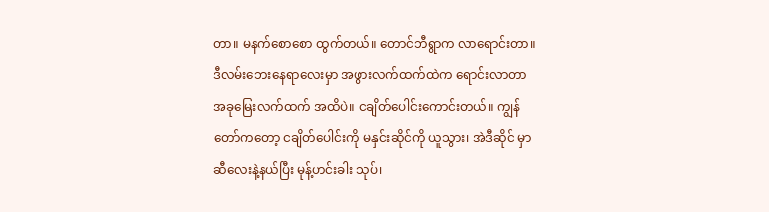တာ။ မနက်စောစော ထွက်တယ်။ တောင်ဘီရွာက လာရောင်းတာ။ ဒီလမ်းဘေးနေရာလေးမှာ အဖွားလက်ထက်ထဲက ရောင်းလာတာ အခုမြေးလက်ထက် အထိပဲ။ ငချိတ်ပေါင်းကောင်းတယ်။ ကျွန်တော်ကတော့ ငချိတ်ပေါင်းကို မနှင်းဆိုင်ကို ယူသွား၊ အဲဒီဆိုင် မှာ ဆီလေးနဲ့နယ်ပြီး မုန့်ဟင်းခါး သုပ်၊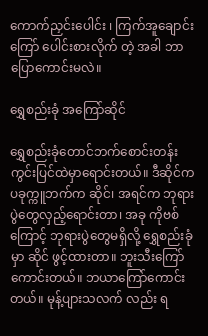ကောက်ညှင်းပေါင်း ၊ ကြက်အူချောင်းကြော် ပေါင်းစားလိုက် တဲ့ အခါ ဘာပြောကောင်းမလဲ။

ရွှေစည်းခုံ အကြော်ဆိုင်

ရွှေစည်းခုံတောင်ဘက်စောင်းတန်းကွင်းပြင်ထဲမှာရောင်းတယ်။ ဒီဆိုင်က ပခုက္ကူဘက်က ဆိုင်၊ အရင်က ဘုရားပွဲတွေလှည့်ရောင်းတာ၊ အခု ကိုဗစ်ကြောင့် ဘုရားပွဲတွေမရှိလို့ ရွှေစည်းခုံမှာ ဆိုင် ဖွင့်ထားတာ။ ဘူးသီးကြော်ကောင်းတယ်။ ဘယာကြော်ကောင်းတယ်။ မုန့်ပျားသလက် လည်း ရ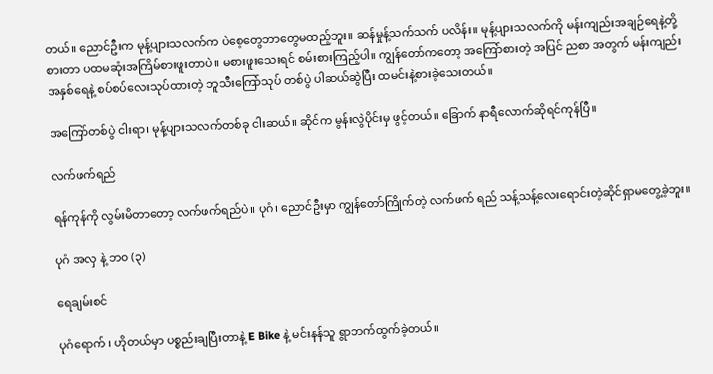တယ်။ ညောင်ဦးက မုန့်ပျားသလက်က ပဲစေ့တွေဘာတွေမထည့်ဘူး။ ဆန်မှုန့်သက်သက် ပလိန်း။ မုန့်ပျားသလက်ကို မန်းကျည်းအချဉ်ရေနဲ့တို့စားတာ ပထမဆုံးအကြိမ်စားဖူးတာပဲ။ မစားဖူးသေးရင် စမ်းစားကြည့်ပါ။ ကျွန်တော်ကတော့ အကြော်စားတဲ့ အပြင် ညစာ အတွက် မန်းကျည်းအနှစ်ရေနဲ့ စပ်စပ်လေးသုပ်ထားတဲ့ ဘူသီးကြော်သုပ် တစ်ပွဲ ပါဆယ်ဆွဲပြီး ထမင်းနဲ့စားခဲ့သေးတယ်။

အကြော်တစ်ပွဲ ငါးရာ၊ မုန့်ပျားသလက်တစ်ခု ငါးဆယ်။ ဆိုင်က မွန်းလွဲပိုင်းမှ ဖွင့်တယ်။ ခြောက် နာရီလောက်ဆိုရင်ကုန်ပြီ။

လက်ဖက်ရည်

ရန်ကုန်ကို လွမ်းမိတာတော့ လက်ဖက်ရည်ပဲ။ ပုဂံ၊ ညောင်ဦးမှာ ကျွန်တော်ကြိုက်တဲ့ လက်ဖက် ရည် သန့်သန့်လေးရောင်းတဲ့ဆိုင်ရှာမတွေ့ခဲ့ဘူး။

ပုဂံ အလှ နဲ့ ဘ၀ (၃)

ရေချမ်းစင်

ပုဂံရောက် ၊ ဟိုတယ်မှာ ပစ္စည်းချပြီးတာနဲ့ E Bike နဲ့ မင်းနန်သူ ရွာဘက်ထွက်ခဲ့တယ်။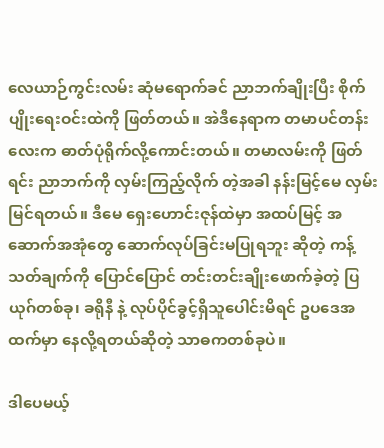လေယာဉ်ကွင်းလမ်း ဆုံမရောက်ခင် ညာဘက်ချိုးပြီး စိုက်ပျိုးရေးဝင်းထဲကို ဖြတ်တယ်။ အဲဒီနေရာက တမာပင်တန်း လေးက ဓာတ်ပုံရိုက်လို့ကောင်းတယ်။ တမာလမ်းကို ဖြတ်ရင်း ညာဘက်ကို လှမ်းကြည့်လိုက် တဲ့အခါ နန်းမြင့်မေ လှမ်းမြင်ရတယ်။ ဒီမေ ရှေးဟောင်းဇုန်ထဲမှာ အထပ်မြင့် အဆောက်အအုံတွေ ဆောက်လုပ်ခြင်းမပြုရဘူး ဆိုတဲ့ ကန့်သတ်ချက်ကို ပြောင်ပြောင် တင်းတင်းချိုးဖောက်ခဲ့တဲ့ ပြယုဂ်တစ်ခု၊ ခရိုနီ နဲ့ လုပ်ပိုင်ခွင့်ရှိသူပေါင်းမိရင် ဥပဒေအထက်မှာ နေလို့ရတယ်ဆိုတဲ့ သာဓကတစ်ခုပဲ။

ဒါပေမယ့်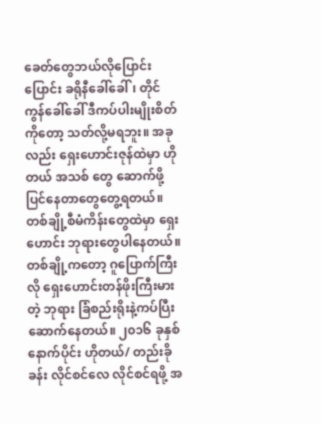ခေတ်တွေဘယ်လိုပြောင်းပြောင်း ခရိုနီခေါ်ခေါ်၊ တိုင်ကွန်ခေါ်ခေါ် ဒီကပ်ပါးမျိုးစိတ် ကိုတော့ သတ်လို့မရဘူး။ အခုလည်း ရှေးဟောင်းဇုန်ထဲမှာ ဟိုတယ် အသစ် တွေ ဆောက်ဖို့ပြင်နေတာတွေတွေ့ရတယ်။ တစ်ချို့စီမံကိန်းတွေထဲမှာ ရှေးဟောင်း ဘုရားတွေပါနေတယ်။ တစ်ချို့ကတော့ ဂူပြောက်ကြီးလို ရှေးဟောင်းတန်ဖိုးကြီးမားတဲ့ ဘုရား ခြံစည်းရိုးနဲ့ကပ်ပြီးဆောက်နေတယ်။ ၂၀၁၆ ခုနှစ်နောက်ပိုင်း ဟိုတယ်/ တည်းခို ခန်း လိုင်စင်လေ လိုင်စင်ရဖို့ အ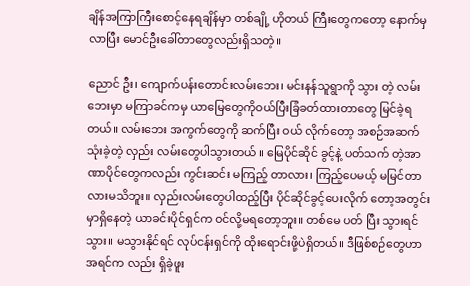ချိန်အကြာကြီးစောင့်နေရချိန်မှာ တစ်ချို့ ဟိုတယ် ကြီးတွေကတော့ နောက်မှလာပြီး မောင်ဦးခေါ်တာတွေလည်းရှိသတဲ့။

ညောင် ဦး၊ ကျောက်ပန်းတောင်းလမ်းဘေး၊ မင်းနန်သူရွာကို သွား တဲ့ လမ်းဘေးမှာ မကြာခင်ကမှ ယာမြေတွေကိုဝယ်ပြီးခြံခတ်ထားတာတွေ မြင်ခဲ့ရတယ်။ လမ်းဘေး အကွက်တွေကို ဆက်ပြီး ဝယ် လိုက်တော့ အစဉ်အဆက်သုံးခဲ့တဲ့ လှည်း လမ်းတွေပါသွားတယ် ။ မြေပိုင်ဆိုင် ခွင့်နဲ့ ပတ်သက် တဲ့အာဏာပိုင်တွေကလည်း ကွင်းဆင်း မကြည့် တာလား၊ ကြည့်ပေမယ့် မမြင်တာလားမသိဘူး။ လှည်းလမ်းတွေပါထည့်ပြီး ပိုင်ဆိုင်ခွင့်ပေးလိုက် တော့အတွင်းမှာရှိနေတဲ့ ယာခင်းပိုင်ရှင်က ဝင်လို့မရတော့ဘူး။ တစ်မေ ပတ် ပြီး သွားရင်သွား။ မသွားနိုင်ရင် လုပ်ငန်းရှင်ကို ထိုးရောင်းဖို့ပဲရှိတယ်။ ဒီဖြစ်စဉ်တွေဟာ အရင်က လည်း ရှိခဲ့ဖူး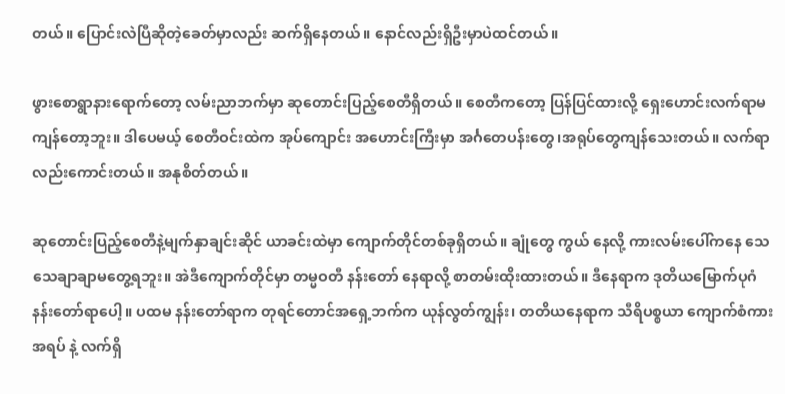တယ်။ ပြောင်းလဲပြီဆိုတဲ့ခေတ်မှာလည်း ဆက်ရှိနေတယ်။ နောင်လည်းရှိဦးမှာပဲထင်တယ်။

ဖွားစောရွာနားရောက်တော့ လမ်းညာဘက်မှာ ဆုတောင်းပြည့်စေတီရှိတယ်။ စေတီကတော့ ပြန်ပြင်ထားလို့ ရှေးဟောင်းလက်ရာမကျန်တော့ဘူး။ ဒါပေမယ့် စေတီဝင်းထဲက အုပ်ကျောင်း အဟောင်းကြီးမှာ အင်္ဂတေပန်းတွေ၊အရုပ်တွေကျန်သေးတယ်။ လက်ရာလည်းကောင်းတယ်။ အနုစိတ်တယ်။

ဆုတောင်းပြည့်စေတီနဲ့မျက်နှာချင်းဆိုင် ယာခင်းထဲမှာ ကျောက်တိုင်တစ်ခုရှိတယ်။ ချုံတွေ ကွယ် နေလို့ ကားလမ်းပေါ်ကနေ သေသေချာချာမတွေ့ရဘူး။ အဲဒီကျောက်တိုင်မှာ တမ္မဝတီ နန်းတော် နေရာလို့ စာတမ်းထိုးထားတယ်။ ဒီနေရာက ဒုတိယမြောက်ပုဂံနန်းတော်ရာပေါ့။ ပထမ နန်းတော်ရာက တုရင်တောင်အရှေ့ဘက်က ယုန်လွတ်ကျွန်း၊ တတိယနေရာက သီရိပစ္စယာ ကျောက်စံကားအရပ် နဲ့ လက်ရှိ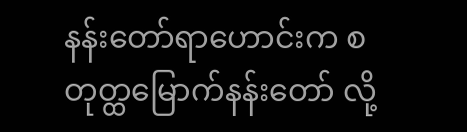နန်းတော်ရာဟောင်းက စတုတ္ထမြောက်နန်းတော် လို့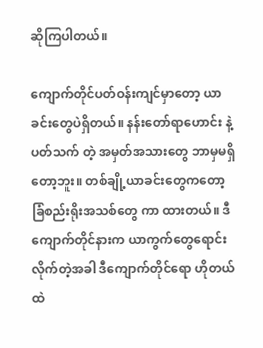ဆိုကြပါတယ်။

ကျောက်တိုင်ပတ်ဝန်းကျင်မှာတော့ ယာခင်းတွေပဲရှိတယ်။ နန်းတော်ရာဟောင်း နဲ့ပတ်သက် တဲ့ အမှတ်အသားတွေ ဘာမှမရှိတော့ဘူး။ တစ်ချို့ယာခင်းတွေကတော့ ခြံစည်းရိုးအသစ်တွေ ကာ ထားတယ်။ ဒီကျောက်တိုင်နားက ယာကွက်တွေရောင်းလိုက်တဲ့အခါ ဒီကျောက်တိုင်ရော ဟိုတယ် ထဲ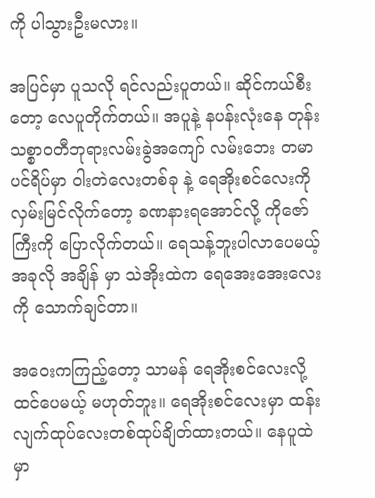ကို ပါသွားဦးမလား။

အပြင်မှာ ပူသလို ရင်လည်းပူတယ်။ ဆိုင်ကယ်စီးတော့ လေပူတိုက်တယ်။ အပူနဲ့ နပန်းလုံးနေ တုန်း သစ္စာဝတီဘုရားလမ်းခွဲအကျော် လမ်းဘေး တမာပင်ရိပ်မှာ ဝါးတဲလေးတစ်ခု နဲ့ ရေအိုးစင်လေးကို လှမ်းမြင်လိုက်တော့ ခဏနားရအောင်လို့ ကိုဇော်ကြီးကို ပြောလိုက်တယ်။ ရေသန့်ဘူးပါလာပေမယ့် အခုလို အချိန် မှာ သဲအိုးထဲက ရေအေးအေးလေးကို သောက်ချင်တာ။

အဝေးကကြည့်တော့ သာမန် ရေအိုးစင်လေးလို့ထင်ပေမယ့် မဟုတ်ဘူး။ ရေအိုးစင်လေးမှာ ထန်းလျက်ထုပ်လေးတစ်ထုပ်ချိတ်ထားတယ်။ နေပူထဲမှာ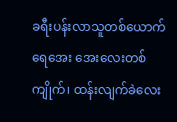ခရီးပန်းလာသူတစ်ယောက် ရေအေး အေးလေးတစ်ကျိုက်၊ ထန်းလျက်ခဲလေး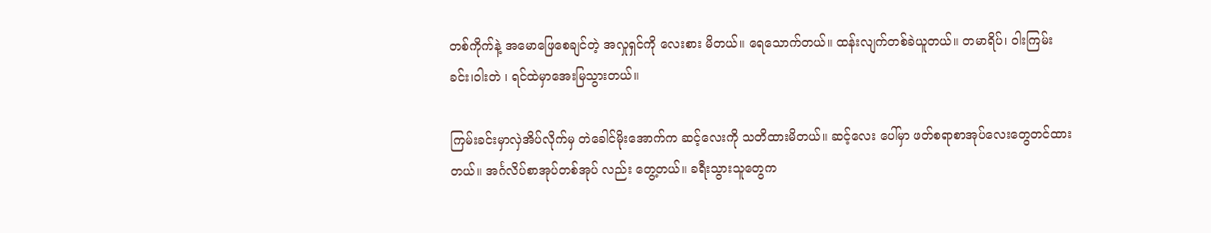တစ်ကိုက်နဲ့ အမောဖြေစေချင်တဲ့ အလှုရှင်ကို လေးစား မိတယ်။ ရေသောက်တယ်။ ထန်းလျက်တစ်ခဲယူတယ်။ တမာရိပ်၊ ဝါးကြမ်းခင်း၊ဝါးတဲ ၊ ရင်ထဲမှာအေးမြသွားတယ်။

ကြမ်းခင်းမှာလှဲအိပ်လိုက်မှ တဲခေါင်မိုးအောက်က ဆင့်လေးကို သတိထားမိတယ်။ ဆင့်လေး ပေါ်မှာ ဖတ်စရာစာအုပ်လေးတွေတင်ထားတယ်။ အင်္ဂလိပ်စာအုပ်တစ်အုပ် လည်း တွေ့တယ်။ ခရီးသွားသူတွေက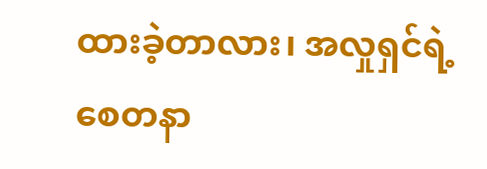ထားခဲ့တာလား၊ အလှုရှင်ရဲ့စေတနာ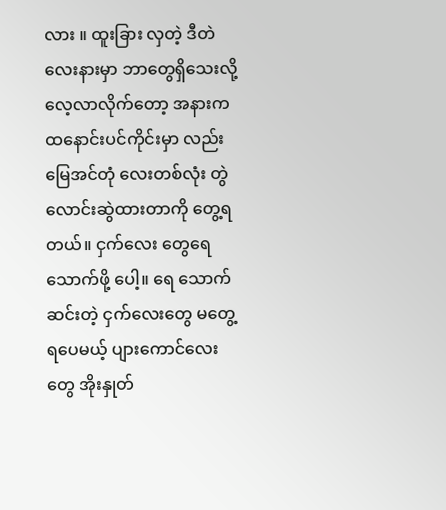လား ။ ထူးခြား လှတဲ့ ဒီတဲလေးနားမှာ ဘာတွေရှိသေးလို့ လေ့လာလိုက်တော့ အနားက ထနောင်းပင်ကိုင်းမှာ လည်း မြေအင်တုံ လေးတစ်လုံး တွဲလောင်းဆွဲထားတာကို တွေ့ရတယ်။ ငှက်လေး တွေရေသောက်ဖို့ ပေါ့။ ရေ သောက်ဆင်းတဲ့ ငှက်လေးတွေ မတွေ့ရပေမယ့် ပျားကောင်လေးတွေ အိုးနှုတ်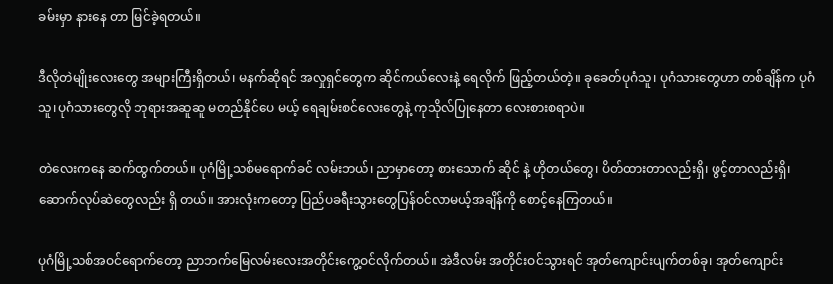ခမ်းမှာ နားနေ တာ မြင်ခဲ့ရတယ်။

ဒီလိုတဲမျိုးလေးတွေ အများကြီးရှိတယ်၊ မနက်ဆိုရင် အလှုရှင်တွေက ဆိုင်ကယ်လေးနဲ့ ရေလိုက် ဖြည့်တယ်တဲ့။ ခုခေတ်ပုဂံသူ၊ ပုဂံသားတွေဟာ တစ်ချိန်က ပုဂံသူ၊ပုဂံသားတွေလို ဘုရားအဆူဆူ မတည်နိုင်ပေ မယ့် ရေချမ်းစင်လေးတွေနဲ့ ကုသိုလ်ပြုနေတာ လေးစားစရာပဲ။

တဲလေးကနေ ဆက်ထွက်တယ်။ ပုဂံမြို့သစ်မရောက်ခင် လမ်းဘယ်၊ ညာမှာတော့ စားသောက် ဆိုင် နဲ့ ဟိုတယ်တွေ၊ ပိတ်ထားတာလည်းရှိ၊ ဖွင့်တာလည်းရှိ၊ ဆောက်လုပ်ဆဲတွေလည်း ရှိ တယ်။ အားလုံးကတော့ ပြည်ပခရီးသွားတွေပြန်ဝင်လာမယ့်အချိန်ကို စောင့်နေကြတယ်။

ပုဂံမြို့သစ်အဝင်ရောက်တော့ ညာဘက်မြေလမ်းလေးအတိုင်းကွေ့ဝင်လိုက်တယ်။ အဲဒီလမ်း အတိုင်းဝင်သွားရင် အုတ်ကျောင်းပျက်တစ်ခု၊ အုတ်ကျောင်း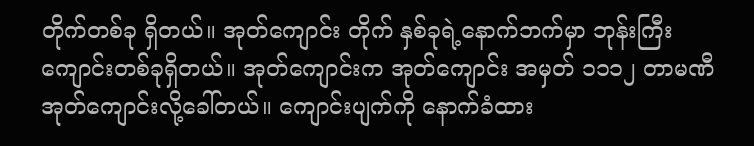တိုက်တစ်ခု ရှိတယ်။ အုတ်ကျောင်း တိုက် နှစ်ခုရဲ့နောက်ဘက်မှာ ဘုန်းကြီးကျောင်းတစ်ခုရှိတယ်။ အုတ်ကျောင်းက အုတ်ကျောင်း အမှတ် ၁၁၁၂ တာမဏီအုတ်ကျောင်းလို့ခေါ်တယ်။ ကျောင်းပျက်ကို နောက်ခံထား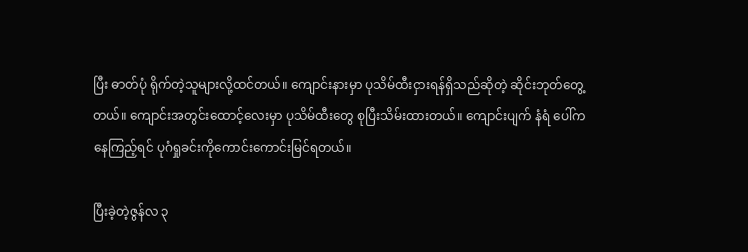ပြီး ဓာတ်ပုံ ရိုက်တဲ့သူများလို့ထင်တယ်။ ကျောင်းနားမှာ ပုသိမ်ထီးငှားရန်ရှိသည်ဆိုတဲ့ ဆိုင်းဘုတ်တွေ့ တယ်။ ကျောင်းအတွင်းထောင့်လေးမှာ ပုသိမ်ထီးတွေ စုပြီးသိမ်းထားတယ်။ ကျောင်းပျက် နံရံ ပေါ်ကနေကြည့်ရင် ပုဂံရှုခင်းကိုကောင်းကောင်းမြင်ရတယ်။

ပြီးခဲ့တဲ့ဇွန်လ ၃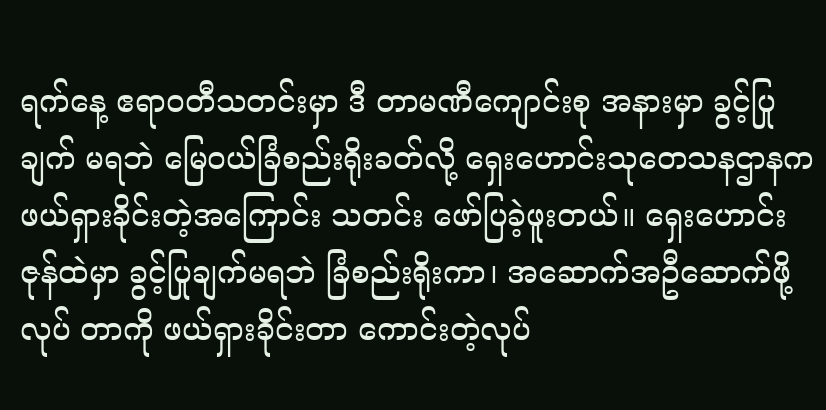ရက်နေ့ ဧရာဝတီသတင်းမှာ ဒီ တာမဏီကျောင်းစု အနားမှာ ခွင့်ပြုချက် မရဘဲ မြေဝယ်ခြံစည်းရိုးခတ်လို့ ရှေးဟောင်းသုတေသနဌာနက ဖယ်ရှားခိုင်းတဲ့အကြောင်း သတင်း ဖော်ပြခဲ့ဖူးတယ်။ ရှေးဟောင်းဇုန်ထဲမှာ ခွင့်ပြုချက်မရဘဲ ခြံစည်းရိုးကာ၊ အဆောက်အဦဆောက်ဖို့ လုပ် တာကို ဖယ်ရှားခိုင်းတာ ကောင်းတဲ့လုပ်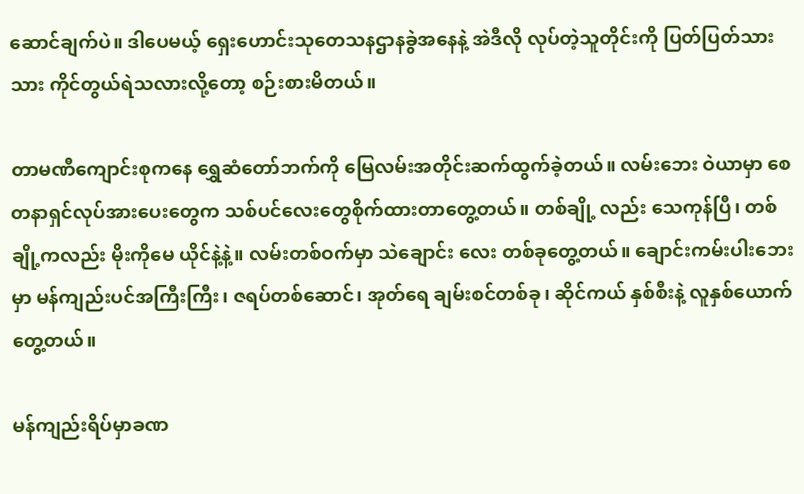ဆောင်ချက်ပဲ။ ဒါပေမယ့် ရှေးဟောင်းသုတေသနဌာနခွဲအနေနဲ့ အဲဒီလို လုပ်တဲ့သူတိုင်းကို ပြတ်ပြတ်သားသား ကိုင်တွယ်ရဲသလားလို့တော့ စဉ်းစားမိတယ်။

တာမဏီကျောင်းစုကနေ ရွှေဆံတော်ဘက်ကို မြေလမ်းအတိုင်းဆက်ထွက်ခဲ့တယ်။ လမ်းဘေး ဝဲယာမှာ စေတနာရှင်လုပ်အားပေးတွေက သစ်ပင်လေးတွေစိုက်ထားတာတွေ့တယ်။ တစ်ချို့ လည်း သေကုန်ပြီ၊ တစ်ချို့ကလည်း မိုးကိုမေ ယိုင်နဲ့နဲ့။ လမ်းတစ်ဝက်မှာ သဲချောင်း လေး တစ်ခုတွေ့တယ်။ ချောင်းကမ်းပါးဘေးမှာ မန်ကျည်းပင်အကြီးကြီး၊ ဇရပ်တစ်ဆောင်၊ အုတ်ရေ ချမ်းစင်တစ်ခု၊ ဆိုင်ကယ် နှစ်စီးနဲ့ လူနှစ်ယောက်တွေ့တယ်။

မန်ကျည်းရိပ်မှာခဏ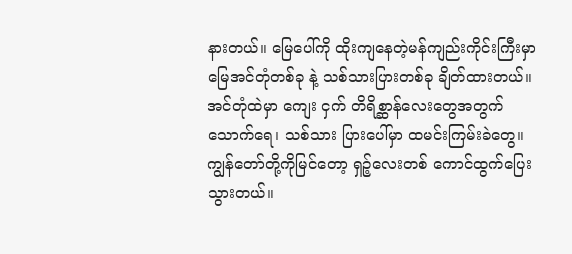နားတယ်။ မြေပေါ်ကို ထိုးကျနေတဲ့မန်ကျည်းကိုင်းကြီးမှာ မြေအင်တုံတစ်ခု နဲ့ သစ်သားပြားတစ်ခု ချိတ်ထားတယ်။ အင်တုံထဲမှာ ကျေး ငှက် တိရိစ္ဆာန်လေးတွေအတွက် သောက်ရေ၊ သစ်သား ပြားပေါ်မှာ ထမင်းကြမ်းခဲတွေ။ ကျွန်တော်တို့ကိုမြင်တော့ ရှဉ့်လေးတစ် ကောင်ထွက်ပြေးသွားတယ်။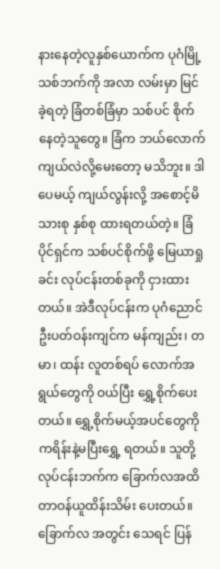နားနေတဲ့လူနှစ်ယောက်က ပုဂံမြို့သစ်ဘက်ကို အလာ လမ်းမှာ မြင်ခဲ့ရတဲ့ ခြံတစ်ခြံမှာ သစ်ပင် စိုက်နေတဲ့သူတွေ။ ခြံက ဘယ်လောက်ကျယ်လဲလို့မေးတော့ မသိဘူး။ ဒါပေမယ့် ကျယ်လွန်းလို့ အစောင့်မိသားစု နှစ်စု ထားရတယ်တဲ့။ ခြံပိုင်ရှင်က သစ်ပင်စိုက်ဖို့ မြေယာရှုခင်း လုပ်ငန်းတစ်ခုကို ငှားထားတယ်။ အဲဒီလုပ်ငန်းက ပုဂံညောင်ဦးပတ်ဝန်းကျင်က မန်ကျည်း၊ တမာ၊ ထန်း လူတစ်ရပ် လောက်အရွယ်တွေကို ဝယ်ပြီး ရွှေ့စိုက်ပေးတယ်။ ရွှေ့စိုက်မယ့်အပင်တွေကို ကရိန်းနဲ့မပြီးရွှေ့ ရတယ်။ သူတို့လုပ်ငန်းဘက်က ခြောက်လအထိ တာဝန်ယူထိန်းသိမ်း ပေးတယ်။ ခြောက်လ အတွင်း သေရင် ပြန်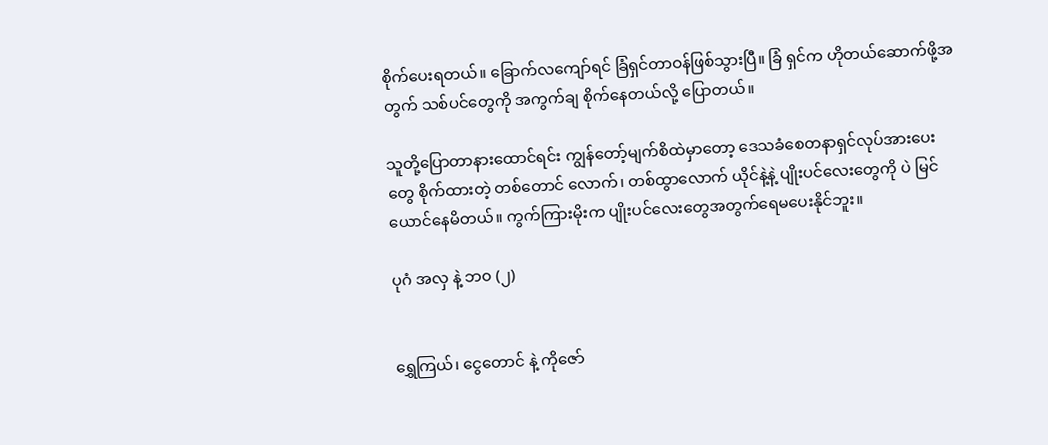စိုက်ပေးရတယ်။ ခြောက်လကျော်ရင် ခြံရှင်တာဝန်ဖြစ်သွားပြီ။ ခြံ ရှင်က ဟိုတယ်ဆောက်ဖို့အတွက် သစ်ပင်တွေကို အကွက်ချ စိုက်နေတယ်လို့ ပြောတယ်။

သူတို့ပြောတာနားထောင်ရင်း ကျွန်တော့်မျက်စိထဲမှာတော့ ဒေသခံစေတနာရှင်လုပ်အားပေးတွေ စိုက်ထားတဲ့ တစ်တောင် လောက်၊ တစ်ထွာလောက် ယိုင်နဲ့နဲ့ ပျိုးပင်လေးတွေကို ပဲ မြင်ယောင်နေမိတယ်။ ကွက်ကြားမိုးက ပျိုးပင်လေးတွေအတွက်ရေမပေးနိုင်ဘူး။

ပုဂံ အလှ နဲ့ ဘ၀ (၂)


ရွှေကြယ်၊ ငွေတောင် နဲ့ ကိုဇော်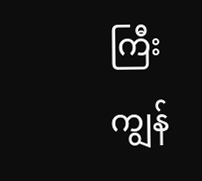ကြီး
ကျွန်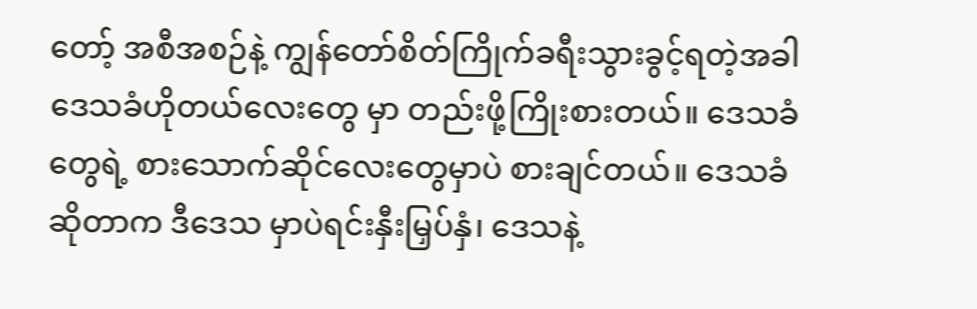တော့် အစီအစဉ်နဲ့ ကျွန်တော်စိတ်ကြိုက်ခရီးသွားခွင့်ရတဲ့အခါ ဒေသခံဟိုတယ်လေးတွေ မှာ တည်းဖို့ကြိုးစားတယ်။ ဒေသခံတွေရဲ့ စားသောက်ဆိုင်လေးတွေမှာပဲ စားချင်တယ်။ ဒေသခံ ဆိုတာက ဒီဒေသ မှာပဲရင်းနှီးမြှပ်နှံ၊ ဒေသနဲ့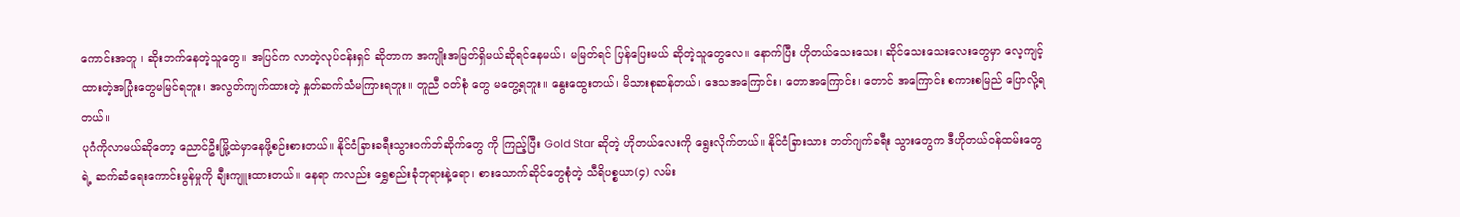ကောင်းအတူ ၊ ဆိုးဘက်နေတဲ့သူတွေ။ အပြင်က လာတဲ့လုပ်ငန်းရှင် ဆိုတာက အကျိုးအမြတ်ရှိမယ်ဆိုရင်နေမယ်၊ မမြတ်ရင် ပြန်ပြေးမယ် ဆိုတဲ့သူတွေလေ။ နောက်ပြီး ဟိုတယ်သေးသေး၊ ဆိုင်သေးသေးလေးတွေမှာ လေ့ကျင့် ထားတဲ့အပြုံးတွေမမြင်ရဘူး၊ အလွတ်ကျက်ထားတဲ့ နှုတ်ဆက်သံမကြားရဘူး။ တူညီ ဝတ်စုံ တွေ မတွေ့ရဘူး။ နွေးထွေးတယ်၊ မိသားစုဆန်တယ်၊ ဒေသအကြောင်း၊ တောအကြောင်း၊ တောင် အကြောင်း စကားစမြည် ပြောလို့ရတယ်။
ပုဂံကိုလာမယ်ဆိုတော့ ညောင်ဦးမြို့ထဲမှာနေဖို့စဉ်းစားတယ်။ နိုင်ငံခြားခရီးသွားဝက်ဘ်ဆိုက်တွေ ကို ကြည့်ပြီး Gold Star ဆိုတဲ့ ဟိုတယ်လေးကို ရွေးလိုက်တယ်။ နိုင်ငံခြားသား ဘတ်ဂျက်ခရီး သွားတွေက ဒီဟိုတယ်ဝန်ထမ်းတွေရဲ့ ဆက်ဆံရေးကောင်းမွန်မှုကို ချီးကျူးထားတယ်။ နေရာ ကလည်း ရွှေစည်းခုံဘုရားနဲ့ရော၊ စားသောက်ဆိုင်တွေစုံတဲ့ သီရိပစ္စယာ(၄) လမ်း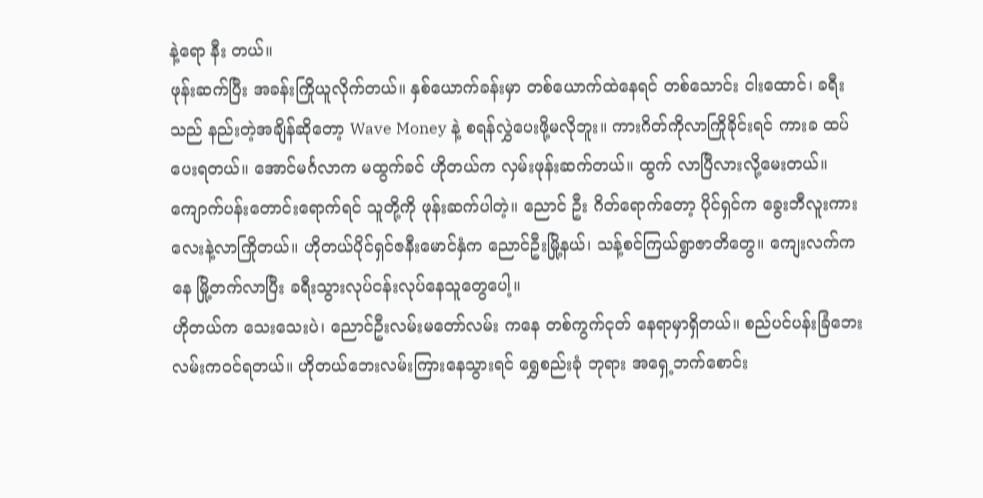နဲ့ရော နီး တယ်။
ဖုန်းဆက်ပြီး အခန်းကြိုယူလိုက်တယ်။ နှစ်ယောက်ခန်းမှာ တစ်ယောက်ထဲနေရင် တစ်သောင်း ငါးထောင်၊ ခရီးသည် နည်းတဲ့အချိန်ဆိုတော့ Wave Money နဲ့ စရန်လွှဲပေးဖို့မလိုဘူး။ ကားဂိတ်ကိုလာကြိုခိုင်းရင် ကားခ ထပ်ပေးရတယ်။ အောင်မင်္ဂလာက မထွက်ခင် ဟိုတယ်က လှမ်းဖုန်းဆက်တယ်။ ထွက် လာပြီလားလို့မေးတယ်။ ကျောက်ပန်းတောင်းရောက်ရင် သူတို့ကို ဖုန်းဆက်ပါတဲ့။ ညောင် ဦး ဂိတ်ရောက်တော့ ပိုင်ရှင်က ခွေးဘီလူးကားလေးနဲ့လာကြိုတယ်။ ဟိုတယ်ပိုင်ရှင်ဇနီးမောင်နှံက ညောင်ဦးမြို့နယ်၊ သန့်စင်ကြယ်ရွာဇာတိတွေ။ ကျေးလက်ကနေ မြို့တက်လာပြီး ခရီးသွားလုပ်ငန်းလုပ်နေသူတွေပေါ့။
ဟိုတယ်က သေးသေးပဲ၊ ညောင်ဦးလမ်းမတော်လမ်း ကနေ တစ်ကွက်ငုတ် နေရာမှာရှိတယ်။ စည်ပင်ပန်းခြံဘေးလမ်းကဝင်ရတယ်။ ဟိုတယ်ဘေးလမ်းကြားနေသွားရင် ရွှေစည်းခုံ ဘုရား အရှေ့ဘက်စောင်း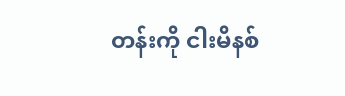တန်းကို ငါးမိနစ်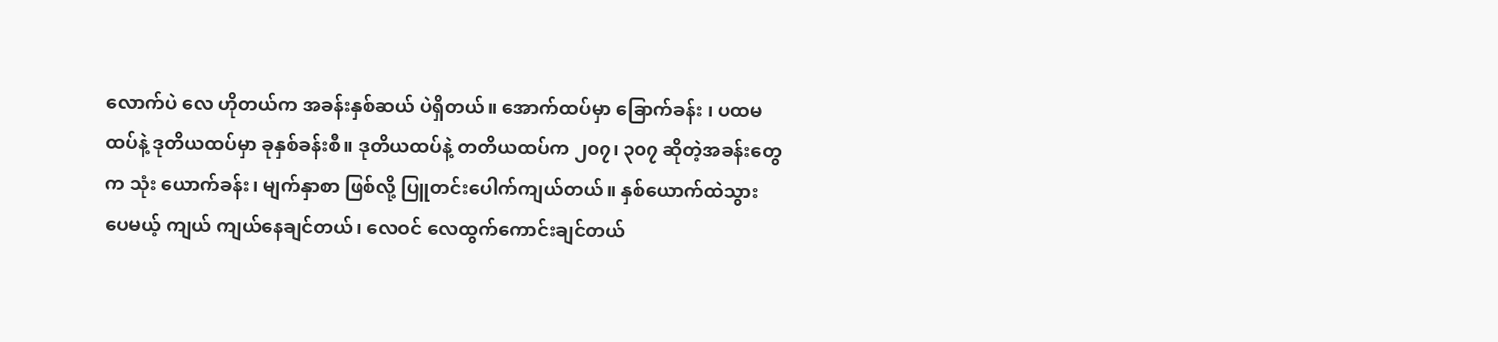လောက်ပဲ လေ ဟိုတယ်က အခန်းနှစ်ဆယ် ပဲရှိတယ်။ အောက်ထပ်မှာ ခြောက်ခန်း ၊ ပထမထပ်နဲ့ ဒုတိယထပ်မှာ ခုနှစ်ခန်းစီ။ ဒုတိယထပ်နဲ့ တတိယထပ်က ၂၀၇၊ ၃၀၇ ဆိုတဲ့အခန်းတွေက သုံး ယောက်ခန်း၊ မျက်နှာစာ ဖြစ်လို့ ပြူတင်းပေါက်ကျယ်တယ်။ နှစ်ယောက်ထဲသွားပေမယ့် ကျယ် ကျယ်နေချင်တယ်၊ လေဝင် လေထွက်ကောင်းချင်တယ်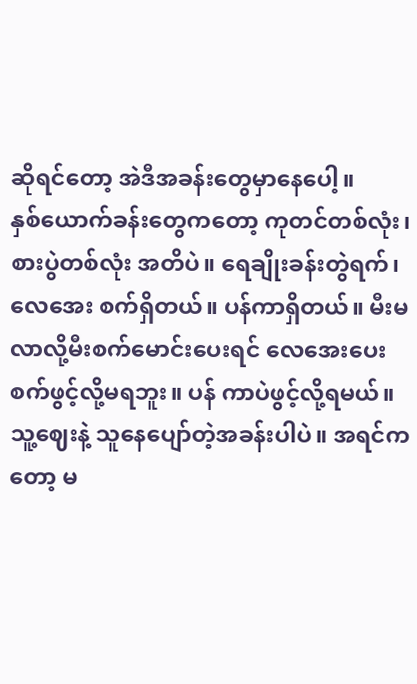ဆိုရင်တော့ အဲဒီအခန်းတွေမှာနေပေါ့။
နှစ်ယောက်ခန်းတွေကတော့ ကုတင်တစ်လုံး၊ စားပွဲတစ်လုံး အတိပဲ။ ရေချိုးခန်းတွဲရက်၊ လေအေး စက်ရှိတယ်။ ပန်ကာရှိတယ်။ မီးမလာလို့မီးစက်မောင်းပေးရင် လေအေးပေးစက်ဖွင့်လို့မရဘူး။ ပန် ကာပဲဖွင့်လို့ရမယ်။ သူ့ဈေးနဲ့ သူနေပျော်တဲ့အခန်းပါပဲ။ အရင်ကတော့ မ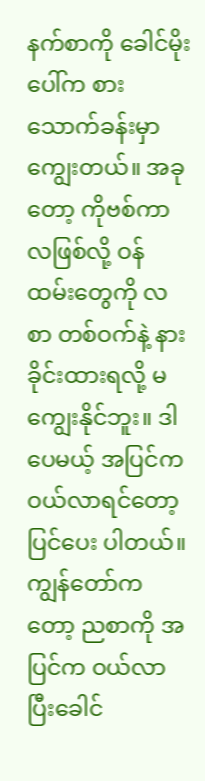နက်စာကို ခေါင်မိုး ပေါ်က စားသောက်ခန်းမှာကျွေးတယ်။ အခုတော့ ကိုဗစ်ကာလဖြစ်လို့ ဝန်ထမ်းတွေကို လစာ တစ်ဝက်နဲ့ နားခိုင်းထားရလို့ မကျွေးနိုင်ဘူး။ ဒါပေမယ့် အပြင်က ဝယ်လာရင်တော့ ပြင်ပေး ပါတယ်။ ကျွန်တော်ကတော့ ညစာကို အပြင်က ဝယ်လာပြီးခေါင်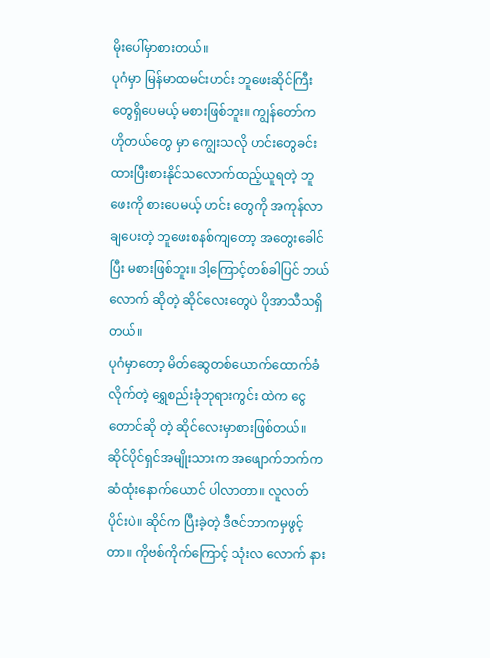မိုးပေါ်မှာစားတယ်။
ပုဂံမှာ မြန်မာထမင်းဟင်း ဘူဖေးဆိုင်ကြီးတွေရှိပေမယ့် မစားဖြစ်ဘူး။ ကျွန်တော်က ဟိုတယ်တွေ မှာ ကျွေးသလို ဟင်းတွေခင်းထားပြီးစားနိုင်သလောက်ထည့်ယူရတဲ့ ဘူဖေးကို စားပေမယ့် ဟင်း တွေကို အကုန်လာချပေးတဲ့ ဘူဖေးစနစ်ကျတော့ အတွေးခေါင်ပြီး မစားဖြစ်ဘူး။ ဒါ့ကြောင့်တစ်ခါပြင် ဘယ်လောက် ဆိုတဲ့ ဆိုင်လေးတွေပဲ ပိုအာသီသရှိတယ်။
ပုဂံမှာတော့ မိတ်ဆွေတစ်ယောက်ထောက်ခံလိုက်တဲ့ ရွှေစည်းခုံဘုရားကွင်း ထဲက ငွေတောင်ဆို တဲ့ ဆိုင်လေးမှာစားဖြစ်တယ်။ ဆိုင်ပိုင်ရှင်အမျိုးသားက အဖျောက်ဘက်က ဆံထုံးနောက်ယောင် ပါလာတာ။ လူလတ်ပိုင်းပဲ။ ဆိုင်က ပြီးခဲ့တဲ့ ဒီဇင်ဘာကမှဖွင့်တာ။ ကိုဗစ်ကိုက်ကြောင့် သုံးလ လောက် နား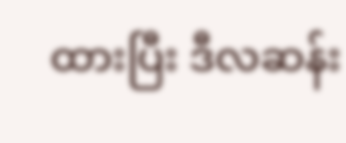ထားပြီး ဒီလဆန်း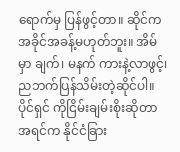ရောက်မှ ပြန်ဖွင့်တာ။ ဆိုင်က အခိုင်အခန့်မဟုတ်ဘူး။ အိမ်မှာ ချက်၊ မနက် ကားနဲ့လာဖွင့်၊ ညဘက်ပြန်သိမ်းတဲ့ဆိုင်ပါ။
ပိုင်ရှင် ကိုငြိမ်းချမ်းစိုးဆိုတာ အရင်က နိုင်ငံခြား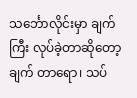သင်္ဘောလိုင်းမှာ ချက်ကြီး လုပ်ခဲ့တာဆိုတော့ ချက် တာရော၊ သပ်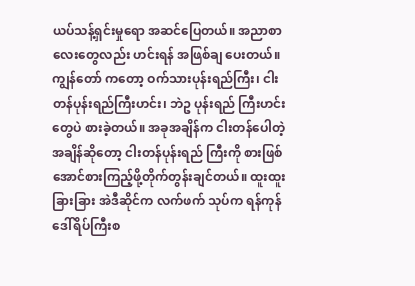ယပ်သန့်ရှင်းမှုရော အဆင်ပြေတယ်။ အညာစာလေးတွေလည်း ဟင်းရန် အဖြစ်ချ ပေးတယ်။ ကျွန်တော် ကတော့ ဝက်သားပုန်းရည်ကြီး၊ ငါးတန်ပုန်းရည်ကြီးဟင်း၊ ဘဲဥ ပုန်းရည် ကြီးဟင်းတွေပဲ စားခဲ့တယ်။ အခုအချိန်က ငါးတန်ပေါတဲ့အချိန်ဆိုတော့ ငါးတန်ပုန်းရည် ကြီးကို စားဖြစ်အောင်စားကြည့်ဖို့တိုက်တွန်းချင်တယ်။ ထူးထူးခြားခြား အဲဒီဆိုင်က လက်ဖက် သုပ်က ရန်ကုန်ဒေါ်ရိပ်ကြီးစ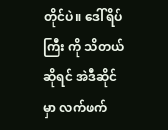တိုင်ပဲ။ ဒေါ်ရိပ်ကြီး ကို သိတယ်ဆိုရင် အဲဒီဆိုင်မှာ လက်ဖက်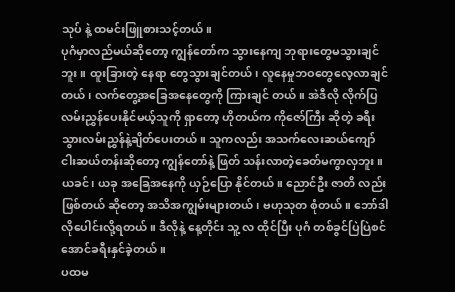သုပ် နဲ့ ထမင်းဖြူစားသင့်တယ်။
ပုဂံမှာလည်မယ်ဆိုတော့ ကျွန်တော်က သွားနေကျ ဘုရားတွေမသွားချင်ဘူး။ ထူးခြားတဲ့ နေရာ တွေသွားချင်တယ်၊ လူနေမှုဘဝတွေလေ့လာချင်တယ်၊ လက်တွေ့အခြေအနေတွေကို ကြားချင် တယ်။ အဲဒီလို လိုက်ပြလမ်းညွှန်ပေးနိုင်မယ့်သူကို ရှာတော့ ဟိုတယ်က ကိုဇော်ကြီး ဆိုတဲ့ ခရီး သွားလမ်းညွှန်နဲ့ချိတ်ပေးတယ်။ သူကလည်း အသက်လေးဆယ်ကျော်ငါးဆယ်တန်းဆိုတော့ ကျွန်တော်နဲ့ ဖြတ် သန်းလာတဲ့ခေတ်မကွာလှဘူး။ ယခင်၊ ယခု အခြေအနေကို ယှဉ်ပြော နိုင်တယ်။ ညောင်ဦး ဇာတိ လည်းဖြစ်တယ် ဆိုတော့ အသိအကျွမ်းများတယ်၊ ဗဟုသုတ စုံတယ်။ ဘော်ဒါ လိုပေါင်းလို့ရတယ်။ ဒီလိုနဲ့ နေ့တိုင်း သူ့ လ ထိုင်ပြီး ပုဂံ တစ်ခွင်ပြဲပြဲစင်အောင်ခရီးနှင်ခဲ့တယ်။
ပထမ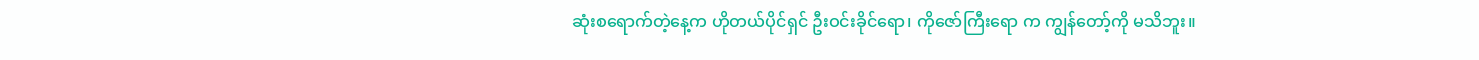ဆုံးစရောက်တဲ့နေ့က ဟိုတယ်ပိုင်ရှင် ဦးဝင်းခိုင်ရော၊ ကိုဇော်ကြီးရော က ကျွန်တော့်ကို မသိဘူး။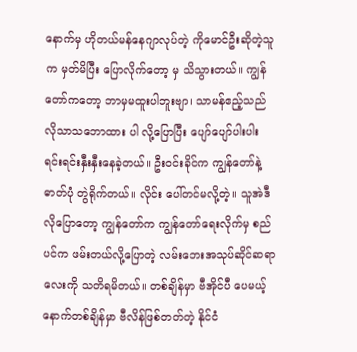နောက်မှ ဟိုတယ်မန်နေဂျာလုပ်တဲ့ ကိုမောင်ဦးဆိုတဲ့သူက မှတ်မိပြီး ပြောလိုက်တော့ မှ သိသွားတယ်။ ကျွန်တော်ကတော့ ဘာမှမထူးပါဘူးဗျာ၊ သာမန်ဧည့်သည်လိုသာသဘောထား ပါ လို့ပြောပြီး ပျော်ပျော်ပါးပါး ရင်းရင်းနှီးနှီးနေခဲ့တယ်။ ဦးဝင်းခိုင်က ကျွန်တော်နဲ့ ဓာတ်ပုံ တွဲရိုက်တယ်။ လိုင်း ပေါ်တင်မလို့တဲ့။ သူအဲဒီလိုပြောတော့ ကျွန်တော်က ကျွန်တော်ရေးလိုက်မှ စည်ပင်က ဖမ်းတယ်လို့ပြောတဲ့ လမ်းဘေးအသုပ်ဆိုင်ဆရာလေးကို သတိရမိတယ်။ တစ်ချိန်မှာ ဗီအိုင်ပီ ပေမယ့် နောက်တစ်ချိန်မှာ ဗီလိန်ဖြစ်တတ်တဲ့ နိုင်ငံ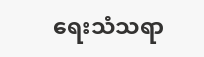ရေးသံသရာ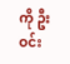ကို ဦးဝင်း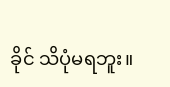ခိုင် သိပုံမရဘူး။